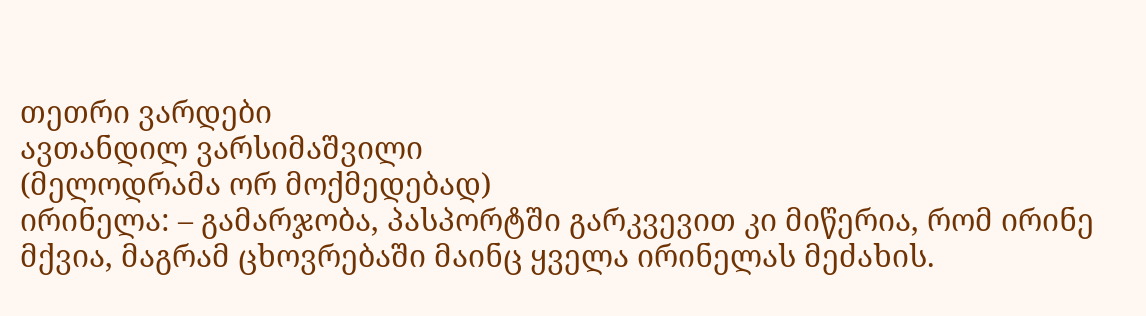თეთრი ვარდები
ავთანდილ ვარსიმაშვილი
(მელოდრამა ორ მოქმედებად)
ირინელა: – გამარჯობა, პასპორტში გარკვევით კი მიწერია, რომ ირინე მქვია, მაგრამ ცხოვრებაში მაინც ყველა ირინელას მეძახის.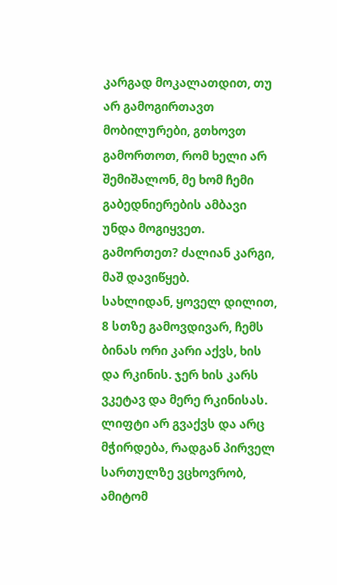კარგად მოკალათდით, თუ არ გამოგირთავთ მობილურები, გთხოვთ გამორთოთ, რომ ხელი არ შემიშალონ, მე ხომ ჩემი გაბედნიერების ამბავი უნდა მოგიყვეთ. გამორთეთ? ძალიან კარგი, მაშ დავიწყებ.
სახლიდან, ყოველ დილით, 8 სთზე გამოვდივარ, ჩემს ბინას ორი კარი აქვს, ხის და რკინის. ჯერ ხის კარს ვკეტავ და მერე რკინისას. ლიფტი არ გვაქვს და არც მჭირდება, რადგან პირველ სართულზე ვცხოვრობ, ამიტომ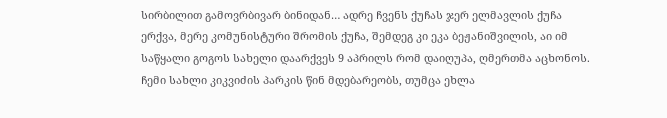სირბილით გამოვრბივარ ბინიდან… ადრე ჩვენს ქუჩას ჯერ ელმავლის ქუჩა ერქვა, მერე კომუნისტური შრომის ქუჩა, შემდეგ კი ეკა ბეჟანიშვილის, აი იმ საწყალი გოგოს სახელი დაარქვეს 9 აპრილს რომ დაიღუპა, ღმერთმა აცხონოს.
ჩემი სახლი კიკვიძის პარკის წინ მდებარეობს, თუმცა ეხლა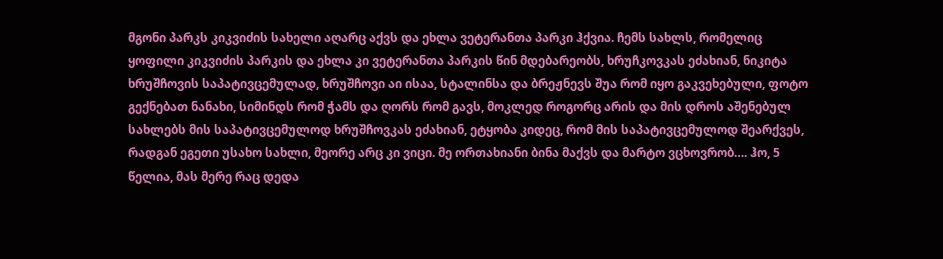მგონი პარკს კიკვიძის სახელი აღარც აქვს და ეხლა ვეტერანთა პარკი ჰქვია. ჩემს სახლს, რომელიც ყოფილი კიკვიძის პარკის და ეხლა კი ვეტერანთა პარკის წინ მდებარეობს, ხრუჩკოვკას ეძახიან, ნიკიტა ხრუშჩოვის საპატივცემულად, ხრუშჩოვი აი ისაა, სტალინსა და ბრეჟნევს შუა რომ იყო გაკვეხებული, ფოტო გექნებათ ნანახი, სიმინდს რომ ჭამს და ღორს რომ გავს, მოკლედ როგორც არის და მის დროს აშენებულ სახლებს მის საპატივცემულოდ ხრუშჩოვკას ეძახიან, ეტყობა კიდეც, რომ მის საპატივცემულოდ შეარქვეს, რადგან ეგეთი უსახო სახლი, მეორე არც კი ვიცი. მე ორთახიანი ბინა მაქვს და მარტო ვცხოვრობ…. ჰო, 5 წელია, მას მერე რაც დედა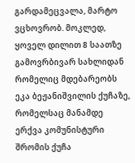გარდამეცვალა, მარტო ვცხოვრობ. მოკლედ, ყოველ დილით 8 საათზე გამოვრბივარ სახლიდან რომელიც მდებარეობს ეკა ბეჟანიშვილის ქუჩაზე, რომელსაც მანამდე ერქვა კომუნისტური შრომის ქუჩა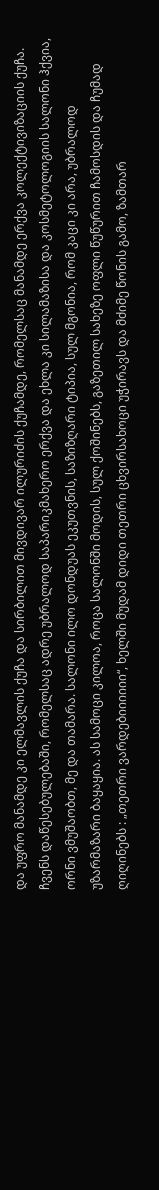და უფრო მანამდე კი ელმავლის ქუჩა და სირბილით მივდივარ ილურიძის ქუჩამდე, რომელსაც მანამდე ერქვა კოლექტივიზაციის ქუჩა.
ჩვენს დაწესებულებაში, რომელსაც ადრე უბრალოდ საპარიკმახერო ერქვა და ეხლა კი სილამაზისა და კოსმეტოლოგიის სალონი ჰქვია, ორნი ვმუშაობთ, მე და თამარა. სალონი ილო დონდუას ეკუთვნის, საზიზღარი ტიპია, სულ მგონია, რომ კაცი კი არა, უბრალოდ უზარმაზარი ბაყაყია. ას სამოცი კილოა, როცა სალონში მოდის, სულ ქოშინებს, გაზეთილ სახეზე ოფლი წუწურით ჩამოსდის და ჩუმად ღიღინებს : „თეთრი ვარდებიიიიიი“, ხელში მუდამ დიდი თეთრი ცხვირსახოცი უჭირავს და მძიმე წონის გამო, ზამთარ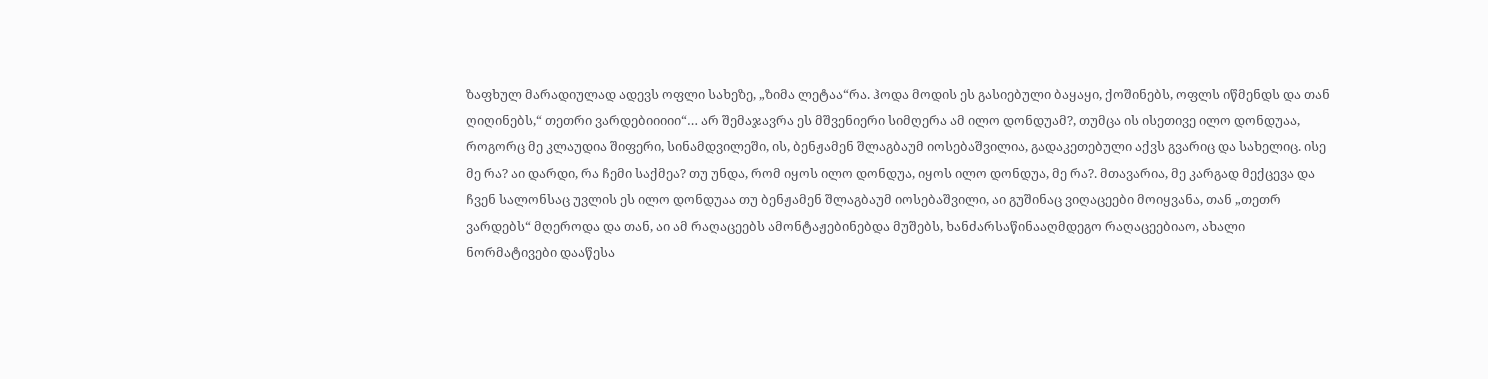ზაფხულ მარადიულად ადევს ოფლი სახეზე, „ზიმა ლეტაა“რა. ჰოდა მოდის ეს გასიებული ბაყაყი, ქოშინებს, ოფლს იწმენდს და თან ღიღინებს,“ თეთრი ვარდებიიიიი“… არ შემაჯავრა ეს მშვენიერი სიმღერა ამ ილო დონდუამ?, თუმცა ის ისეთივე ილო დონდუაა, როგორც მე კლაუდია შიფერი, სინამდვილეში, ის, ბენჟამენ შლაგბაუმ იოსებაშვილია, გადაკეთებული აქვს გვარიც და სახელიც. ისე მე რა? აი დარდი, რა ჩემი საქმეა? თუ უნდა, რომ იყოს ილო დონდუა, იყოს ილო დონდუა, მე რა?. მთავარია, მე კარგად მექცევა და ჩვენ სალონსაც უვლის ეს ილო დონდუაა თუ ბენჟამენ შლაგბაუმ იოსებაშვილი, აი გუშინაც ვიღაცეები მოიყვანა, თან „თეთრ ვარდებს“ მღეროდა და თან, აი ამ რაღაცეებს ამონტაჟებინებდა მუშებს, ხანძარსაწინააღმდეგო რაღაცეებიაო, ახალი ნორმატივები დააწესა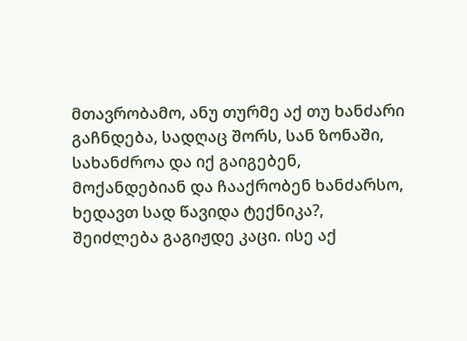მთავრობამო, ანუ თურმე აქ თუ ხანძარი გაჩნდება, სადღაც შორს, სან ზონაში, სახანძროა და იქ გაიგებენ, მოქანდებიან და ჩააქრობენ ხანძარსო, ხედავთ სად წავიდა ტექნიკა?, შეიძლება გაგიჟდე კაცი. ისე აქ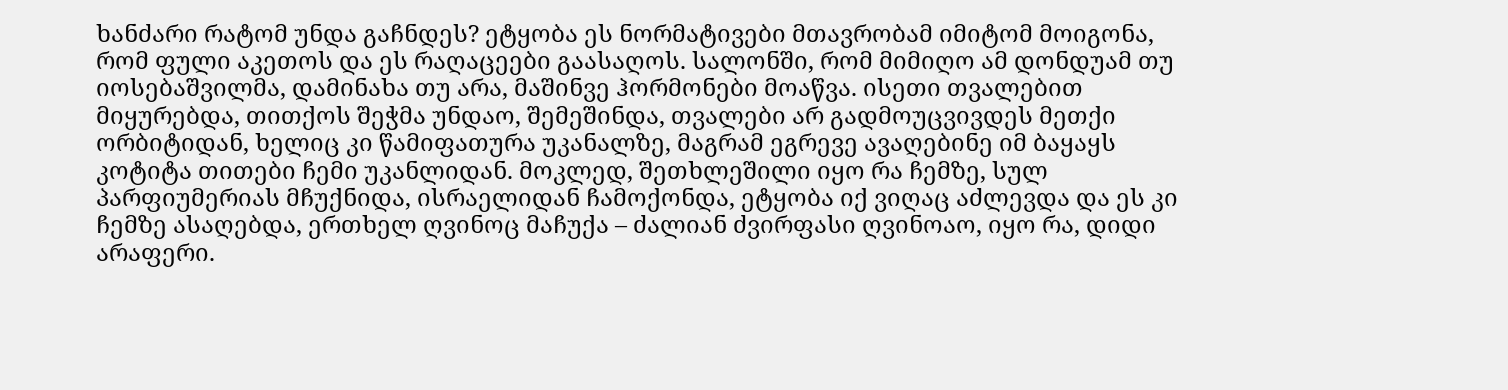ხანძარი რატომ უნდა გაჩნდეს? ეტყობა ეს ნორმატივები მთავრობამ იმიტომ მოიგონა, რომ ფული აკეთოს და ეს რაღაცეები გაასაღოს. სალონში, რომ მიმიღო ამ დონდუამ თუ იოსებაშვილმა, დამინახა თუ არა, მაშინვე ჰორმონები მოაწვა. ისეთი თვალებით მიყურებდა, თითქოს შეჭმა უნდაო, შემეშინდა, თვალები არ გადმოუცვივდეს მეთქი ორბიტიდან, ხელიც კი წამიფათურა უკანალზე, მაგრამ ეგრევე ავაღებინე იმ ბაყაყს კოტიტა თითები ჩემი უკანლიდან. მოკლედ, შეთხლეშილი იყო რა ჩემზე, სულ პარფიუმერიას მჩუქნიდა, ისრაელიდან ჩამოქონდა, ეტყობა იქ ვიღაც აძლევდა და ეს კი ჩემზე ასაღებდა, ერთხელ ღვინოც მაჩუქა – ძალიან ძვირფასი ღვინოაო, იყო რა, დიდი არაფერი.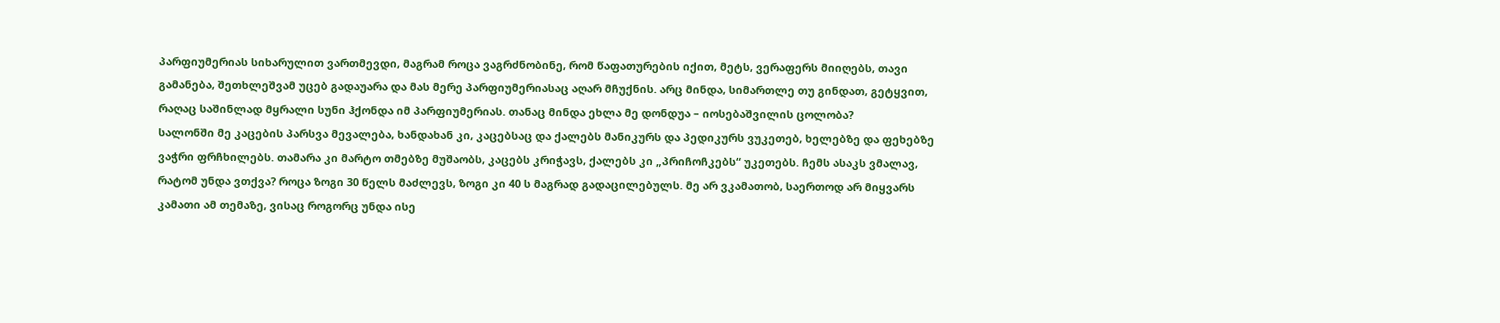პარფიუმერიას სიხარულით ვართმევდი, მაგრამ როცა ვაგრძნობინე, რომ წაფათურების იქით, მეტს, ვერაფერს მიიღებს, თავი გამანება, შეთხლეშვამ უცებ გადაუარა და მას მერე პარფიუმერიასაც აღარ მჩუქნის. არც მინდა, სიმართლე თუ გინდათ, გეტყვით, რაღაც საშინლად მყრალი სუნი ჰქონდა იმ პარფიუმერიას. თანაც მინდა ეხლა მე დონდუა – იოსებაშვილის ცოლობა?
სალონში მე კაცების პარსვა მევალება, ხანდახან კი, კაცებსაც და ქალებს მანიკურს და პედიკურს ვუკეთებ, ხელებზე და ფეხებზე ვაჭრი ფრჩხილებს. თამარა კი მარტო თმებზე მუშაობს, კაცებს კრიჭავს, ქალებს კი „პრიჩოჩკებს“ უკეთებს. ჩემს ასაკს ვმალავ, რატომ უნდა ვთქვა? როცა ზოგი 30 წელს მაძლევს, ზოგი კი 40 ს მაგრად გადაცილებულს. მე არ ვკამათობ, საერთოდ არ მიყვარს კამათი ამ თემაზე, ვისაც როგორც უნდა ისე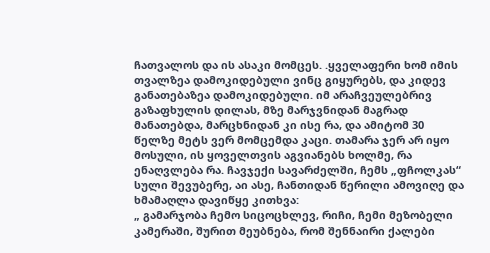ჩათვალოს და ის ასაკი მომცეს. .ყველაფერი ხომ იმის თვალზეა დამოკიდებული ვინც გიყურებს, და კიდევ განათებაზეა დამოკიდებული. იმ არაჩვეულებრივ გაზაფხულის დილას, მზე მარჯვნიდან მაგრად მანათებდა, მარცხნიდან კი ისე რა, და ამიტომ 30 წელზე მეტს ვერ მომცემდა კაცი. თამარა ჯერ არ იყო მოსული, ის ყოველთვის აგვიანებს ხოლმე, რა ენაღვლება რა. ჩავჯექი სავარძელში, ჩემს „ფჩოლკას“ სული შევუბერე, აი ასე, ჩანთიდან წერილი ამოვიღე და ხმამაღლა დავიწყე კითხვა:
„ გამარჯობა ჩემო სიცოცხლევ, რიჩი, ჩემი მეზობელი კამერაში, შურით მეუბნება, რომ შენნაირი ქალები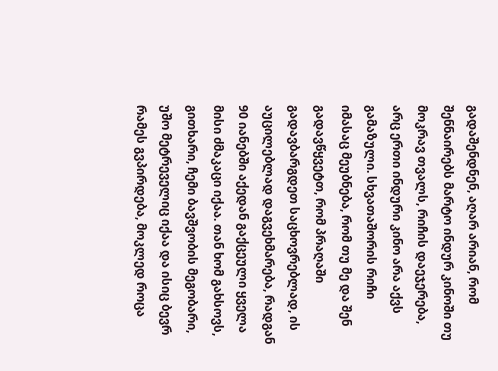გადაშენდნენ, აღარ არიან, რომ შენნაირებს მარტო ინდურ კინოში თუ მოკრავ თვალს, რიჩის დაეჯერება, არც ერთი ინდური კინო არა აქვს გამაზული. სხვათაშორის რიჩი იმასაც მეუბნება, რომ თუ მე და შენ გადავწყვეტთ, რომ პრაღაში გადავბარგდეთ საცხოვრებლად, ის აუცილებლად დაგვეხმარება, რადგან 90 იანებში აქედან გაქცეული ყველა მისი ძმაკაცი იქაა. თან ხომ გახსოვს, გითხარი, ჩემი ბავშვობის მეგობარი, უშო მეტრეველიც იქაა და ისიც ბევრ რამეს გვპირდება, მოკლედ როცა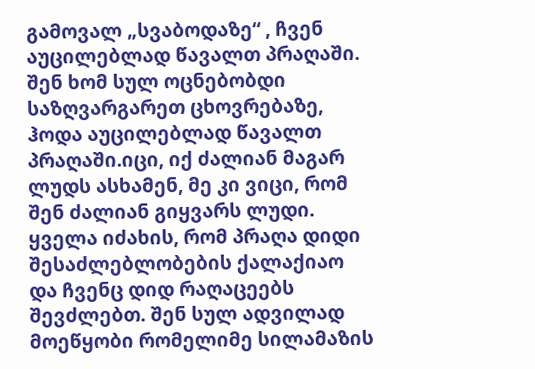გამოვალ „სვაბოდაზე“ , ჩვენ აუცილებლად წავალთ პრაღაში. შენ ხომ სულ ოცნებობდი საზღვარგარეთ ცხოვრებაზე, ჰოდა აუცილებლად წავალთ პრაღაში.იცი, იქ ძალიან მაგარ ლუდს ასხამენ, მე კი ვიცი, რომ შენ ძალიან გიყვარს ლუდი. ყველა იძახის, რომ პრაღა დიდი შესაძლებლობების ქალაქიაო და ჩვენც დიდ რაღაცეებს შევძლებთ. შენ სულ ადვილად მოეწყობი რომელიმე სილამაზის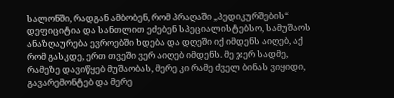სალონში, რადგან ამბობენ, რომ პრაღაში „პედიკურშების“ დეფიციტია და სანთლით ეძებენ სპეციალისტებსო, სამუშაოს ანაზღაურება ევროებში ხდება და დღეში იქ იმდენს აიღებ, აქ რომ გასკდე, ერთ თვეში ვერ აიღებ იმდენს. მე ჯერ სადმე, რამეზე დავიწყებ მუშაობას, მერე კი რამე ძველ ბინას ვიყიდი, გავარემონტებ და მერე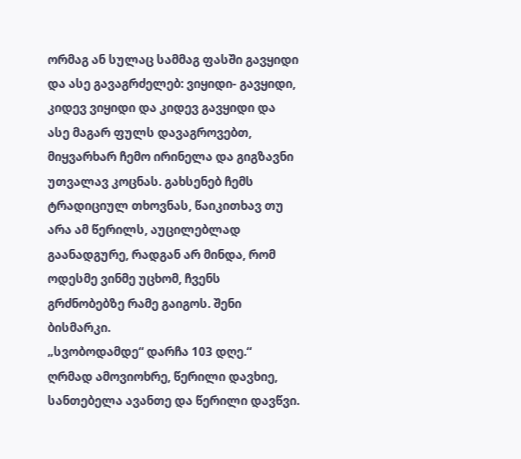ორმაგ ან სულაც სამმაგ ფასში გავყიდი და ასე გავაგრძელებ: ვიყიდი- გავყიდი, კიდევ ვიყიდი და კიდევ გავყიდი და ასე მაგარ ფულს დავაგროვებთ, მიყვარხარ ჩემო ირინელა და გიგზავნი უთვალავ კოცნას. გახსენებ ჩემს ტრადიციულ თხოვნას, წაიკითხავ თუ არა ამ წერილს, აუცილებლად გაანადგურე, რადგან არ მინდა, რომ ოდესმე ვინმე უცხომ, ჩვენს გრძნობებზე რამე გაიგოს. შენი ბისმარკი.
„სვობოდამდე“ დარჩა 103 დღე.“
ღრმად ამოვიოხრე, წერილი დავხიე, სანთებელა ავანთე და წერილი დავწვი.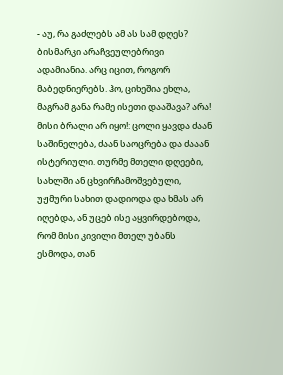- აუ, რა გაძლებს ამ ას სამ დღეს?
ბისმარკი არაჩვეულებრივი ადამიანია. არც იცით, როგორ მაბედნიერებს. ჰო, ციხეშია ეხლა, მაგრამ განა რამე ისეთი დააშავა? არა! მისი ბრალი არ იყო!: ცოლი ყავდა ძაან საშინელება, ძაან საოცრება და ძააან ისტერიული. თურმე მთელი დღეები, სახლში ან ცხვირჩამოშვებული, უჟმური სახით დადიოდა და ხმას არ იღებდა, ან უცებ ისე აყვირდებოდა, რომ მისი კივილი მთელ უბანს ესმოდა, თან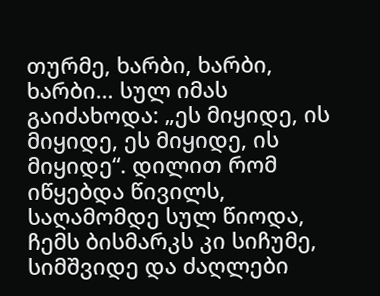თურმე, ხარბი, ხარბი, ხარბი… სულ იმას გაიძახოდა: „ეს მიყიდე, ის მიყიდე, ეს მიყიდე, ის მიყიდე“. დილით რომ იწყებდა წივილს, საღამომდე სულ წიოდა, ჩემს ბისმარკს კი სიჩუმე, სიმშვიდე და ძაღლები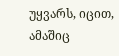უყვარს, იცით, ამაშიც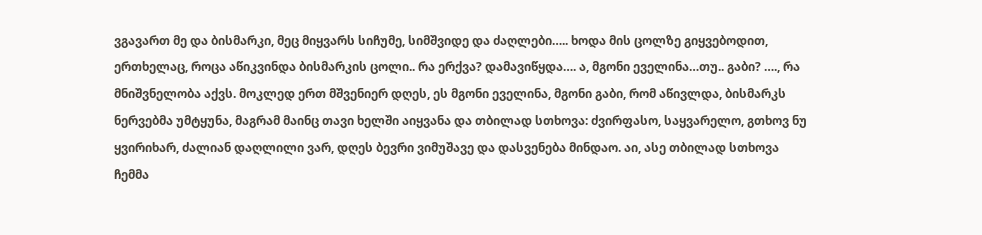ვგავართ მე და ბისმარკი, მეც მიყვარს სიჩუმე, სიმშვიდე და ძაღლები….. ხოდა მის ცოლზე გიყვებოდით, ერთხელაც, როცა აწიკვინდა ბისმარკის ცოლი.. რა ერქვა? დამავიწყდა…. ა, მგონი ეველინა…თუ.. გაბი? …., რა მნიშვნელობა აქვს. მოკლედ ერთ მშვენიერ დღეს, ეს მგონი ეველინა, მგონი გაბი, რომ აწივლდა, ბისმარკს ნერვებმა უმტყუნა, მაგრამ მაინც თავი ხელში აიყვანა და თბილად სთხოვა: ძვირფასო, საყვარელო, გთხოვ ნუ ყვირიხარ, ძალიან დაღლილი ვარ, დღეს ბევრი ვიმუშავე და დასვენება მინდაო. აი, ასე თბილად სთხოვა ჩემმა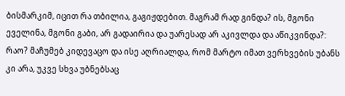ბისმარკიმ, იცით რა თბილია, გაგიჟდებით. მაგრამ რად გინდა? ის, მგონი ეველინა, მგონი გაბი, არ გადაირია და უარესად არ აკივლდა და აწიკვინდა?: რაო? მაჩუმებ კიდევაცო და ისე აღრიალდა, რომ მარტო იმათ ვერხვების უბანს კი არა, უკვე სხვა უბნებსაც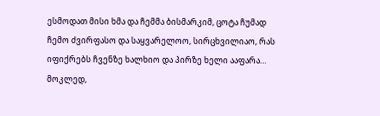ესმოდათ მისი ხმა და ჩემმა ბისმარკიმ, ცოტა ჩუმად ჩემო ძვირფასო და საყვარელოო, სირცხვილიაო, რას იფიქრებს ჩვენზე ხალხიო და პირზე ხელი ააფარა… მოკლედ,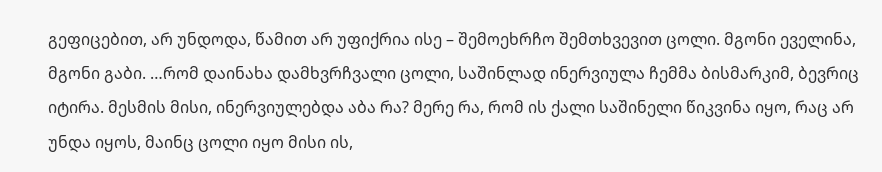გეფიცებით, არ უნდოდა, წამით არ უფიქრია ისე – შემოეხრჩო შემთხვევით ცოლი. მგონი ეველინა, მგონი გაბი. …რომ დაინახა დამხვრჩვალი ცოლი, საშინლად ინერვიულა ჩემმა ბისმარკიმ, ბევრიც იტირა. მესმის მისი, ინერვიულებდა აბა რა? მერე რა, რომ ის ქალი საშინელი წიკვინა იყო, რაც არ უნდა იყოს, მაინც ცოლი იყო მისი ის,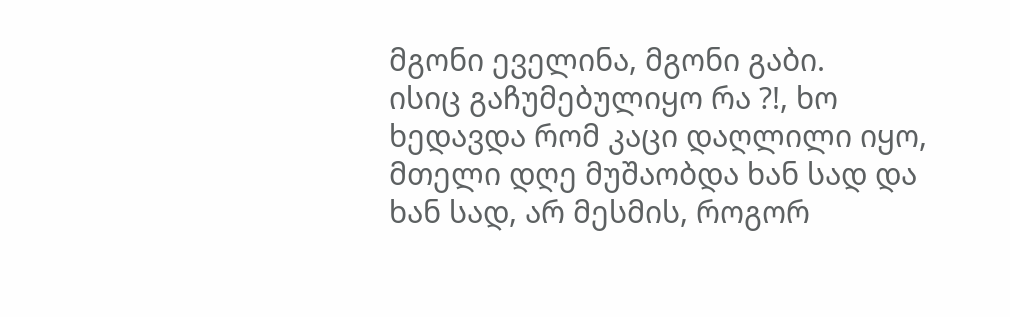მგონი ეველინა, მგონი გაბი.
ისიც გაჩუმებულიყო რა ?!, ხო ხედავდა რომ კაცი დაღლილი იყო, მთელი დღე მუშაობდა ხან სად და ხან სად, არ მესმის, როგორ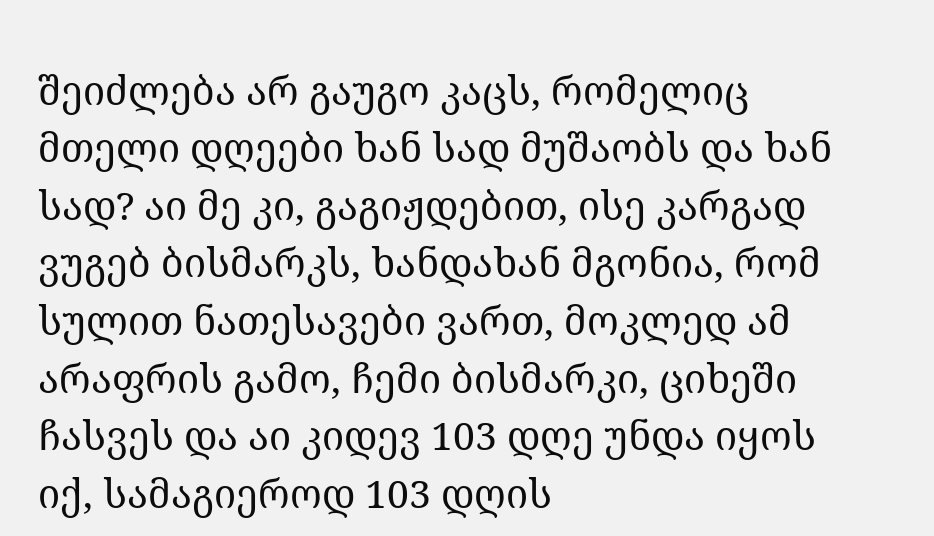შეიძლება არ გაუგო კაცს, რომელიც მთელი დღეები ხან სად მუშაობს და ხან სად? აი მე კი, გაგიჟდებით, ისე კარგად ვუგებ ბისმარკს, ხანდახან მგონია, რომ სულით ნათესავები ვართ, მოკლედ ამ არაფრის გამო, ჩემი ბისმარკი, ციხეში ჩასვეს და აი კიდევ 103 დღე უნდა იყოს იქ, სამაგიეროდ 103 დღის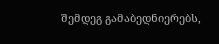შემდეგ გამაბედნიერებს,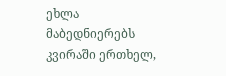ეხლა მაბედნიერებს კვირაში ერთხელ,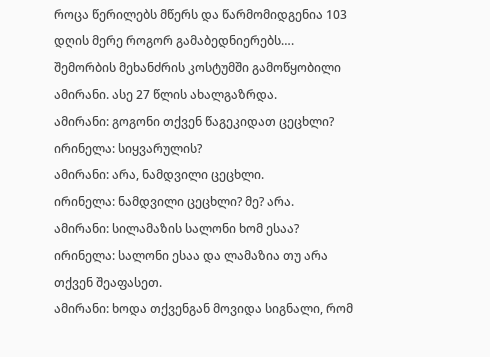როცა წერილებს მწერს და წარმომიდგენია 103 დღის მერე როგორ გამაბედნიერებს….
შემორბის მეხანძრის კოსტუმში გამოწყობილი ამირანი. ასე 27 წლის ახალგაზრდა.
ამირანი: გოგონი თქვენ წაგეკიდათ ცეცხლი?
ირინელა: სიყვარულის?
ამირანი: არა, ნამდვილი ცეცხლი.
ირინელა: ნამდვილი ცეცხლი? მე? არა.
ამირანი: სილამაზის სალონი ხომ ესაა?
ირინელა: სალონი ესაა და ლამაზია თუ არა თქვენ შეაფასეთ.
ამირანი: ხოდა თქვენგან მოვიდა სიგნალი, რომ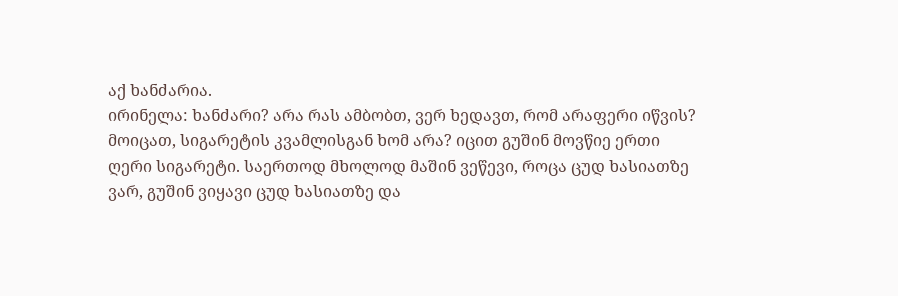აქ ხანძარია.
ირინელა: ხანძარი? არა რას ამბობთ, ვერ ხედავთ, რომ არაფერი იწვის? მოიცათ, სიგარეტის კვამლისგან ხომ არა? იცით გუშინ მოვწიე ერთი ღერი სიგარეტი. საერთოდ მხოლოდ მაშინ ვეწევი, როცა ცუდ ხასიათზე ვარ, გუშინ ვიყავი ცუდ ხასიათზე და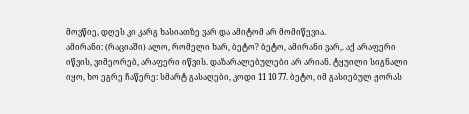მოვწიე, დღეს კი კარგ ხასიათზე ვარ და ამიტომ არ მომიწევია.
ამირანი: (რაციაში) ალო, რომელი ხარ, ბეტო? ბეტო, ამირანი ვარ,. აქ არაფერი იწვის, ვიმეორებ, არაფერი იწვის. დაზარალებულები არ არიან. ტყუილი სიგნალი იყო, ხო ეგრე ჩაწერე: სმარტ გასაღები, კოდი 11 10 77. ბეტო, იმ გასიებულ ჟორას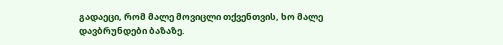გადაეცი, რომ მალე მოვიცლი თქვენთვის, ხო მალე დავბრუნდები ბაზაზე.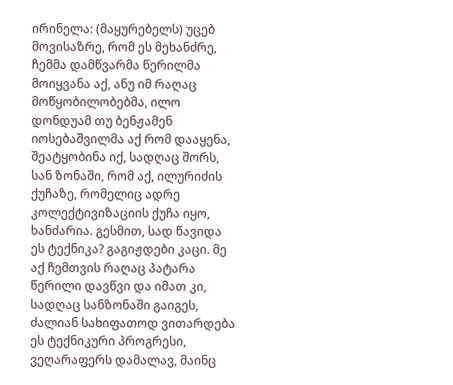ირინელა: (მაყურებელს) უცებ მოვისაზრე, რომ ეს მეხანძრე, ჩემმა დამწვარმა წერილმა მოიყვანა აქ, ანუ იმ რაღაც მოწყობილობებმა, ილო დონდუამ თუ ბენჟამენ იოსებაშვილმა აქ რომ დააყენა, შეატყობინა იქ, სადღაც შორს, სან ზონაში, რომ აქ, ილურიძის ქუჩაზე, რომელიც ადრე კოლექტივიზაციის ქუჩა იყო, ხანძარია. გესმით, სად წავიდა ეს ტექნიკა? გაგიჟდები კაცი. მე აქ ჩემთვის რაღაც პატარა წერილი დავწვი და იმათ კი, სადღაც სანზონაში გაიგეს, ძალიან სახიფათოდ ვითარდება ეს ტექნიკური პროგრესი, ვეღარაფერს დამალავ, მაინც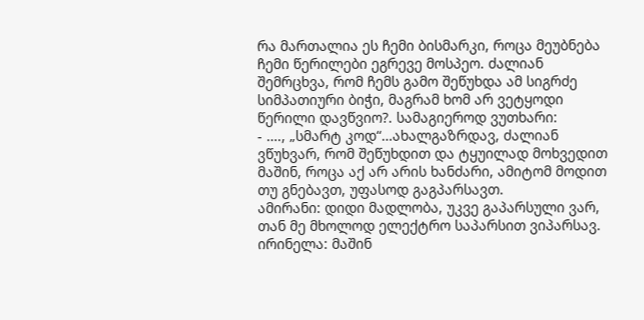რა მართალია ეს ჩემი ბისმარკი, როცა მეუბნება ჩემი წერილები ეგრევე მოსპეო. ძალიან შემრცხვა, რომ ჩემს გამო შეწუხდა ამ სიგრძე სიმპათიური ბიჭი, მაგრამ ხომ არ ვეტყოდი წერილი დავწვიო?. სამაგიეროდ ვუთხარი:
- …., „სმარტ კოდ“…ახალგაზრდავ, ძალიან ვწუხვარ, რომ შეწუხდით და ტყუილად მოხვედით მაშინ, როცა აქ არ არის ხანძარი, ამიტომ მოდით თუ გნებავთ, უფასოდ გაგპარსავთ.
ამირანი: დიდი მადლობა, უკვე გაპარსული ვარ, თან მე მხოლოდ ელექტრო საპარსით ვიპარსავ.
ირინელა: მაშინ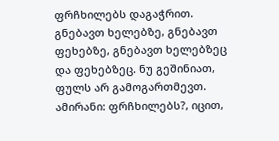ფრჩხილებს დაგაჭრით. გნებავთ ხელებზე, გნებავთ ფეხებზე, გნებავთ ხელებზეც და ფეხებზეც. ნუ გეშინიათ, ფულს არ გამოგართმევთ.
ამირანი: ფრჩხილებს?, იცით,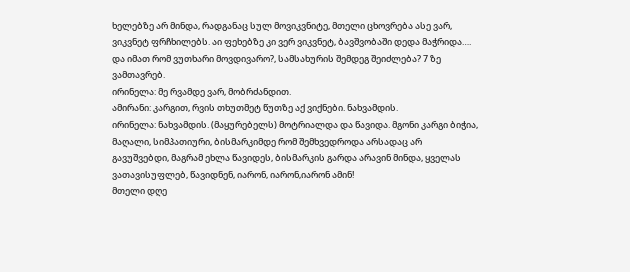ხელებზე არ მინდა, რადგანაც სულ მოვიკვნიტე, მთელი ცხოვრება ასე ვარ, ვიკვნეტ ფრჩხილებს. აი ფეხებზე კი ვერ ვიკვნეტ, ბავშვობაში დედა მაჭრიდა…. და იმათ რომ ვუთხარი მოვდივარო?, სამსახურის შემდეგ შეიძლება? 7 ზე ვამთავრებ.
ირინელა: მე რვამდე ვარ, მობრძანდით.
ამირანი: კარგით, რვის თხუთმეტ წუთზე აქ ვიქნები. ნახვამდის.
ირინელა: ნახვამდის. (მაყურებელს) მოტრიალდა და წავიდა. მგონი კარგი ბიჭია, მაღალი, სიმპათიური, ბისმარკიმდე რომ შემხვედროდა არსადაც არ გავუშვებდი, მაგრამ ეხლა წავიდეს, ბისმარკის გარდა არავინ მინდა, ყველას ვათავისუფლებ, წავიდნენ, იარონ, იარონ,იარონ ამინ!
მთელი დღე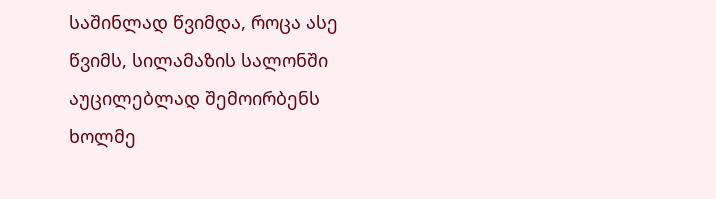საშინლად წვიმდა, როცა ასე წვიმს, სილამაზის სალონში აუცილებლად შემოირბენს ხოლმე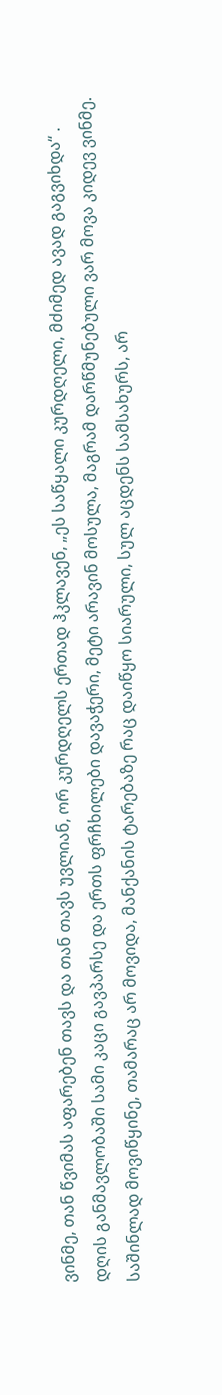ვინმე, თან წვიმას აფარებენ თავს და თან თავს უვლიან, ორ კურდღელს ერთად ჰკლავენ, „ეს საწყალი კურდღელი, მძიმედ ავად გაგვიხდა“ . დღის განმავლობაში სამი კაცი გავპარსე და ერთს ფრჩხილები დავაჭერი, მეტი არავინ მოსულა, მაგრამ დარწმუნებული ვარ მოვა კიდევ ვინმე. საშინლად მოვიწყინე, თამარაც არ მოვიდა, მანქანის ტარებაზე რაც დაიწყო სიარული, სულ აცდენს სამსახურს, არ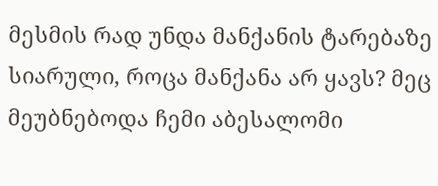მესმის რად უნდა მანქანის ტარებაზე სიარული, როცა მანქანა არ ყავს? მეც მეუბნებოდა ჩემი აბესალომი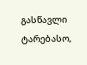გასწავლი ტარებასო,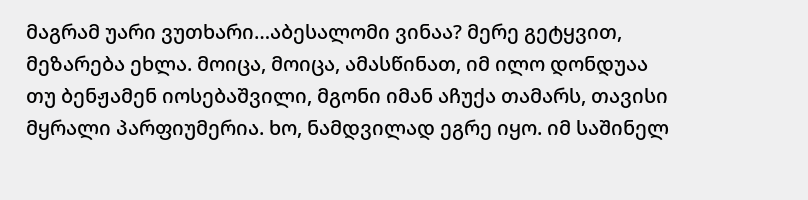მაგრამ უარი ვუთხარი…აბესალომი ვინაა? მერე გეტყვით, მეზარება ეხლა. მოიცა, მოიცა, ამასწინათ, იმ ილო დონდუაა თუ ბენჟამენ იოსებაშვილი, მგონი იმან აჩუქა თამარს, თავისი მყრალი პარფიუმერია. ხო, ნამდვილად ეგრე იყო. იმ საშინელ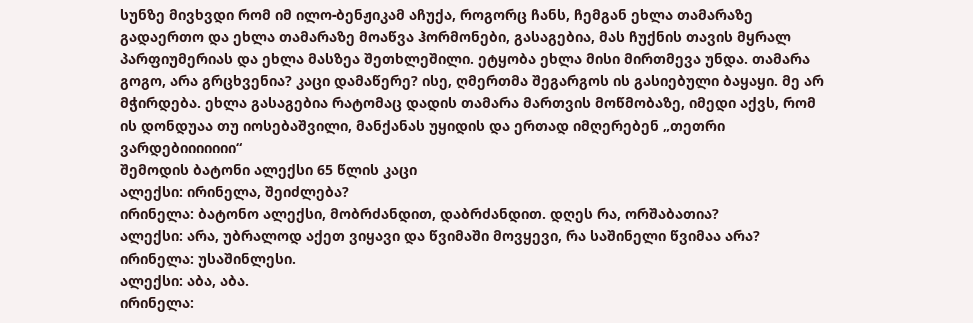სუნზე მივხვდი რომ იმ ილო-ბენჟიკამ აჩუქა, როგორც ჩანს, ჩემგან ეხლა თამარაზე გადაერთო და ეხლა თამარაზე მოაწვა ჰორმონები, გასაგებია, მას ჩუქნის თავის მყრალ პარფიუმერიას და ეხლა მასზეა შეთხლეშილი. ეტყობა ეხლა მისი მირთმევა უნდა. თამარა გოგო, არა გრცხვენია? კაცი დამაწერე? ისე, ღმერთმა შეგარგოს ის გასიებული ბაყაყი. მე არ მჭირდება. ეხლა გასაგებია რატომაც დადის თამარა მართვის მოწმობაზე, იმედი აქვს, რომ ის დონდუაა თუ იოსებაშვილი, მანქანას უყიდის და ერთად იმღერებენ „თეთრი ვარდებიიიიიიი“
შემოდის ბატონი ალექსი 65 წლის კაცი
ალექსი: ირინელა, შეიძლება?
ირინელა: ბატონო ალექსი, მობრძანდით, დაბრძანდით. დღეს რა, ორშაბათია?
ალექსი: არა, უბრალოდ აქეთ ვიყავი და წვიმაში მოვყევი, რა საშინელი წვიმაა არა?
ირინელა: უსაშინლესი.
ალექსი: აბა, აბა.
ირინელა: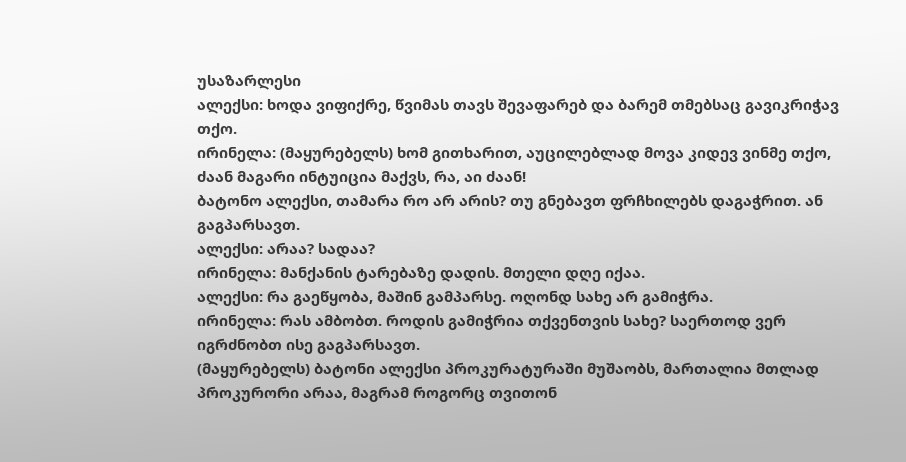უსაზარლესი
ალექსი: ხოდა ვიფიქრე, წვიმას თავს შევაფარებ და ბარემ თმებსაც გავიკრიჭავ თქო.
ირინელა: (მაყურებელს) ხომ გითხარით, აუცილებლად მოვა კიდევ ვინმე თქო, ძაან მაგარი ინტუიცია მაქვს, რა, აი ძაან!
ბატონო ალექსი, თამარა რო არ არის? თუ გნებავთ ფრჩხილებს დაგაჭრით. ან გაგპარსავთ.
ალექსი: არაა? სადაა?
ირინელა: მანქანის ტარებაზე დადის. მთელი დღე იქაა.
ალექსი: რა გაეწყობა, მაშინ გამპარსე. ოღონდ სახე არ გამიჭრა.
ირინელა: რას ამბობთ. როდის გამიჭრია თქვენთვის სახე? საერთოდ ვერ იგრძნობთ ისე გაგპარსავთ.
(მაყურებელს) ბატონი ალექსი პროკურატურაში მუშაობს, მართალია მთლად პროკურორი არაა, მაგრამ როგორც თვითონ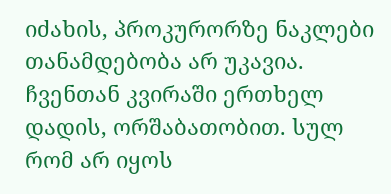იძახის, პროკურორზე ნაკლები თანამდებობა არ უკავია. ჩვენთან კვირაში ერთხელ დადის, ორშაბათობით. სულ რომ არ იყოს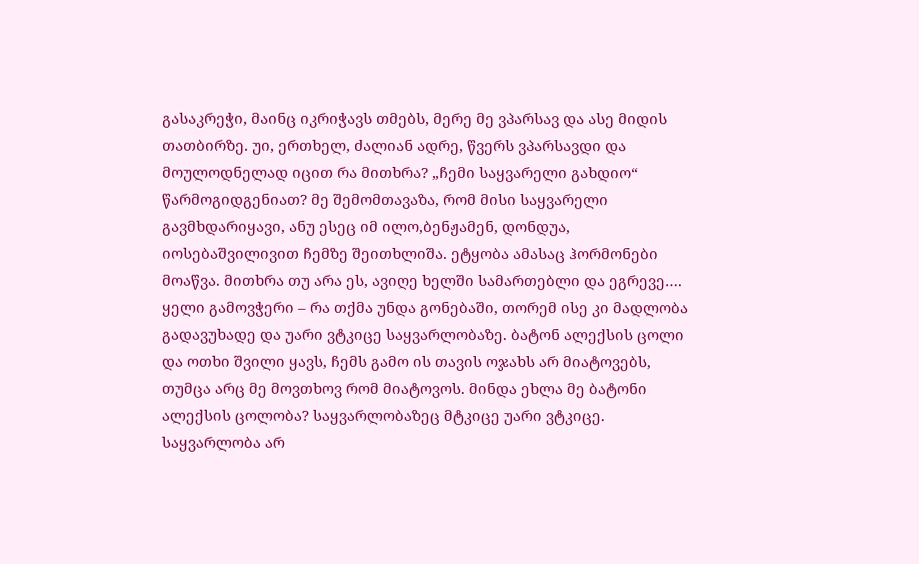გასაკრეჭი, მაინც იკრიჭავს თმებს, მერე მე ვპარსავ და ასე მიდის თათბირზე. უი, ერთხელ, ძალიან ადრე, წვერს ვპარსავდი და მოულოდნელად იცით რა მითხრა? „ჩემი საყვარელი გახდიო“ წარმოგიდგენიათ? მე შემომთავაზა, რომ მისი საყვარელი გავმხდარიყავი, ანუ ესეც იმ ილო,ბენჟამენ, დონდუა, იოსებაშვილივით ჩემზე შეითხლიშა. ეტყობა ამასაც ჰორმონები მოაწვა. მითხრა თუ არა ეს, ავიღე ხელში სამართებლი და ეგრევე…. ყელი გამოვჭერი – რა თქმა უნდა გონებაში, თორემ ისე კი მადლობა გადავუხადე და უარი ვტკიცე საყვარლობაზე. ბატონ ალექსის ცოლი და ოთხი შვილი ყავს, ჩემს გამო ის თავის ოჯახს არ მიატოვებს, თუმცა არც მე მოვთხოვ რომ მიატოვოს. მინდა ეხლა მე ბატონი ალექსის ცოლობა? საყვარლობაზეც მტკიცე უარი ვტკიცე. საყვარლობა არ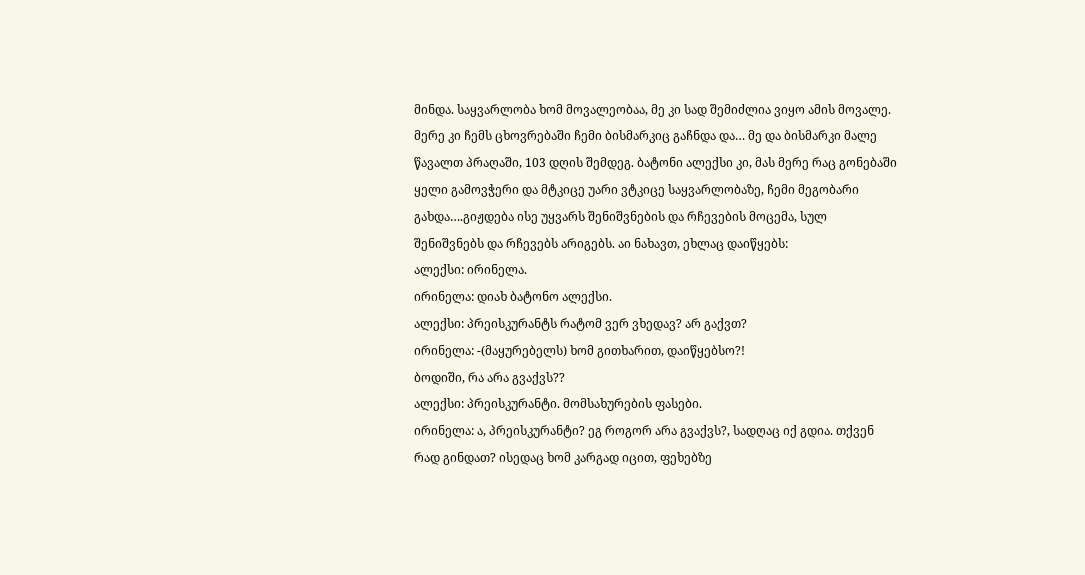მინდა. საყვარლობა ხომ მოვალეობაა, მე კი სად შემიძლია ვიყო ამის მოვალე. მერე კი ჩემს ცხოვრებაში ჩემი ბისმარკიც გაჩნდა და… მე და ბისმარკი მალე წავალთ პრაღაში, 103 დღის შემდეგ. ბატონი ალექსი კი, მას მერე რაც გონებაში ყელი გამოვჭერი და მტკიცე უარი ვტკიცე საყვარლობაზე, ჩემი მეგობარი გახდა….გიჟდება ისე უყვარს შენიშვნების და რჩევების მოცემა, სულ შენიშვნებს და რჩევებს არიგებს. აი ნახავთ, ეხლაც დაიწყებს:
ალექსი: ირინელა.
ირინელა: დიახ ბატონო ალექსი.
ალექსი: პრეისკურანტს რატომ ვერ ვხედავ? არ გაქვთ?
ირინელა: -(მაყურებელს) ხომ გითხარით, დაიწყებსო?!
ბოდიში, რა არა გვაქვს??
ალექსი: პრეისკურანტი. მომსახურების ფასები.
ირინელა: ა, პრეისკურანტი? ეგ როგორ არა გვაქვს?, სადღაც იქ გდია. თქვენ რად გინდათ? ისედაც ხომ კარგად იცით, ფეხებზე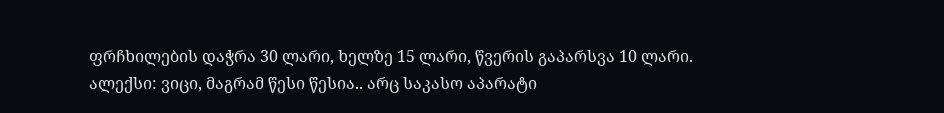ფრჩხილების დაჭრა 30 ლარი, ხელზე 15 ლარი, წვერის გაპარსვა 10 ლარი.
ალექსი: ვიცი, მაგრამ წესი წესია.. არც საკასო აპარატი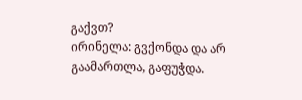გაქვთ?
ირინელა: გვქონდა და არ გაამართლა, გაფუჭდა.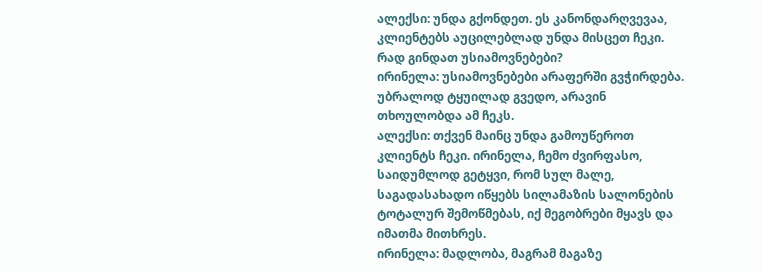ალექსი: უნდა გქონდეთ. ეს კანონდარღვევაა, კლიენტებს აუცილებლად უნდა მისცეთ ჩეკი. რად გინდათ უსიამოვნებები?
ირინელა: უსიამოვნებები არაფერში გვჭირდება. უბრალოდ ტყუილად გვედო, არავინ თხოულობდა ამ ჩეკს.
ალექსი: თქვენ მაინც უნდა გამოუწეროთ კლიენტს ჩეკი. ირინელა, ჩემო ძვირფასო, საიდუმლოდ გეტყვი, რომ სულ მალე, საგადასახადო იწყებს სილამაზის სალონების ტოტალურ შემოწმებას, იქ მეგობრები მყავს და იმათმა მითხრეს.
ირინელა: მადლობა, მაგრამ მაგაზე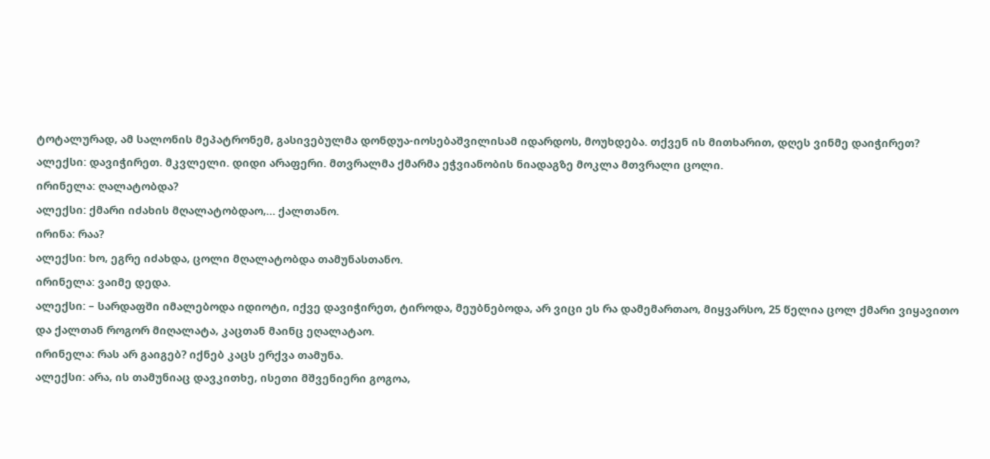ტოტალურად, ამ სალონის მეპატრონემ, გასივებულმა დონდუა-იოსებაშვილისამ იდარდოს, მოუხდება. თქვენ ის მითხარით, დღეს ვინმე დაიჭირეთ?
ალექსი: დავიჭირეთ. მკვლელი. დიდი არაფერი. მთვრალმა ქმარმა ეჭვიანობის ნიადაგზე მოკლა მთვრალი ცოლი.
ირინელა: ღალატობდა?
ალექსი: ქმარი იძახის მღალატობდაო,… ქალთანო.
ირინა: რაა?
ალექსი: ხო, ეგრე იძახდა, ცოლი მღალატობდა თამუნასთანო.
ირინელა: ვაიმე დედა.
ალექსი: – სარდაფში იმალებოდა იდიოტი, იქვე დავიჭირეთ, ტიროდა, მეუბნებოდა, არ ვიცი ეს რა დამემართაო, მიყვარსო, 25 წელია ცოლ ქმარი ვიყავითო და ქალთან როგორ მიღალატა, კაცთან მაინც ეღალატაო.
ირინელა: რას არ გაიგებ? იქნებ კაცს ერქვა თამუნა.
ალექსი: არა, ის თამუნიაც დავკითხე, ისეთი მშვენიერი გოგოა,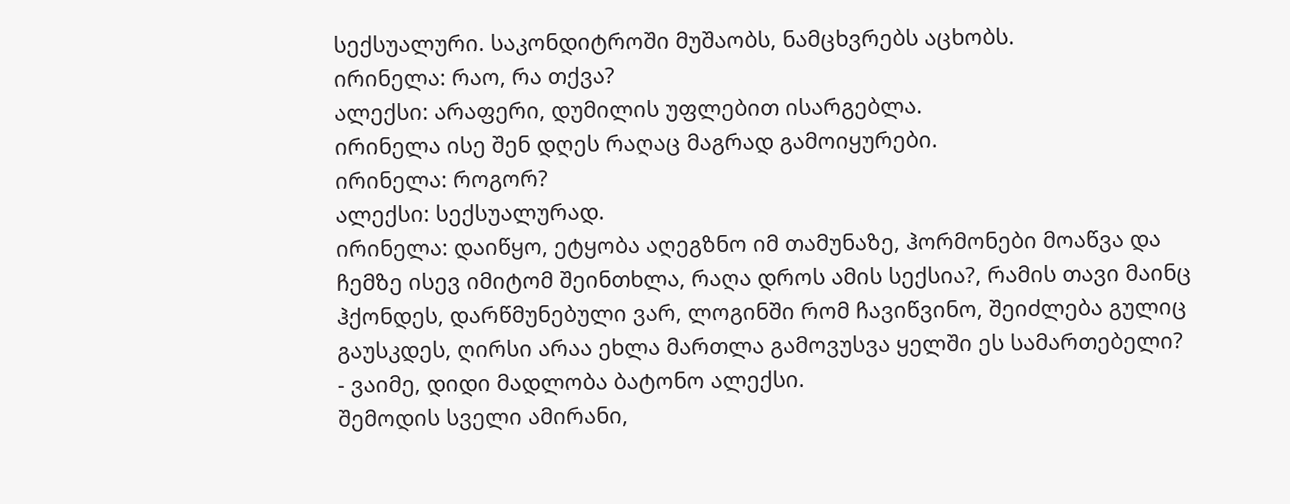სექსუალური. საკონდიტროში მუშაობს, ნამცხვრებს აცხობს.
ირინელა: რაო, რა თქვა?
ალექსი: არაფერი, დუმილის უფლებით ისარგებლა.
ირინელა ისე შენ დღეს რაღაც მაგრად გამოიყურები.
ირინელა: როგორ?
ალექსი: სექსუალურად.
ირინელა: დაიწყო, ეტყობა აღეგზნო იმ თამუნაზე, ჰორმონები მოაწვა და ჩემზე ისევ იმიტომ შეინთხლა, რაღა დროს ამის სექსია?, რამის თავი მაინც ჰქონდეს, დარწმუნებული ვარ, ლოგინში რომ ჩავიწვინო, შეიძლება გულიც გაუსკდეს, ღირსი არაა ეხლა მართლა გამოვუსვა ყელში ეს სამართებელი?
- ვაიმე, დიდი მადლობა ბატონო ალექსი.
შემოდის სველი ამირანი,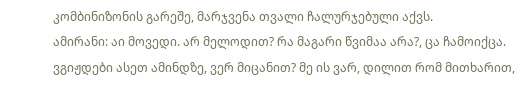კომბინიზონის გარეშე, მარჯვენა თვალი ჩალურჯებული აქვს.
ამირანი: აი მოვედი. არ მელოდით? რა მაგარი წვიმაა არა?, ცა ჩამოიქცა. ვგიჟდები ასეთ ამინდზე, ვერ მიცანით? მე ის ვარ, დილით რომ მითხარით,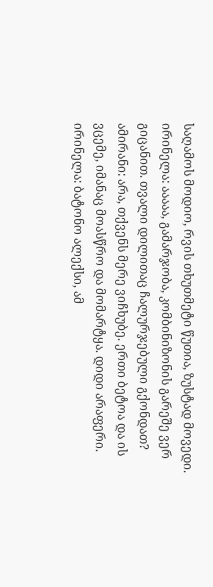საღამოს მოდიო, რვის თხუთმეტი წუთია, ზუსტად მოვედი.
ირინელა: ააააა, გამარჯობა, კომბინიზონის გარეშე ვერ გიცანით. თვალი დილითაც ჩალურჯებული გქონდათ?
ამირანი: არა, თქვენს მერე ვიჩხუბე. ერთი ბეტოა და ის ვცემე, იმანაც მოასწრო და მომარტყა. დიდი არაფერი.
ირინელა: ბატონო ალექსი, ამ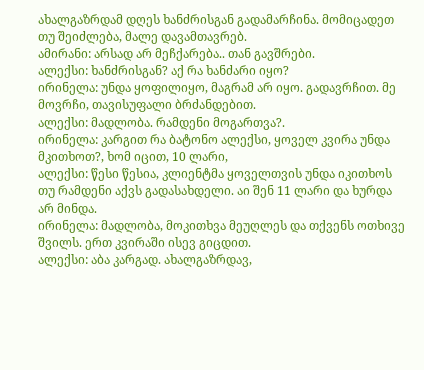ახალგაზრდამ დღეს ხანძრისგან გადამარჩინა. მომიცადეთ თუ შეიძლება, მალე დავამთავრებ.
ამირანი: არსად არ მეჩქარება.. თან გავშრები.
ალექსი: ხანძრისგან? აქ რა ხანძარი იყო?
ირინელა: უნდა ყოფილიყო, მაგრამ არ იყო. გადავრჩით. მე მოვრჩი, თავისუფალი ბრძანდებით.
ალექსი: მადლობა. რამდენი მოგართვა?.
ირინელა: კარგით რა ბატონო ალექსი, ყოველ კვირა უნდა მკითხოთ?, ხომ იცით, 10 ლარი,
ალექსი: წესი წესია, კლიენტმა ყოველთვის უნდა იკითხოს თუ რამდენი აქვს გადასახდელი. აი შენ 11 ლარი და ხურდა არ მინდა.
ირინელა: მადლობა, მოკითხვა მეუღლეს და თქვენს ოთხივე შვილს. ერთ კვირაში ისევ გიცდით.
ალექსი: აბა კარგად. ახალგაზრდავ,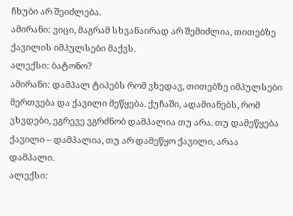ჩხუბი არ შეიძლება.
ამირანი: ვიცი, მაგრამ სხვანაირად არ შემიძლია, თითებზე ქავილის იმპულსები მაქვს.
ალექსი: ბატონო?
ამირანი: დამპალ ტიპებს რომ ვხედავ, თითებზე იმპულსები მერთვება და ქავილი მეწყება. ქუჩაში, ადამიანებს, რომ ვხვდები, ეგრევე ვგრძნობ დამპალია თუ არა. თუ დამეწყება ქავილი – დამპალია, თუ არ დამეწყო ქავილი, არაა დამპალი.
ალექსი: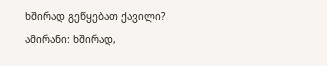ხშირად გეწყებათ ქავილი?
ამირანი: ხშირად,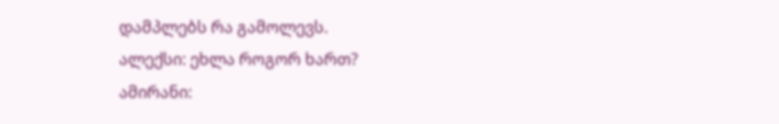დამპლებს რა გამოლევს.
ალექსი: ეხლა როგორ ხართ?
ამირანი: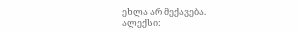ეხლა არ მექავება.
ალექსი: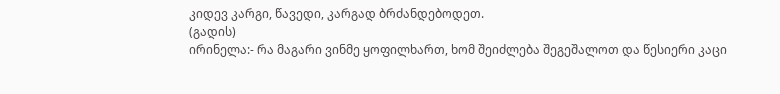კიდევ კარგი, წავედი, კარგად ბრძანდებოდეთ.
(გადის)
ირინელა:- რა მაგარი ვინმე ყოფილხართ, ხომ შეიძლება შეგეშალოთ და წესიერი კაცი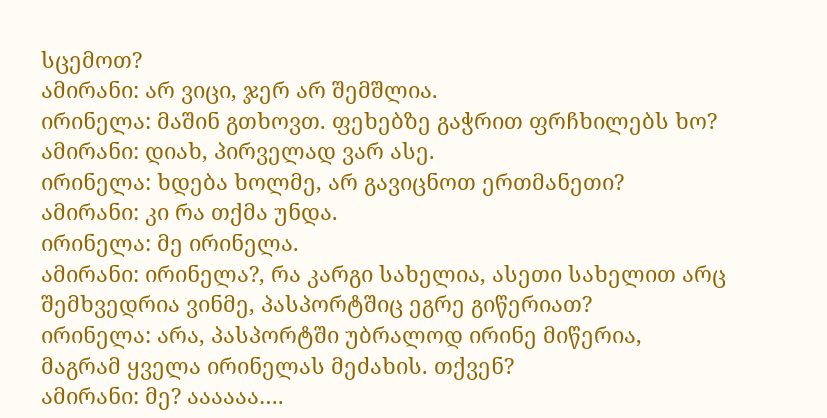სცემოთ?
ამირანი: არ ვიცი, ჯერ არ შემშლია.
ირინელა: მაშინ გთხოვთ. ფეხებზე გაჭრით ფრჩხილებს ხო?
ამირანი: დიახ, პირველად ვარ ასე.
ირინელა: ხდება ხოლმე, არ გავიცნოთ ერთმანეთი?
ამირანი: კი რა თქმა უნდა.
ირინელა: მე ირინელა.
ამირანი: ირინელა?, რა კარგი სახელია, ასეთი სახელით არც შემხვედრია ვინმე, პასპორტშიც ეგრე გიწერიათ?
ირინელა: არა, პასპორტში უბრალოდ ირინე მიწერია, მაგრამ ყველა ირინელას მეძახის. თქვენ?
ამირანი: მე? აააააა….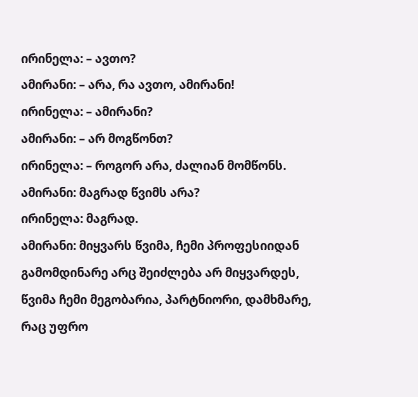ირინელა: – ავთო?
ამირანი: – არა, რა ავთო, ამირანი!
ირინელა: – ამირანი?
ამირანი: – არ მოგწონთ?
ირინელა: – როგორ არა, ძალიან მომწონს.
ამირანი: მაგრად წვიმს არა?
ირინელა: მაგრად.
ამირანი: მიყვარს წვიმა, ჩემი პროფესიიდან გამომდინარე არც შეიძლება არ მიყვარდეს, წვიმა ჩემი მეგობარია, პარტნიორი, დამხმარე, რაც უფრო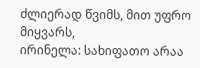ძლიერად წვიმს, მით უფრო მიყვარს,
ირინელა: სახიფათო არაა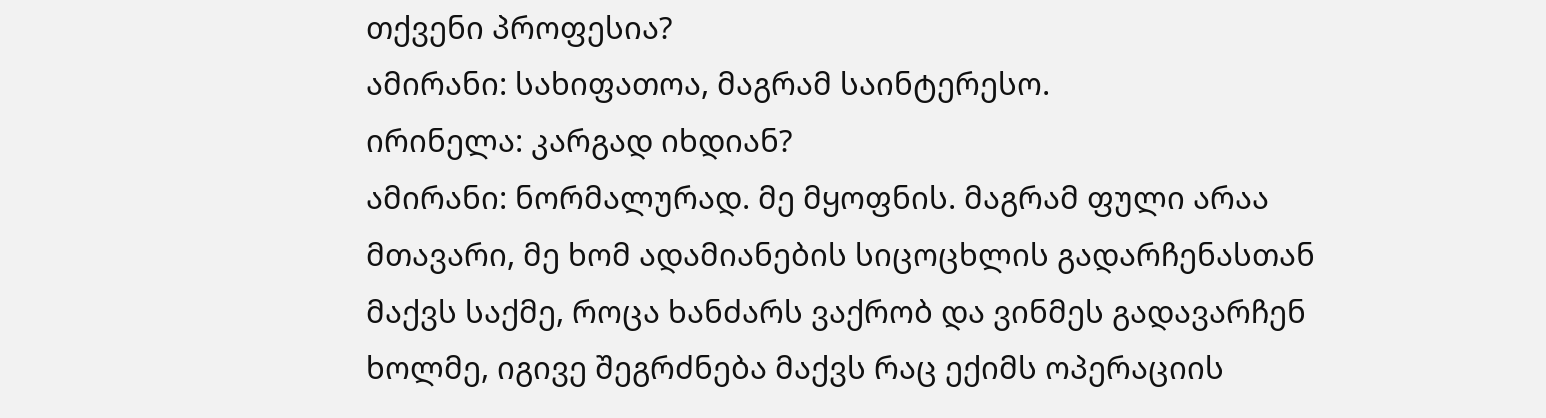თქვენი პროფესია?
ამირანი: სახიფათოა, მაგრამ საინტერესო.
ირინელა: კარგად იხდიან?
ამირანი: ნორმალურად. მე მყოფნის. მაგრამ ფული არაა მთავარი, მე ხომ ადამიანების სიცოცხლის გადარჩენასთან მაქვს საქმე, როცა ხანძარს ვაქრობ და ვინმეს გადავარჩენ ხოლმე, იგივე შეგრძნება მაქვს რაც ექიმს ოპერაციის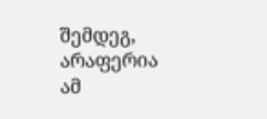შემდეგ, არაფერია ამ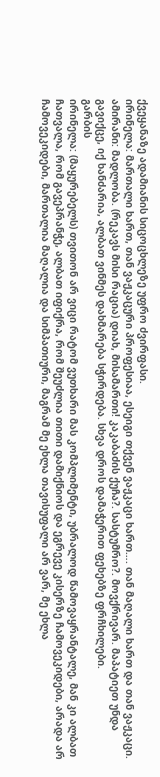ქვეყანაზე ადამიანის სიცოცხლეზე უფრო ძვირფასი.
ირინელა: მართალი ხართ, თან ვაჟკაცური პროფესიაა, ესეიგი თქვენ ვაჟკაცი ხართ…. თან მაღალი ხართ და თან ვაჟკაცი.
ამირანი: მადლობა. (რეკავს მისი რაცია) დიახ, მისამართი! კაკაბაძის ქუჩა?. სასტუმრო?. მოვქრივარ. მაპატიეთ უნდა გავიქცე, იქ ხანძარია, ალბათ ვინმეს დახმარება სჭირდება. სხვა დროს დამაჭერით ფეხებზე ფრჩხილები.
გარბის
ირინელა: (მაყურებელს) თვითონ არ ვიცი რატომ ვუთხარი მას კომპლიმენტი, უბრალოდ წამოვაყრანტალე, მან კი ალბათ ჩათვალა, რომ გავეპრანჭე, ალბათ იფიქრა, რომ შეუძლია თითი დამიქნიოს და ეგრევე კისერზე ჩამოვეკიდები, არადა არ ჩამოვეკიდები, მართალია მაღალია და სიმპათიური, მაგრამ მე ეხლა თავისუფალი არ ვარ, მე ეხლა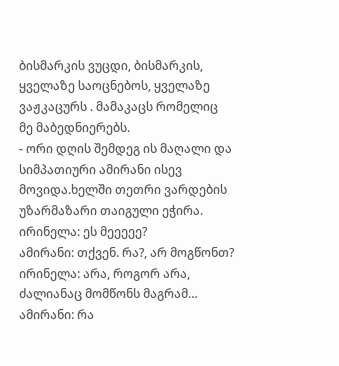ბისმარკის ვუცდი, ბისმარკის, ყველაზე საოცნებოს, ყველაზე ვაჟკაცურს . მამაკაცს რომელიც მე მაბედნიერებს.
- ორი დღის შემდეგ ის მაღალი და სიმპათიური ამირანი ისევ მოვიდა.ხელში თეთრი ვარდების უზარმაზარი თაიგული ეჭირა.
ირინელა: ეს მეეეეე?
ამირანი: თქვენ. რა?, არ მოგწონთ?
ირინელა: არა, როგორ არა, ძალიანაც მომწონს მაგრამ…
ამირანი: რა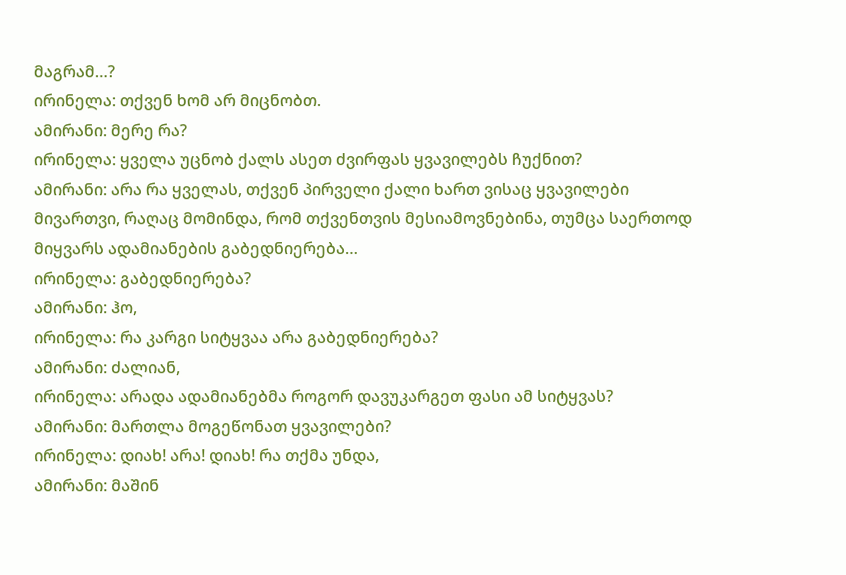მაგრამ…?
ირინელა: თქვენ ხომ არ მიცნობთ.
ამირანი: მერე რა?
ირინელა: ყველა უცნობ ქალს ასეთ ძვირფას ყვავილებს ჩუქნით?
ამირანი: არა რა ყველას, თქვენ პირველი ქალი ხართ ვისაც ყვავილები მივართვი, რაღაც მომინდა, რომ თქვენთვის მესიამოვნებინა, თუმცა საერთოდ მიყვარს ადამიანების გაბედნიერება…
ირინელა: გაბედნიერება?
ამირანი: ჰო,
ირინელა: რა კარგი სიტყვაა არა გაბედნიერება?
ამირანი: ძალიან,
ირინელა: არადა ადამიანებმა როგორ დავუკარგეთ ფასი ამ სიტყვას?
ამირანი: მართლა მოგეწონათ ყვავილები?
ირინელა: დიახ! არა! დიახ! რა თქმა უნდა,
ამირანი: მაშინ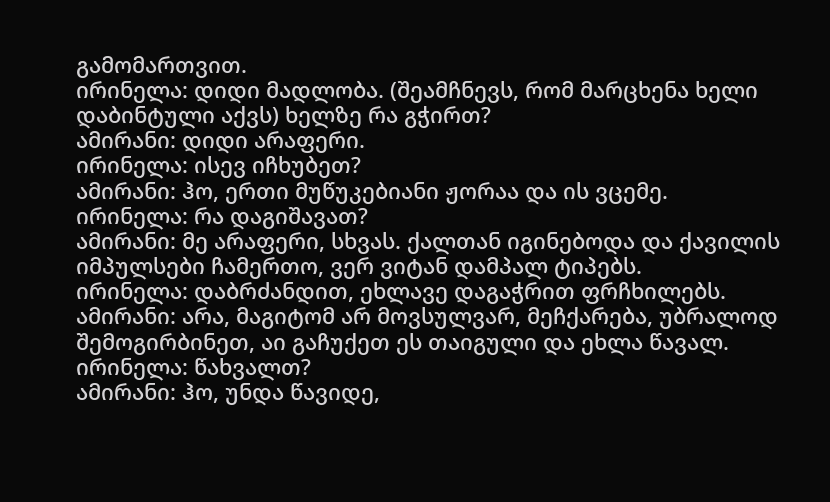გამომართვით.
ირინელა: დიდი მადლობა. (შეამჩნევს, რომ მარცხენა ხელი დაბინტული აქვს) ხელზე რა გჭირთ?
ამირანი: დიდი არაფერი.
ირინელა: ისევ იჩხუბეთ?
ამირანი: ჰო, ერთი მუწუკებიანი ჟორაა და ის ვცემე.
ირინელა: რა დაგიშავათ?
ამირანი: მე არაფერი, სხვას. ქალთან იგინებოდა და ქავილის იმპულსები ჩამერთო, ვერ ვიტან დამპალ ტიპებს.
ირინელა: დაბრძანდით, ეხლავე დაგაჭრით ფრჩხილებს.
ამირანი: არა, მაგიტომ არ მოვსულვარ, მეჩქარება, უბრალოდ შემოგირბინეთ, აი გაჩუქეთ ეს თაიგული და ეხლა წავალ.
ირინელა: წახვალთ?
ამირანი: ჰო, უნდა წავიდე,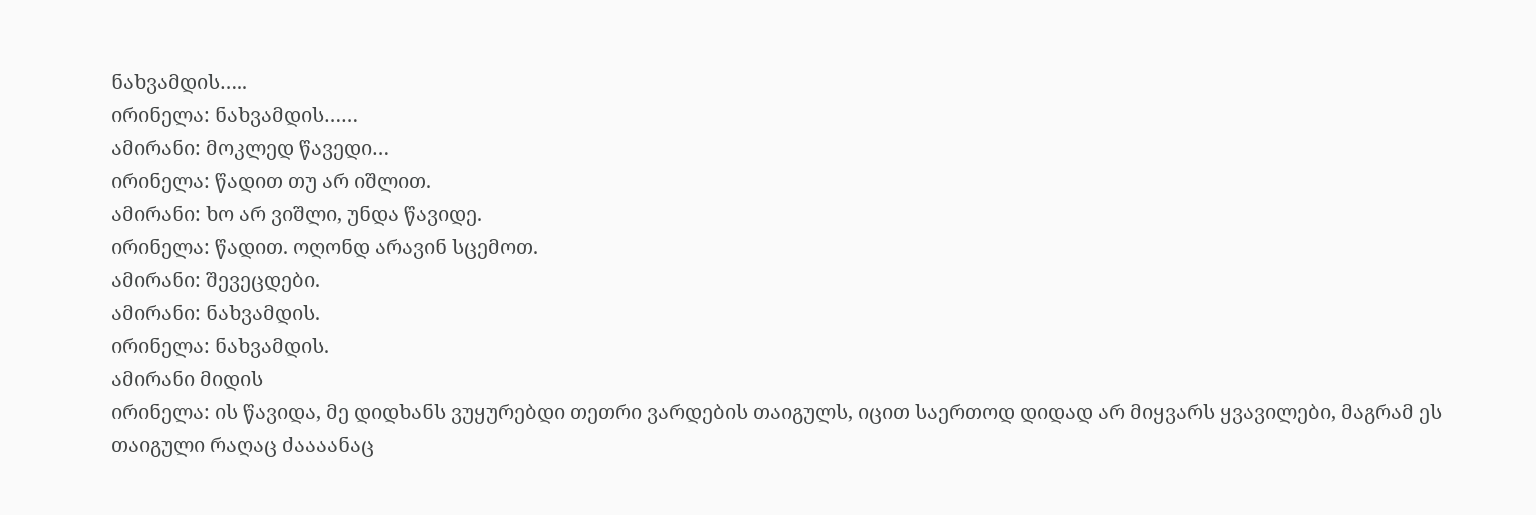ნახვამდის…..
ირინელა: ნახვამდის……
ამირანი: მოკლედ წავედი…
ირინელა: წადით თუ არ იშლით.
ამირანი: ხო არ ვიშლი, უნდა წავიდე.
ირინელა: წადით. ოღონდ არავინ სცემოთ.
ამირანი: შევეცდები.
ამირანი: ნახვამდის.
ირინელა: ნახვამდის.
ამირანი მიდის
ირინელა: ის წავიდა, მე დიდხანს ვუყურებდი თეთრი ვარდების თაიგულს, იცით საერთოდ დიდად არ მიყვარს ყვავილები, მაგრამ ეს თაიგული რაღაც ძაააანაც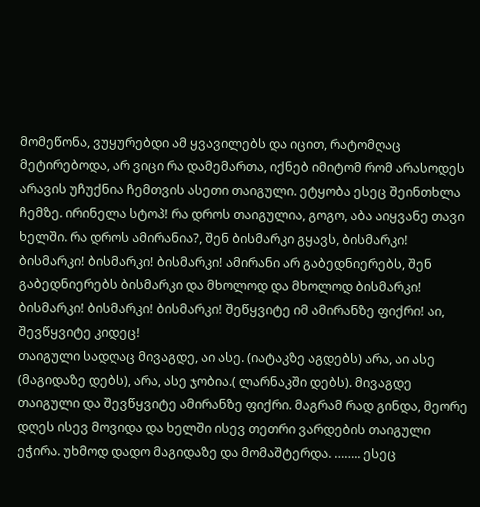მომეწონა, ვუყურებდი ამ ყვავილებს და იცით, რატომღაც მეტირებოდა, არ ვიცი რა დამემართა, იქნებ იმიტომ რომ არასოდეს არავის უჩუქნია ჩემთვის ასეთი თაიგული. ეტყობა ესეც შეინთხლა ჩემზე. ირინელა სტოპ! რა დროს თაიგულია, გოგო, აბა აიყვანე თავი ხელში. რა დროს ამირანია?, შენ ბისმარკი გყავს, ბისმარკი! ბისმარკი! ბისმარკი! ბისმარკი! ამირანი არ გაბედნიერებს, შენ გაბედნიერებს ბისმარკი და მხოლოდ და მხოლოდ ბისმარკი! ბისმარკი! ბისმარკი! ბისმარკი! შეწყვიტე იმ ამირანზე ფიქრი! აი, შევწყვიტე კიდეც!
თაიგული სადღაც მივაგდე, აი ასე. (იატაკზე აგდებს) არა, აი ასე (მაგიდაზე დებს), არა, ასე ჯობია.( ლარნაკში დებს). მივაგდე თაიგული და შევწყვიტე ამირანზე ფიქრი. მაგრამ რად გინდა, მეორე დღეს ისევ მოვიდა და ხელში ისევ თეთრი ვარდების თაიგული ეჭირა. უხმოდ დადო მაგიდაზე და მომაშტერდა. …….. ესეც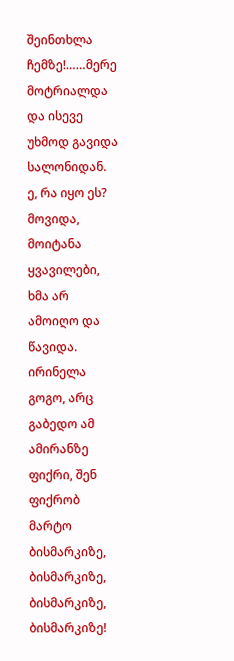შეინთხლა ჩემზე!……მერე მოტრიალდა და ისევე უხმოდ გავიდა სალონიდან.
ე, რა იყო ეს? მოვიდა, მოიტანა ყვავილები, ხმა არ ამოიღო და წავიდა. ირინელა გოგო, არც გაბედო ამ ამირანზე ფიქრი, შენ ფიქრობ მარტო ბისმარკიზე, ბისმარკიზე, ბისმარკიზე, ბისმარკიზე!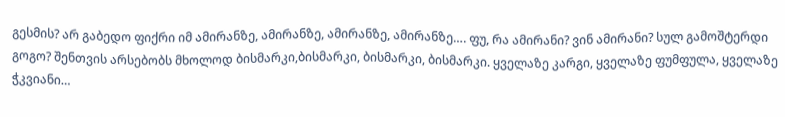გესმის? არ გაბედო ფიქრი იმ ამირანზე, ამირანზე, ამირანზე, ამირანზე…. ფუ, რა ამირანი? ვინ ამირანი? სულ გამოშტერდი გოგო? შენთვის არსებობს მხოლოდ ბისმარკი,ბისმარკი, ბისმარკი, ბისმარკი. ყველაზე კარგი, ყველაზე ფუმფულა, ყველაზე ჭკვიანი…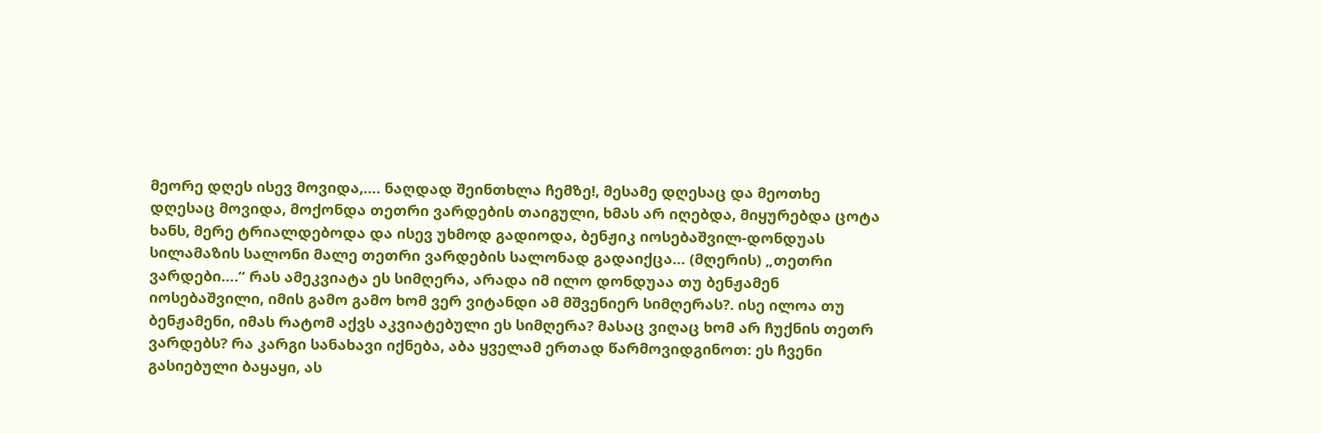მეორე დღეს ისევ მოვიდა,…. ნაღდად შეინთხლა ჩემზე!, მესამე დღესაც და მეოთხე დღესაც მოვიდა, მოქონდა თეთრი ვარდების თაიგული, ხმას არ იღებდა, მიყურებდა ცოტა ხანს, მერე ტრიალდებოდა და ისევ უხმოდ გადიოდა, ბენჟიკ იოსებაშვილ-დონდუას სილამაზის სალონი მალე თეთრი ვარდების სალონად გადაიქცა… (მღერის) „თეთრი ვარდები….“ რას ამეკვიატა ეს სიმღერა, არადა იმ ილო დონდუაა თუ ბენჟამენ იოსებაშვილი, იმის გამო გამო ხომ ვერ ვიტანდი ამ მშვენიერ სიმღერას?. ისე ილოა თუ ბენჟამენი, იმას რატომ აქვს აკვიატებული ეს სიმღერა? მასაც ვიღაც ხომ არ ჩუქნის თეთრ ვარდებს? რა კარგი სანახავი იქნება, აბა ყველამ ერთად წარმოვიდგინოთ: ეს ჩვენი გასიებული ბაყაყი, ას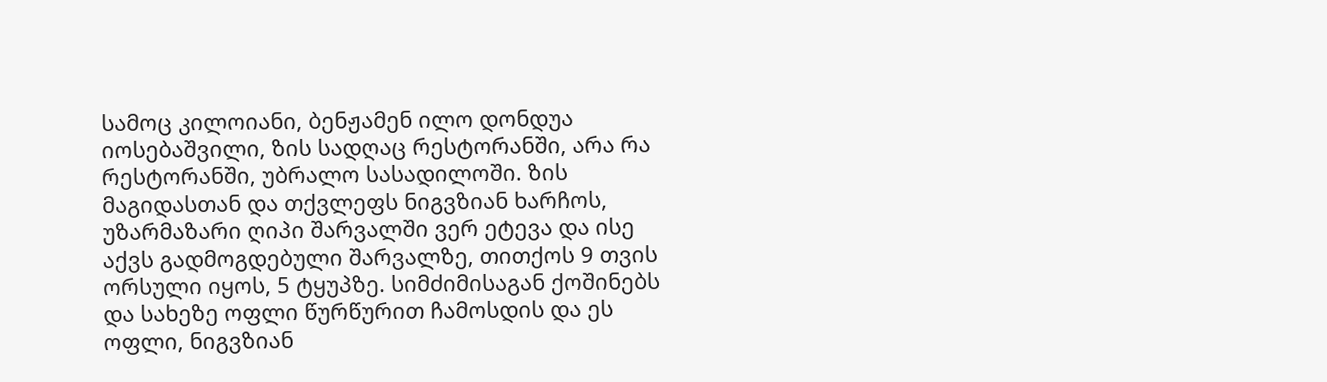სამოც კილოიანი, ბენჟამენ ილო დონდუა იოსებაშვილი, ზის სადღაც რესტორანში, არა რა რესტორანში, უბრალო სასადილოში. ზის მაგიდასთან და თქვლეფს ნიგვზიან ხარჩოს, უზარმაზარი ღიპი შარვალში ვერ ეტევა და ისე აქვს გადმოგდებული შარვალზე, თითქოს 9 თვის ორსული იყოს, 5 ტყუპზე. სიმძიმისაგან ქოშინებს და სახეზე ოფლი წურწურით ჩამოსდის და ეს ოფლი, ნიგვზიან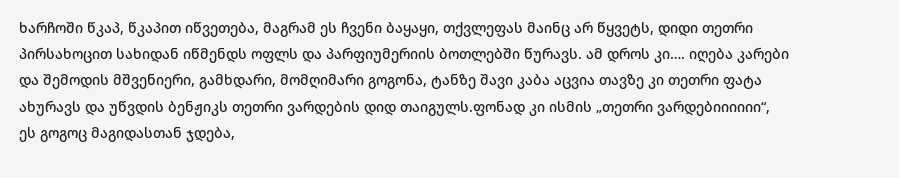ხარჩოში წკაპ, წკაპით იწვეთება, მაგრამ ეს ჩვენი ბაყაყი, თქვლეფას მაინც არ წყვეტს, დიდი თეთრი პირსახოცით სახიდან იწმენდს ოფლს და პარფიუმერიის ბოთლებში წურავს. ამ დროს კი…. იღება კარები და შემოდის მშვენიერი, გამხდარი, მომღიმარი გოგონა, ტანზე შავი კაბა აცვია თავზე კი თეთრი ფატა ახურავს და უწვდის ბენჟიკს თეთრი ვარდების დიდ თაიგულს.ფონად კი ისმის „თეთრი ვარდებიიიიიი“, ეს გოგოც მაგიდასთან ჯდება,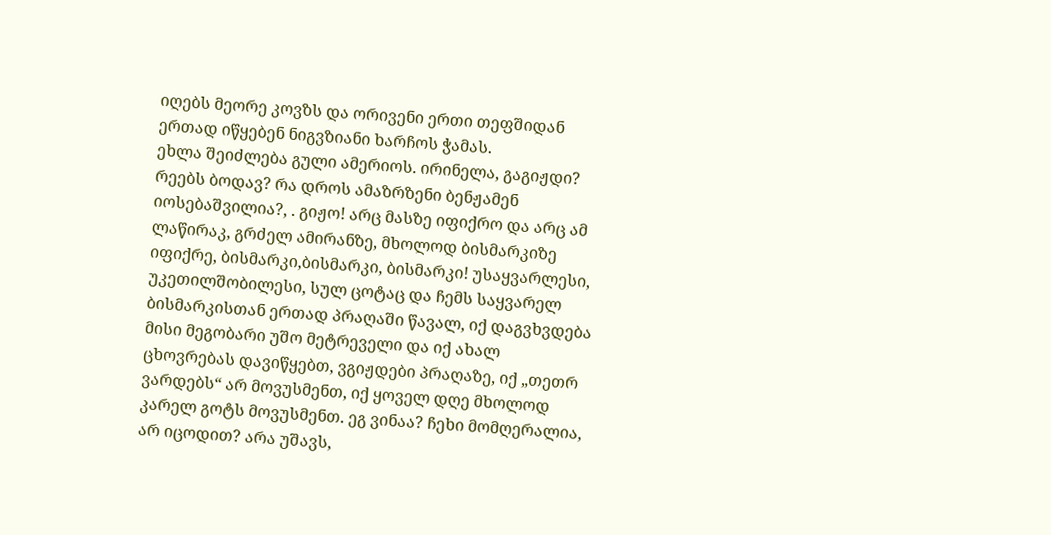იღებს მეორე კოვზს და ორივენი ერთი თეფშიდან ერთად იწყებენ ნიგვზიანი ხარჩოს ჭამას.
ეხლა შეიძლება გული ამერიოს. ირინელა, გაგიჟდი? რეებს ბოდავ? რა დროს ამაზრზენი ბენჟამენ იოსებაშვილია?, . გიჟო! არც მასზე იფიქრო და არც ამ ლაწირაკ, გრძელ ამირანზე, მხოლოდ ბისმარკიზე იფიქრე, ბისმარკი,ბისმარკი, ბისმარკი! უსაყვარლესი, უკეთილშობილესი, სულ ცოტაც და ჩემს საყვარელ ბისმარკისთან ერთად პრაღაში წავალ, იქ დაგვხვდება მისი მეგობარი უშო მეტრეველი და იქ ახალ ცხოვრებას დავიწყებთ, ვგიჟდები პრაღაზე, იქ „თეთრ ვარდებს“ არ მოვუსმენთ, იქ ყოველ დღე მხოლოდ კარელ გოტს მოვუსმენთ. ეგ ვინაა? ჩეხი მომღერალია, არ იცოდით? არა უშავს,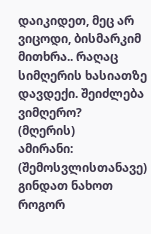დაიკიდეთ, მეც არ ვიცოდი, ბისმარკიმ მითხრა.. რაღაც სიმღერის ხასიათზე დავდექი. შეიძლება ვიმღერო?
(მღერის)
ამირანი: (შემოსვლისთანავე) გინდათ ნახოთ როგორ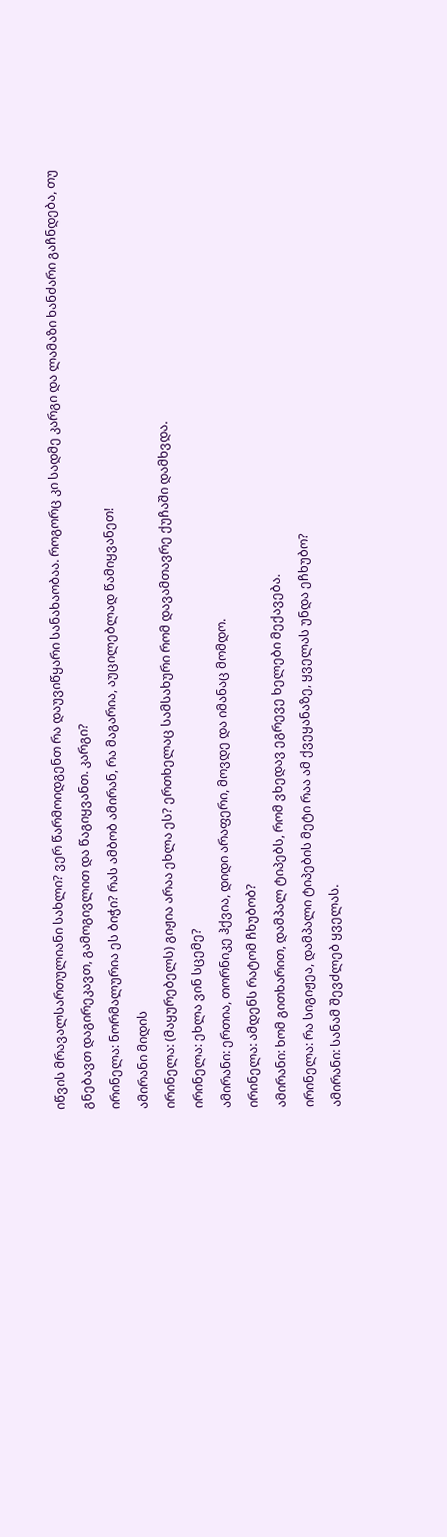იწვის მრავალსართულიანი სახლი? ვერ წარმოიდგენთ რა დაუვიწყარი სანახაობაა. როგორც კი სადმე კარგი და ლამაზი ხანძარი გაჩნდება, თუ გნებავთ დაგირეკავთ, გამოგივლით და წაგიყვანთ. კარგი?
ირინელა: ნორმალურია ეს ბიჭი? რას ამბობ ამირან, რა მაგარია, აუცილებლად წამიყვანეთ!
ამირანი მიდის
ირინელა: (მაყურებელს) გიჟია არაა ეხლა ეს? ერთხელაც სამსახური რომ დავამთავრე ქუჩაში დამხვდა.
ირინელა: ეხლა ვინ სცემე?
ამირანი: ერთია, თორნიკე ჰქვია, დიდი არაფერი, მოვდე და იმანაც მომდო.
ირინელა: ამდენს რატომ ჩხუბობ?
ამირანი: ხომ გითხარით, დამპალ ტიპებს, რომ ვხედავ ეგრევე ხელები მექავება.
ირინელა: რა სიგიჟეა, დამპალი ტიპების მეტი რაა ამ ქვეყანაზე, ყველას უნდა ეჩხუბო?
ამირანი: სანამ შევძლებ ყველას.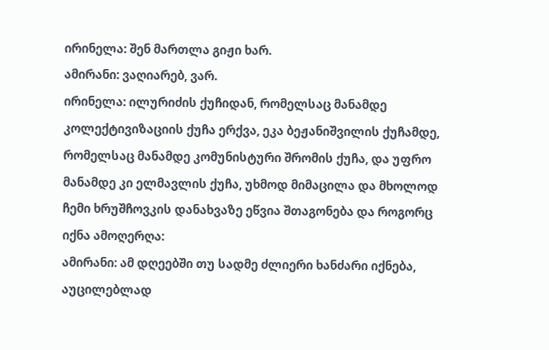ირინელა: შენ მართლა გიჟი ხარ.
ამირანი: ვაღიარებ, ვარ.
ირინელა: ილურიძის ქუჩიდან, რომელსაც მანამდე კოლექტივიზაციის ქუჩა ერქვა, ეკა ბეჟანიშვილის ქუჩამდე, რომელსაც მანამდე კომუნისტური შრომის ქუჩა, და უფრო მანამდე კი ელმავლის ქუჩა, უხმოდ მიმაცილა და მხოლოდ ჩემი ხრუშჩოვკის დანახვაზე ეწვია შთაგონება და როგორც იქნა ამოღერღა:
ამირანი: ამ დღეებში თუ სადმე ძლიერი ხანძარი იქნება, აუცილებლად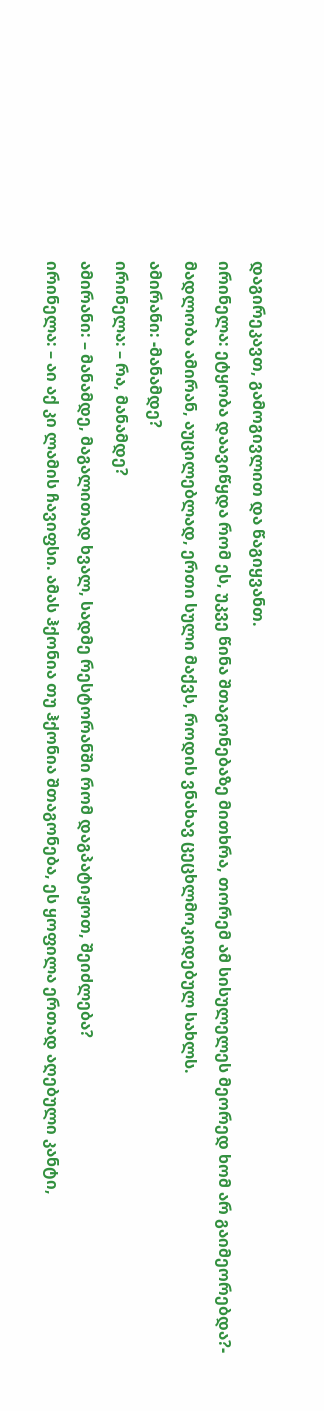დაგირეკავთ, გამოგივლით და წაგიყვანთ.
ირინელა: ეტყობა დაავიწყდა რომ ეს, უკვე წინა შთაგონებაზე მითხრა, თორემ ამ სისულელეს მეორედ ხომ არ გაიმეორებდა?- მადლობა ამირან, აუცილებლად, ერთი სული მაქვს, როდის ვნახავ ცეცხლმოკიდებულ სახლს.
ამირანი: -მანამდე?
ირინელა: – რა, მანამდე?
ამირანი: – მანამდე, მაგალითად ხვალ, სადმე რესტორანში რომ დაგპატიჟოთ, შეიძლება?
ირინელა: – აი აქ კი ლამის ჩავიფსი. ამას ჰქონია თუ ჰქონია შთაგონება, ეს ყოფილა ერთად აღებული კანტი,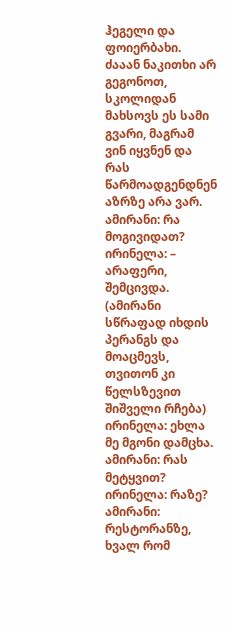ჰეგელი და ფოიერბახი. ძააან ნაკითხი არ გეგონოთ, სკოლიდან მახსოვს ეს სამი გვარი, მაგრამ ვინ იყვნენ და რას წარმოადგენდნენ აზრზე არა ვარ.
ამირანი: რა მოგივიდათ?
ირინელა: – არაფერი, შემცივდა.
(ამირანი სწრაფად იხდის პერანგს და მოაცმევს, თვითონ კი წელსზევით შიშველი რჩება)
ირინელა: ეხლა მე მგონი დამცხა.
ამირანი: რას მეტყვით?
ირინელა: რაზე?
ამირანი: რესტორანზე, ხვალ რომ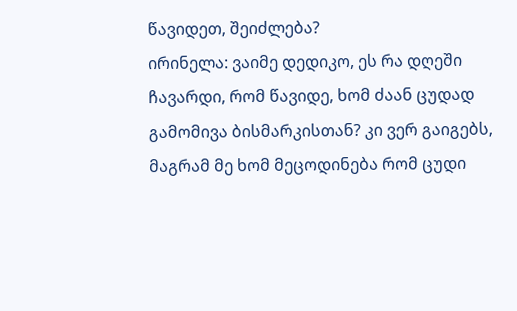წავიდეთ, შეიძლება?
ირინელა: ვაიმე დედიკო, ეს რა დღეში ჩავარდი, რომ წავიდე, ხომ ძაან ცუდად გამომივა ბისმარკისთან? კი ვერ გაიგებს, მაგრამ მე ხომ მეცოდინება რომ ცუდი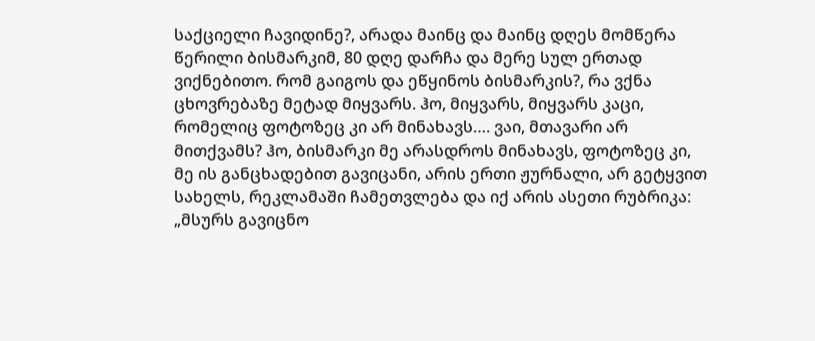საქციელი ჩავიდინე?, არადა მაინც და მაინც დღეს მომწერა წერილი ბისმარკიმ, 80 დღე დარჩა და მერე სულ ერთად ვიქნებითო. რომ გაიგოს და ეწყინოს ბისმარკის?, რა ვქნა ცხოვრებაზე მეტად მიყვარს. ჰო, მიყვარს, მიყვარს კაცი, რომელიც ფოტოზეც კი არ მინახავს…. ვაი, მთავარი არ მითქვამს? ჰო, ბისმარკი მე არასდროს მინახავს, ფოტოზეც კი, მე ის განცხადებით გავიცანი, არის ერთი ჟურნალი, არ გეტყვით სახელს, რეკლამაში ჩამეთვლება და იქ არის ასეთი რუბრიკა: „მსურს გავიცნო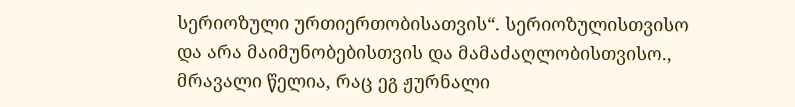სერიოზული ურთიერთობისათვის“. სერიოზულისთვისო და არა მაიმუნობებისთვის და მამაძაღლობისთვისო., მრავალი წელია, რაც ეგ ჟურნალი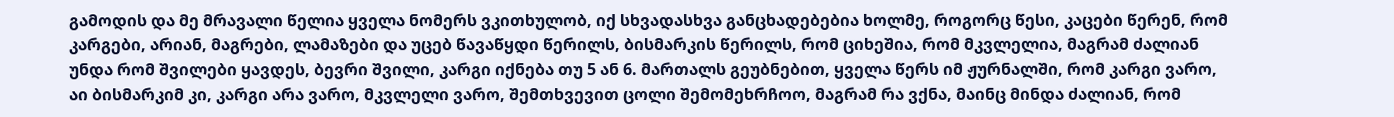გამოდის და მე მრავალი წელია ყველა ნომერს ვკითხულობ, იქ სხვადასხვა განცხადებებია ხოლმე, როგორც წესი, კაცები წერენ, რომ კარგები, არიან, მაგრები, ლამაზები და უცებ წავაწყდი წერილს, ბისმარკის წერილს, რომ ციხეშია, რომ მკვლელია, მაგრამ ძალიან უნდა რომ შვილები ყავდეს, ბევრი შვილი, კარგი იქნება თუ 5 ან 6. მართალს გეუბნებით, ყველა წერს იმ ჟურნალში, რომ კარგი ვარო, აი ბისმარკიმ კი, კარგი არა ვარო, მკვლელი ვარო, შემთხვევით ცოლი შემომეხრჩოო, მაგრამ რა ვქნა, მაინც მინდა ძალიან, რომ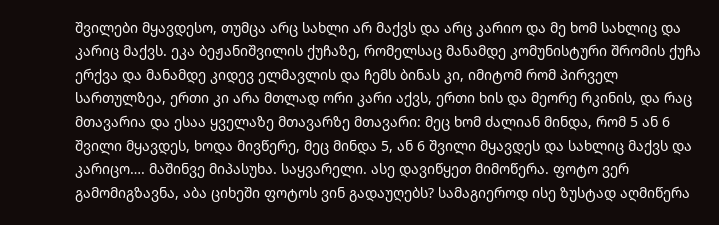შვილები მყავდესო, თუმცა არც სახლი არ მაქვს და არც კარიო და მე ხომ სახლიც და კარიც მაქვს. ეკა ბეჟანიშვილის ქუჩაზე, რომელსაც მანამდე კომუნისტური შრომის ქუჩა ერქვა და მანამდე კიდევ ელმავლის და ჩემს ბინას კი, იმიტომ რომ პირველ სართულზეა, ერთი კი არა მთლად ორი კარი აქვს, ერთი ხის და მეორე რკინის, და რაც მთავარია და ესაა ყველაზე მთავარზე მთავარი: მეც ხომ ძალიან მინდა, რომ 5 ან 6 შვილი მყავდეს, ხოდა მივწერე, მეც მინდა 5, ან 6 შვილი მყავდეს და სახლიც მაქვს და კარიცო…. მაშინვე მიპასუხა. საყვარელი. ასე დავიწყეთ მიმოწერა. ფოტო ვერ გამომიგზავნა, აბა ციხეში ფოტოს ვინ გადაუღებს? სამაგიეროდ ისე ზუსტად აღმიწერა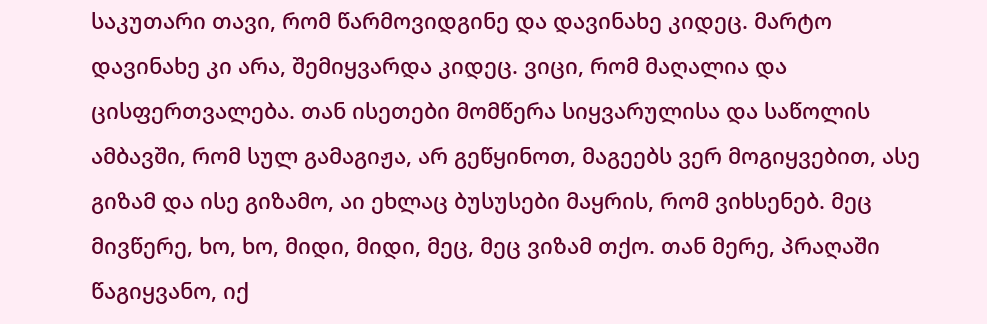საკუთარი თავი, რომ წარმოვიდგინე და დავინახე კიდეც. მარტო დავინახე კი არა, შემიყვარდა კიდეც. ვიცი, რომ მაღალია და ცისფერთვალება. თან ისეთები მომწერა სიყვარულისა და საწოლის ამბავში, რომ სულ გამაგიჟა, არ გეწყინოთ, მაგეებს ვერ მოგიყვებით, ასე გიზამ და ისე გიზამო, აი ეხლაც ბუსუსები მაყრის, რომ ვიხსენებ. მეც მივწერე, ხო, ხო, მიდი, მიდი, მეც, მეც ვიზამ თქო. თან მერე, პრაღაში წაგიყვანო, იქ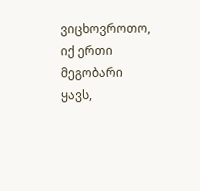ვიცხოვროთო, იქ ერთი მეგობარი ყავს,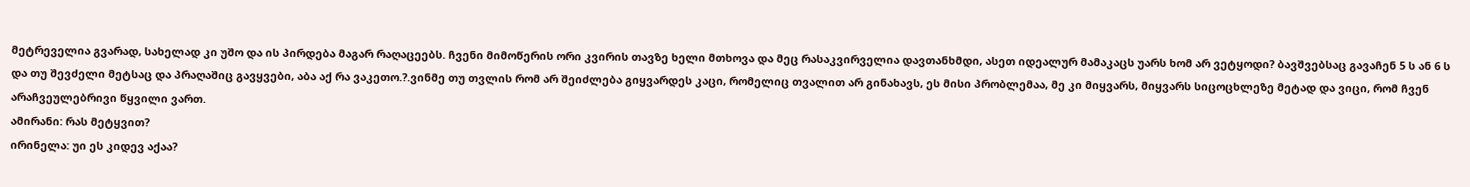მეტრეველია გვარად, სახელად კი უშო და ის პირდება მაგარ რაღაცეებს. ჩვენი მიმოწერის ორი კვირის თავზე ხელი მთხოვა და მეც რასაკვირველია დავთანხმდი, ასეთ იდეალურ მამაკაცს უარს ხომ არ ვეტყოდი? ბავშვებსაც გავაჩენ 5 ს ან 6 ს და თუ შევძელი მეტსაც და პრაღაშიც გავყვები, აბა აქ რა ვაკეთო.?.ვინმე თუ თვლის რომ არ შეიძლება გიყვარდეს კაცი, რომელიც თვალით არ გინახავს, ეს მისი პრობლემაა, მე კი მიყვარს, მიყვარს სიცოცხლეზე მეტად და ვიცი, რომ ჩვენ არაჩვეულებრივი წყვილი ვართ.
ამირანი: რას მეტყვით?
ირინელა: უი ეს კიდევ აქაა?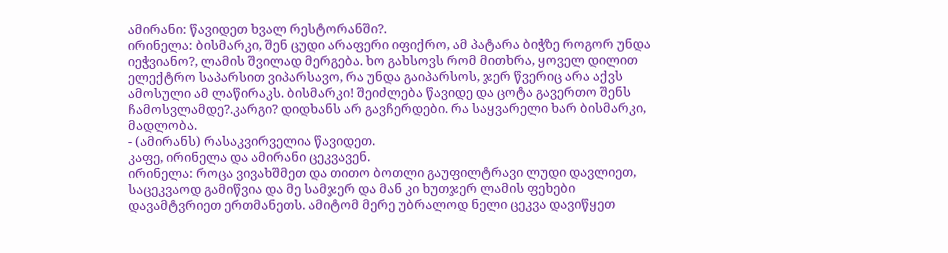ამირანი: წავიდეთ ხვალ რესტორანში?.
ირინელა: ბისმარკი, შენ ცუდი არაფერი იფიქრო, ამ პატარა ბიჭზე როგორ უნდა იეჭვიანო?, ლამის შვილად მერგება. ხო გახსოვს რომ მითხრა, ყოველ დილით ელექტრო საპარსით ვიპარსავო, რა უნდა გაიპარსოს, ჯერ წვერიც არა აქვს ამოსული ამ ლაწირაკს. ბისმარკი! შეიძლება წავიდე და ცოტა გავერთო შენს ჩამოსვლამდე?.კარგი? დიდხანს არ გავჩერდები. რა საყვარელი ხარ ბისმარკი, მადლობა.
- (ამირანს) რასაკვირველია წავიდეთ.
კაფე, ირინელა და ამირანი ცეკვავენ.
ირინელა: როცა ვივახშმეთ და თითო ბოთლი გაუფილტრავი ლუდი დავლიეთ, საცეკვაოდ გამიწვია და მე სამჯერ და მან კი ხუთჯერ ლამის ფეხები დავამტვრიეთ ერთმანეთს. ამიტომ მერე უბრალოდ ნელი ცეკვა დავიწყეთ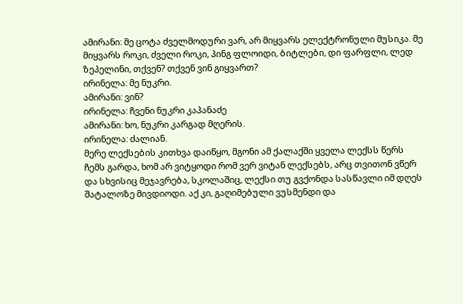ამირანი: მე ცოტა ძველმოდური ვარ, არ მიყვარს ელექტრონული მუსიკა. მე მიყვარს როკი, ძველი როკი, პინგ ფლოიდი, ბიტლები, დი ფარფლი, ლედ ზეპელინი, თქვენ? თქვენ ვინ გიყვართ?
ირინელა: მე ნუკრი.
ამირანი: ვინ?
ირინელა: ჩვენი ნუკრი კაპანაძე
ამირანი: ხო, ნუკრი კარგად მღერის.
ირინელა: ძალიან.
მერე ლექსების კითხვა დაიწყო, მგონი ამ ქალაქში ყველა ლექსს წერს ჩემს გარდა, ხომ არ ვიტყოდი რომ ვერ ვიტან ლექსებს, არც თვითონ ვწერ და სხვისიც მეჯავრება, სკოლაშიც, ლექსი თუ გვქონდა სასწავლი იმ დღეს შატალოზე მივდიოდი. აქ კი, გაღიმებული ვუსმენდი და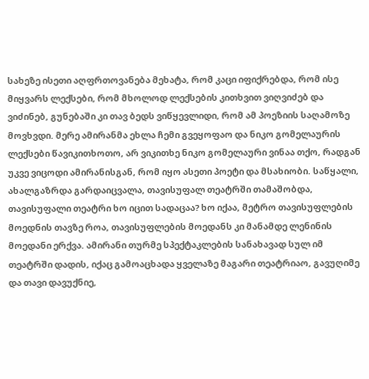სახეზე ისეთი აღფრთოვანება მეხატა, რომ კაცი იფიქრებდა, რომ ისე მიყვარს ლექსები, რომ მხოლოდ ლექსების კითხვით ვიღვიძებ და ვიძინებ, გუნებაში კი თავ ბედს ვიწყევლიდი, რომ ამ პოეზიის საღამოზე მოვხვდი. მერე ამირანმა ეხლა ჩემი გვეყოფაო და ნიკო გომელაურის ლექსები წავიკითხოთო, არ ვიკითხე ნიკო გომელაური ვინაა თქო, რადგან უკვე ვიცოდი ამირანისგან, რომ იყო ასეთი პოეტი და მსახიობი. საწყალი, ახალგაზრდა გარდაიცვალა, თავისუფალ თეატრში თამაშობდა, თავისუფალი თეატრი ხო იცით სადაცაა? ხო იქაა, მეტრო თავისუფლების მოედნის თავზე როა, თავისუფლების მოედანს კი მანამდე ლენინის მოედანი ერქვა. ამირანი თურმე სპექტაკლების სანახავად სულ იმ თეატრში დადის, იქაც გამოაცხადა ყველაზე მაგარი თეატრიაო, გავუღიმე და თავი დავუქნიე,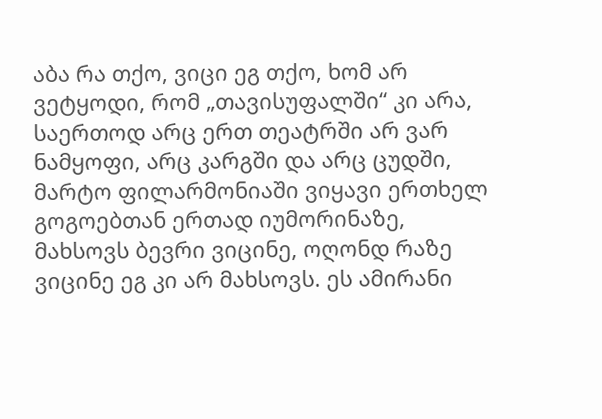აბა რა თქო, ვიცი ეგ თქო, ხომ არ ვეტყოდი, რომ „თავისუფალში“ კი არა, საერთოდ არც ერთ თეატრში არ ვარ ნამყოფი, არც კარგში და არც ცუდში, მარტო ფილარმონიაში ვიყავი ერთხელ გოგოებთან ერთად იუმორინაზე, მახსოვს ბევრი ვიცინე, ოღონდ რაზე ვიცინე ეგ კი არ მახსოვს. ეს ამირანი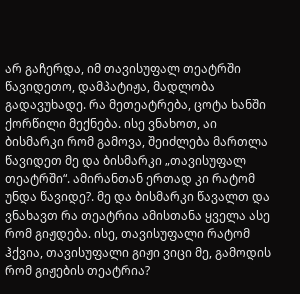არ გაჩერდა, იმ თავისუფალ თეატრში წავიდეთო, დამპატიჟა, მადლობა გადავუხადე. რა მეთეატრება, ცოტა ხანში ქორწილი მექნება. ისე ვნახოთ, აი ბისმარკი რომ გამოვა, შეიძლება მართლა წავიდეთ მე და ბისმარკი „თავისუფალ თეატრში“. ამირანთან ერთად კი რატომ უნდა წავიდე?. მე და ბისმარკი წავალთ და ვნახავთ რა თეატრია ამისთანა ყველა ასე რომ გიჟდება. ისე, თავისუფალი რატომ ჰქვია, თავისუფალი გიჟი ვიცი მე, გამოდის რომ გიჟების თეატრია?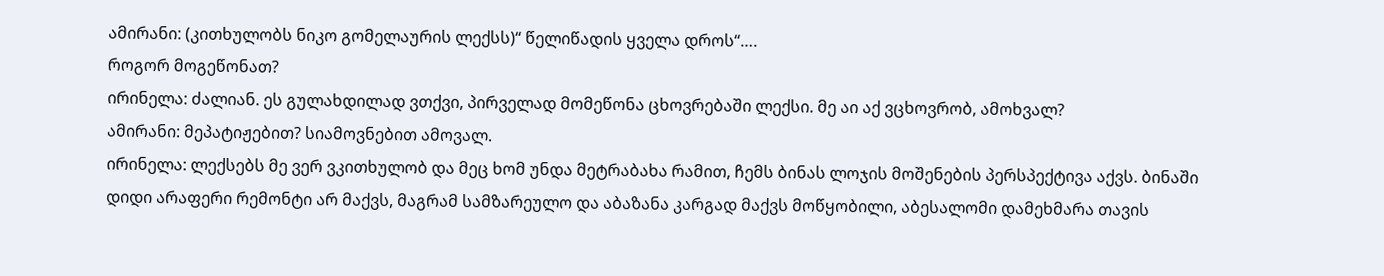ამირანი: (კითხულობს ნიკო გომელაურის ლექსს)“ წელიწადის ყველა დროს“….
როგორ მოგეწონათ?
ირინელა: ძალიან. ეს გულახდილად ვთქვი, პირველად მომეწონა ცხოვრებაში ლექსი. მე აი აქ ვცხოვრობ, ამოხვალ?
ამირანი: მეპატიჟებით? სიამოვნებით ამოვალ.
ირინელა: ლექსებს მე ვერ ვკითხულობ და მეც ხომ უნდა მეტრაბახა რამით, ჩემს ბინას ლოჯის მოშენების პერსპექტივა აქვს. ბინაში დიდი არაფერი რემონტი არ მაქვს, მაგრამ სამზარეულო და აბაზანა კარგად მაქვს მოწყობილი, აბესალომი დამეხმარა თავის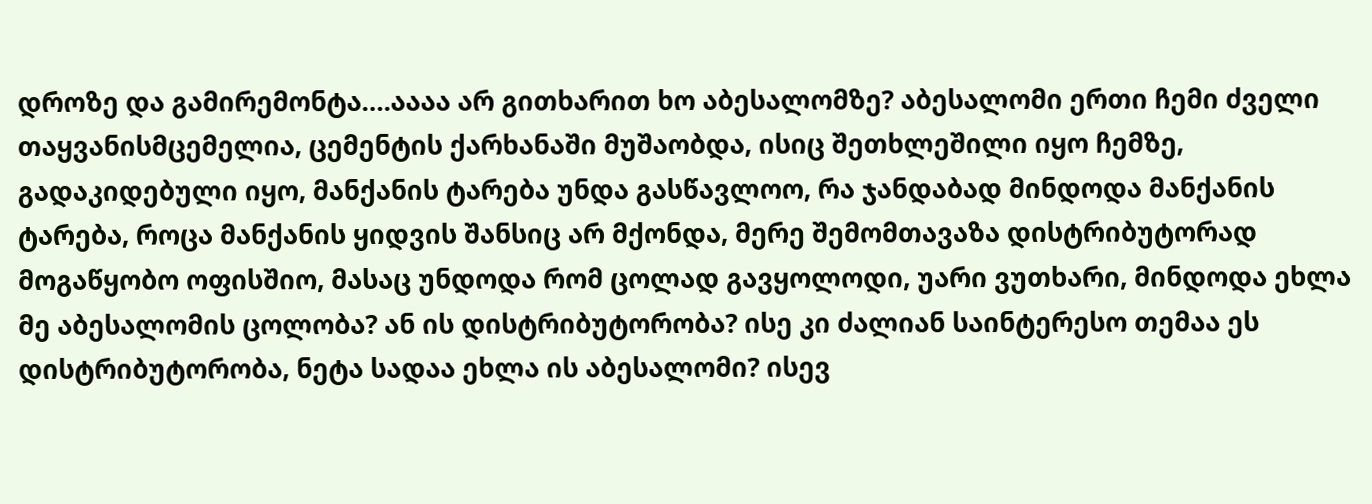დროზე და გამირემონტა….აააა არ გითხარით ხო აბესალომზე? აბესალომი ერთი ჩემი ძველი თაყვანისმცემელია, ცემენტის ქარხანაში მუშაობდა, ისიც შეთხლეშილი იყო ჩემზე, გადაკიდებული იყო, მანქანის ტარება უნდა გასწავლოო, რა ჯანდაბად მინდოდა მანქანის ტარება, როცა მანქანის ყიდვის შანსიც არ მქონდა, მერე შემომთავაზა დისტრიბუტორად მოგაწყობო ოფისშიო, მასაც უნდოდა რომ ცოლად გავყოლოდი, უარი ვუთხარი, მინდოდა ეხლა მე აბესალომის ცოლობა? ან ის დისტრიბუტორობა? ისე კი ძალიან საინტერესო თემაა ეს დისტრიბუტორობა, ნეტა სადაა ეხლა ის აბესალომი? ისევ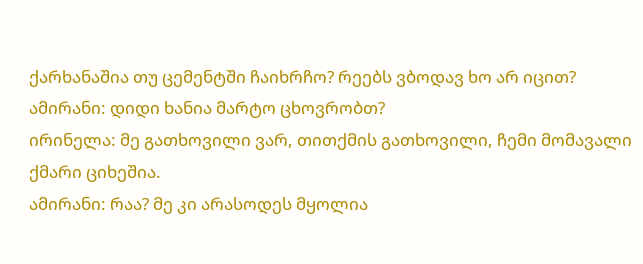ქარხანაშია თუ ცემენტში ჩაიხრჩო? რეებს ვბოდავ ხო არ იცით?
ამირანი: დიდი ხანია მარტო ცხოვრობთ?
ირინელა: მე გათხოვილი ვარ, თითქმის გათხოვილი, ჩემი მომავალი ქმარი ციხეშია.
ამირანი: რაა? მე კი არასოდეს მყოლია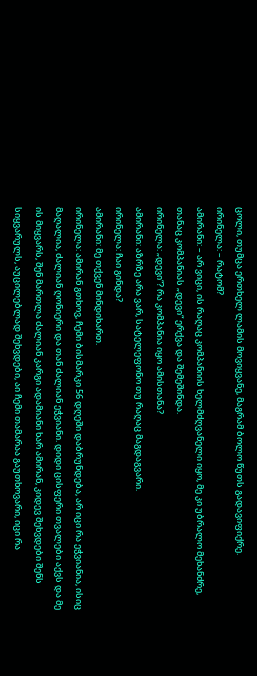ცოლი, თუმცა ერთხელ ლამის მოვიყვანე, მაგრამ ბოლო წუთს გადავიფიქრე.
ირინელა: – რატომ?
ამირანი: – არ ვიცი, ის რაღაც კომპანიის ხელმძღვანელი იყო, მე კი უბრალო მეხანძრე, თანაც კომპანიას „დევი“ ერქვა და შემეშინდა.
ირინელა: „დევი“? რა კომპანია იყო ამისთანა?
ამირანი: აზრზე არა ვარ, სატელეფონო თუ რაღაც მაგდაგვარი.
ირინელა: ჩაი გინდა?
ამირანი: მე თქვენ მინდიხართ.
ირინელა: ამირან გთხოვ, ჩემი ბისმარკი 56 დღეში დაბრუნდება, არ იცი რა ეჭვიანია, ისიც მაღალია, ძალიან ღონიერი და თან ძალიან ეჭვიანი. დიდი ცისფერი თვალები აქვს და მე ის მიყვარს, შენ მართლა ძალიან კარგი ადამიანი ხარ ამირან, კიდევ შეხვდები შენს სიყვარულს, აუცილებლად შეხვდები, აი ჩემი თამარაა გაუთხოვარი, იცი რა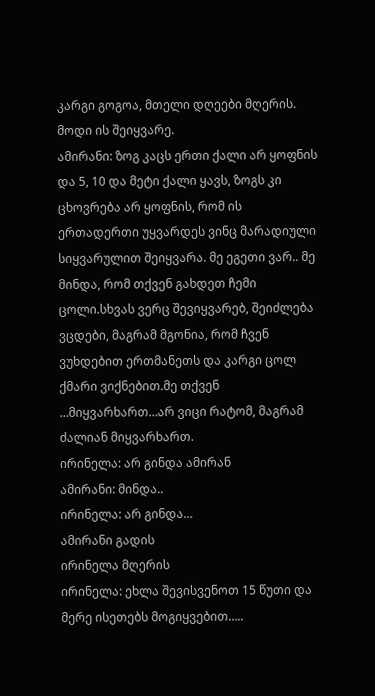კარგი გოგოა, მთელი დღეები მღერის. მოდი ის შეიყვარე.
ამირანი: ზოგ კაცს ერთი ქალი არ ყოფნის და 5, 10 და მეტი ქალი ყავს, ზოგს კი ცხოვრება არ ყოფნის, რომ ის ერთადერთი უყვარდეს ვინც მარადიული სიყვარულით შეიყვარა. მე ეგეთი ვარ.. მე მინდა, რომ თქვენ გახდეთ ჩემი ცოლი.სხვას ვერც შევიყვარებ, შეიძლება ვცდები, მაგრამ მგონია, რომ ჩვენ ვუხდებით ერთმანეთს და კარგი ცოლ ქმარი ვიქნებით.მე თქვენ …მიყვარხართ…არ ვიცი რატომ, მაგრამ ძალიან მიყვარხართ.
ირინელა: არ გინდა ამირან
ამირანი: მინდა..
ირინელა: არ გინდა…
ამირანი გადის
ირინელა მღერის
ირინელა: ეხლა შევისვენოთ 15 წუთი და მერე ისეთებს მოგიყვებით…..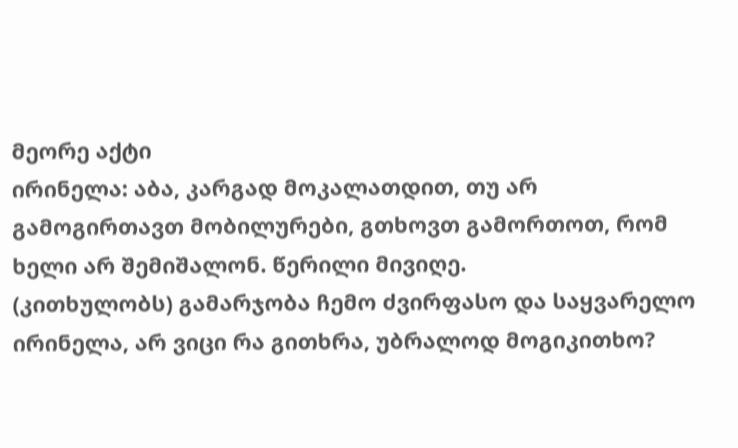მეორე აქტი
ირინელა: აბა, კარგად მოკალათდით, თუ არ გამოგირთავთ მობილურები, გთხოვთ გამორთოთ, რომ ხელი არ შემიშალონ. წერილი მივიღე.
(კითხულობს) გამარჯობა ჩემო ძვირფასო და საყვარელო ირინელა, არ ვიცი რა გითხრა, უბრალოდ მოგიკითხო?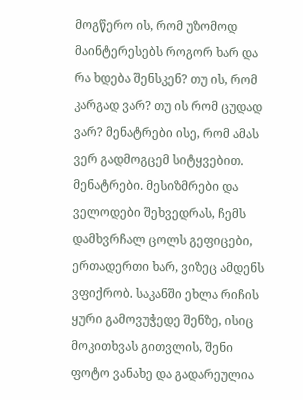მოგწერო ის, რომ უზომოდ მაინტერესებს როგორ ხარ და რა ხდება შენსკენ? თუ ის, რომ კარგად ვარ? თუ ის რომ ცუდად ვარ? მენატრები ისე, რომ ამას ვერ გადმოგცემ სიტყვებით. მენატრები. მესიზმრები და ველოდები შეხვედრას, ჩემს დამხვრჩალ ცოლს გეფიცები, ერთადერთი ხარ, ვიზეც ამდენს ვფიქრობ. საკანში ეხლა რიჩის ყური გამოვუჭედე შენზე, ისიც მოკითხვას გითვლის, შენი ფოტო ვანახე და გადარეულია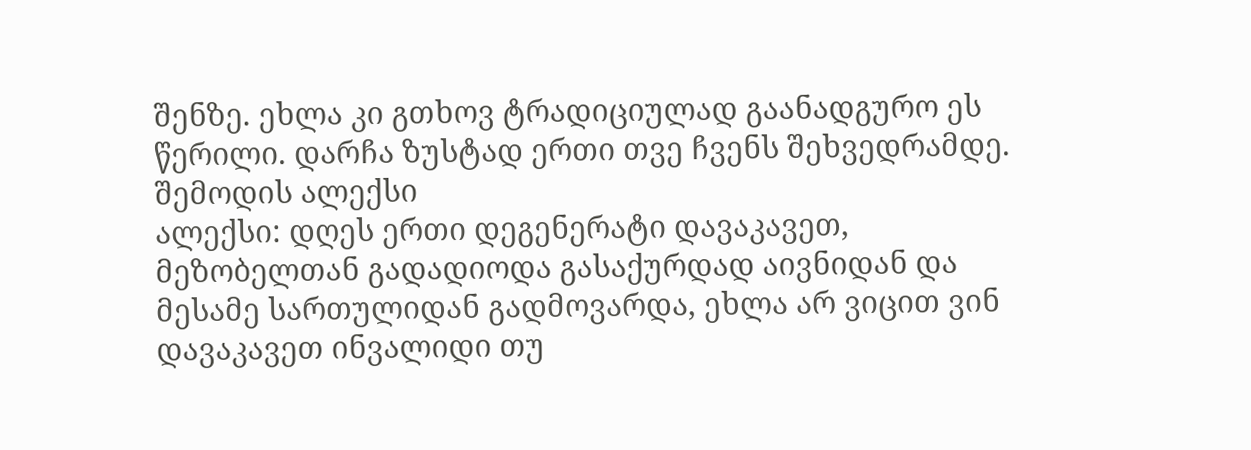შენზე. ეხლა კი გთხოვ ტრადიციულად გაანადგურო ეს წერილი. დარჩა ზუსტად ერთი თვე ჩვენს შეხვედრამდე.
შემოდის ალექსი
ალექსი: დღეს ერთი დეგენერატი დავაკავეთ, მეზობელთან გადადიოდა გასაქურდად აივნიდან და მესამე სართულიდან გადმოვარდა, ეხლა არ ვიცით ვინ დავაკავეთ ინვალიდი თუ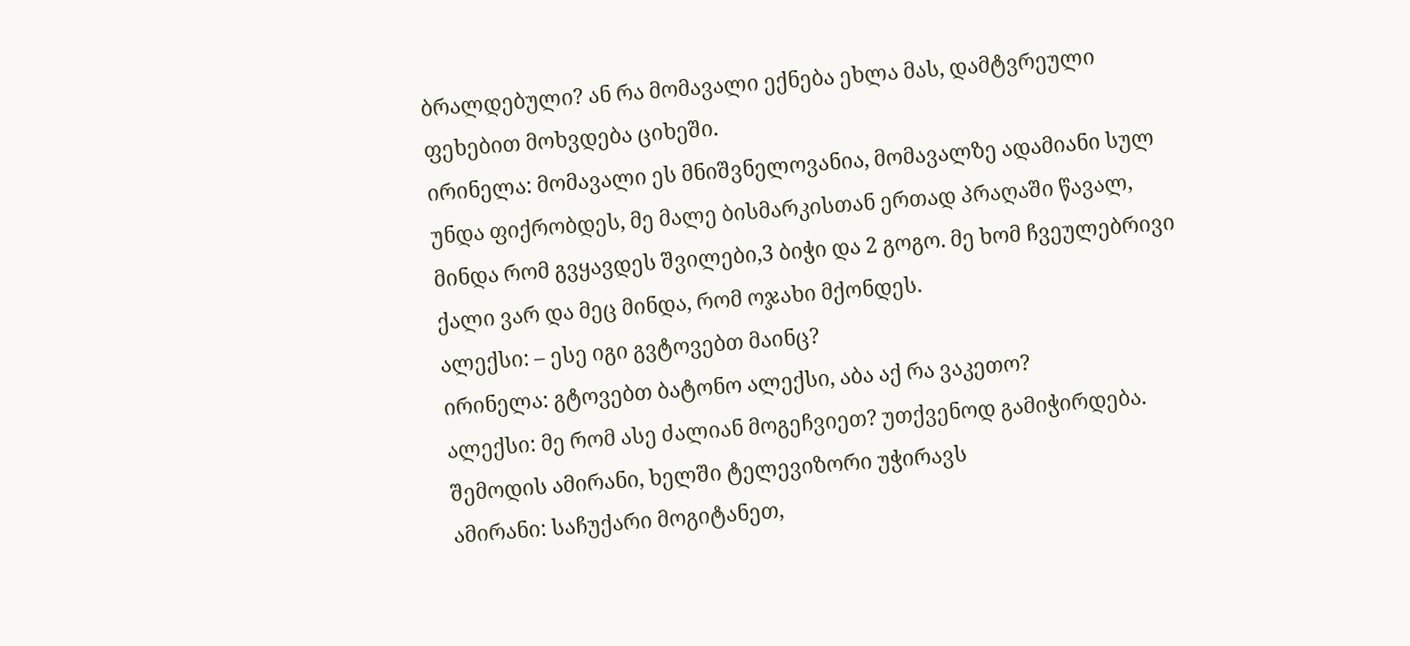ბრალდებული? ან რა მომავალი ექნება ეხლა მას, დამტვრეული ფეხებით მოხვდება ციხეში.
ირინელა: მომავალი ეს მნიშვნელოვანია, მომავალზე ადამიანი სულ უნდა ფიქრობდეს, მე მალე ბისმარკისთან ერთად პრაღაში წავალ, მინდა რომ გვყავდეს შვილები,3 ბიჭი და 2 გოგო. მე ხომ ჩვეულებრივი ქალი ვარ და მეც მინდა, რომ ოჯახი მქონდეს.
ალექსი: – ესე იგი გვტოვებთ მაინც?
ირინელა: გტოვებთ ბატონო ალექსი, აბა აქ რა ვაკეთო?
ალექსი: მე რომ ასე ძალიან მოგეჩვიეთ? უთქვენოდ გამიჭირდება.
შემოდის ამირანი, ხელში ტელევიზორი უჭირავს
ამირანი: საჩუქარი მოგიტანეთ,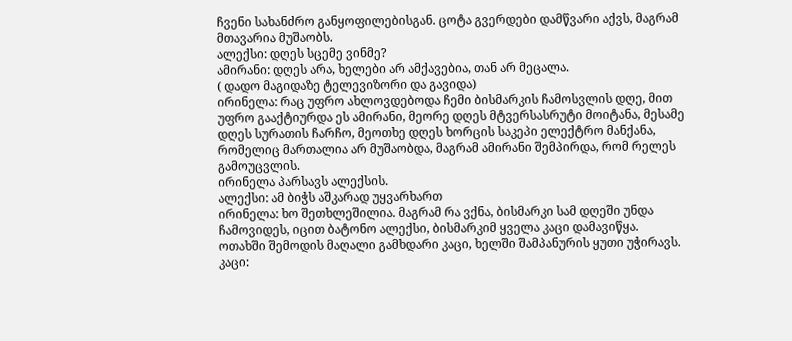ჩვენი სახანძრო განყოფილებისგან. ცოტა გვერდები დამწვარი აქვს, მაგრამ მთავარია მუშაობს.
ალექსი: დღეს სცემე ვინმე?
ამირანი: დღეს არა, ხელები არ ამქავებია, თან არ მეცალა.
( დადო მაგიდაზე ტელევიზორი და გავიდა)
ირინელა: რაც უფრო ახლოვდებოდა ჩემი ბისმარკის ჩამოსვლის დღე, მით უფრო გააქტიურდა ეს ამირანი, მეორე დღეს მტვერსასრუტი მოიტანა, მესამე დღეს სურათის ჩარჩო, მეოთხე დღეს ხორცის საკეპი ელექტრო მანქანა, რომელიც მართალია არ მუშაობდა, მაგრამ ამირანი შემპირდა, რომ რელეს გამოუცვლის.
ირინელა პარსავს ალექსის.
ალექსი: ამ ბიჭს აშკარად უყვარხართ
ირინელა: ხო შეთხლეშილია. მაგრამ რა ვქნა, ბისმარკი სამ დღეში უნდა ჩამოვიდეს, იცით ბატონო ალექსი, ბისმარკიმ ყველა კაცი დამავიწყა.
ოთახში შემოდის მაღალი გამხდარი კაცი, ხელში შამპანურის ყუთი უჭირავს.
კაცი: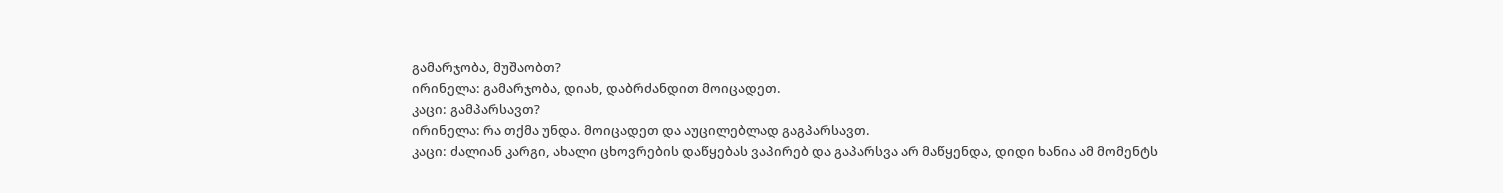გამარჯობა, მუშაობთ?
ირინელა: გამარჯობა, დიახ, დაბრძანდით მოიცადეთ.
კაცი: გამპარსავთ?
ირინელა: რა თქმა უნდა. მოიცადეთ და აუცილებლად გაგპარსავთ.
კაცი: ძალიან კარგი, ახალი ცხოვრების დაწყებას ვაპირებ და გაპარსვა არ მაწყენდა, დიდი ხანია ამ მომენტს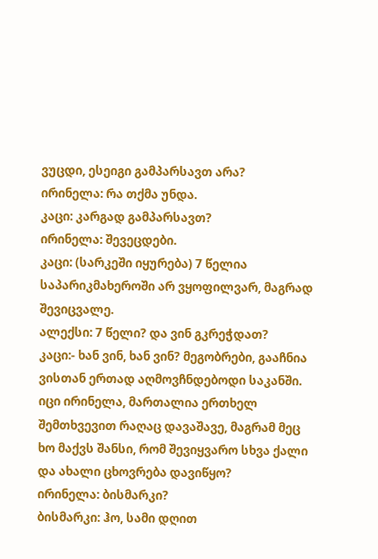ვუცდი, ესეიგი გამპარსავთ არა?
ირინელა: რა თქმა უნდა.
კაცი: კარგად გამპარსავთ?
ირინელა: შევეცდები.
კაცი: (სარკეში იყურება) 7 წელია საპარიკმახეროში არ ვყოფილვარ, მაგრად შევიცვალე.
ალექსი: 7 წელი? და ვინ გკრეჭდათ?
კაცი:- ხან ვინ, ხან ვინ? მეგობრები, გააჩნია ვისთან ერთად აღმოვჩნდებოდი საკანში. იცი ირინელა, მართალია ერთხელ შემთხვევით რაღაც დავაშავე, მაგრამ მეც ხო მაქვს შანსი, რომ შევიყვარო სხვა ქალი და ახალი ცხოვრება დავიწყო?
ირინელა: ბისმარკი?
ბისმარკი: ჰო, სამი დღით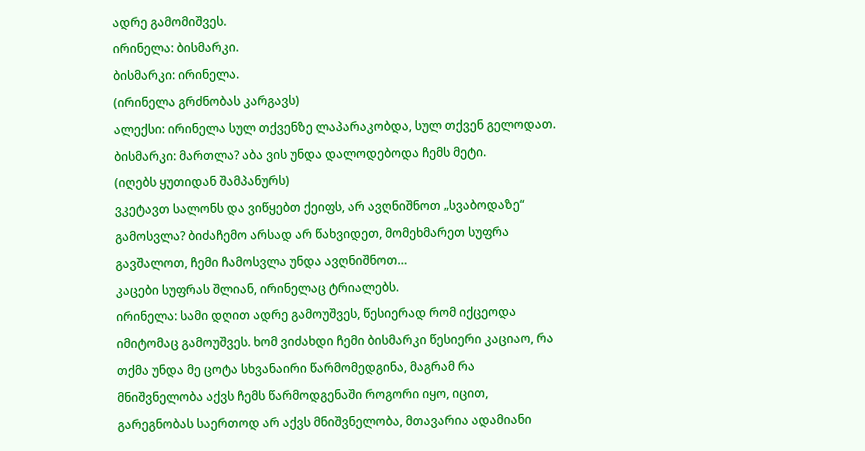ადრე გამომიშვეს.
ირინელა: ბისმარკი.
ბისმარკი: ირინელა.
(ირინელა გრძნობას კარგავს)
ალექსი: ირინელა სულ თქვენზე ლაპარაკობდა, სულ თქვენ გელოდათ.
ბისმარკი: მართლა? აბა ვის უნდა დალოდებოდა ჩემს მეტი.
(იღებს ყუთიდან შამპანურს)
ვკეტავთ სალონს და ვიწყებთ ქეიფს, არ ავღნიშნოთ „სვაბოდაზე“ გამოსვლა? ბიძაჩემო არსად არ წახვიდეთ, მომეხმარეთ სუფრა გავშალოთ, ჩემი ჩამოსვლა უნდა ავღნიშნოთ…
კაცები სუფრას შლიან, ირინელაც ტრიალებს.
ირინელა: სამი დღით ადრე გამოუშვეს, წესიერად რომ იქცეოდა იმიტომაც გამოუშვეს. ხომ ვიძახდი ჩემი ბისმარკი წესიერი კაციაო, რა თქმა უნდა მე ცოტა სხვანაირი წარმომედგინა, მაგრამ რა მნიშვნელობა აქვს ჩემს წარმოდგენაში როგორი იყო, იცით, გარეგნობას საერთოდ არ აქვს მნიშვნელობა, მთავარია ადამიანი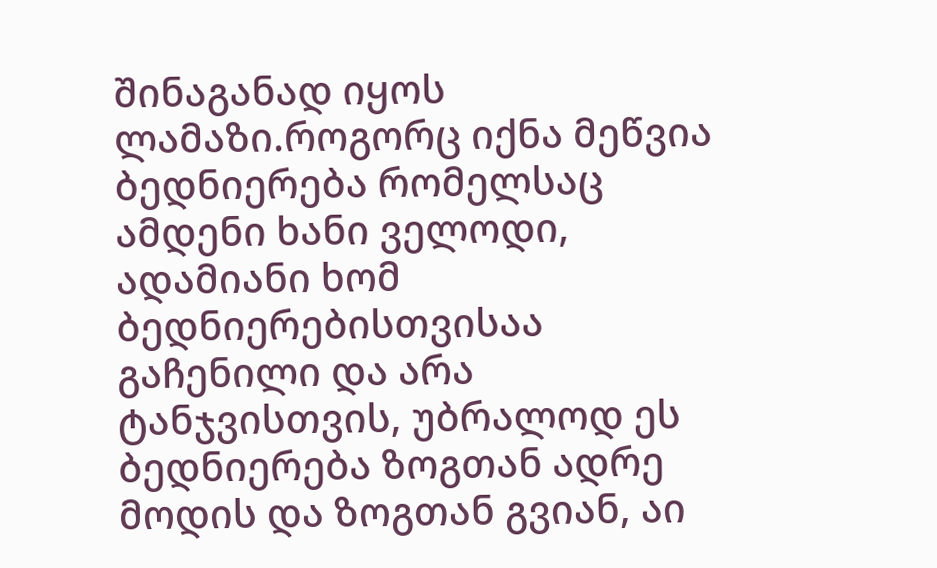შინაგანად იყოს ლამაზი.როგორც იქნა მეწვია ბედნიერება რომელსაც ამდენი ხანი ველოდი, ადამიანი ხომ ბედნიერებისთვისაა გაჩენილი და არა ტანჯვისთვის, უბრალოდ ეს ბედნიერება ზოგთან ადრე მოდის და ზოგთან გვიან, აი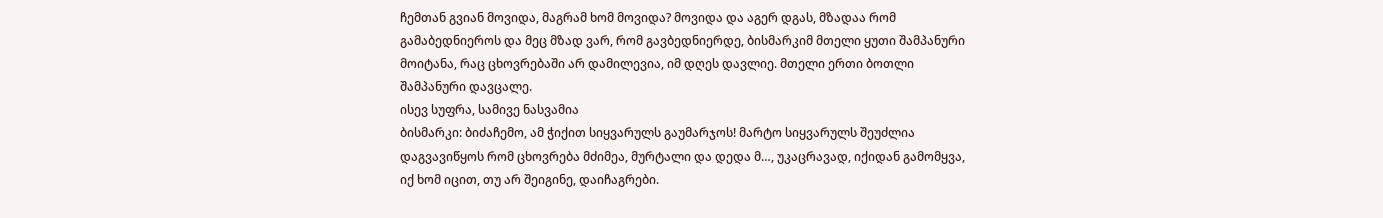ჩემთან გვიან მოვიდა, მაგრამ ხომ მოვიდა? მოვიდა და აგერ დგას, მზადაა რომ გამაბედნიეროს და მეც მზად ვარ, რომ გავბედნიერდე, ბისმარკიმ მთელი ყუთი შამპანური მოიტანა, რაც ცხოვრებაში არ დამილევია, იმ დღეს დავლიე. მთელი ერთი ბოთლი შამპანური დავცალე.
ისევ სუფრა, სამივე ნასვამია
ბისმარკი: ბიძაჩემო, ამ ჭიქით სიყვარულს გაუმარჯოს! მარტო სიყვარულს შეუძლია დაგვავიწყოს რომ ცხოვრება მძიმეა, მურტალი და დედა მ…, უკაცრავად, იქიდან გამომყვა, იქ ხომ იცით, თუ არ შეიგინე, დაიჩაგრები.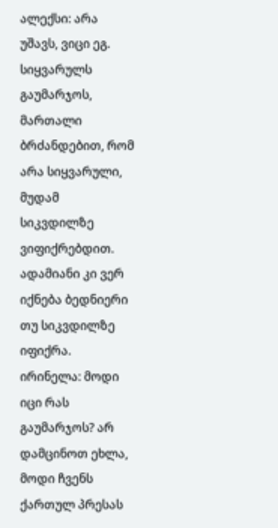ალექსი: არა უშავს, ვიცი ეგ. სიყვარულს გაუმარჯოს, მართალი ბრძანდებით, რომ არა სიყვარული, მუდამ სიკვდილზე ვიფიქრებდით. ადამიანი კი ვერ იქნება ბედნიერი თუ სიკვდილზე იფიქრა.
ირინელა: მოდი იცი რას გაუმარჯოს? არ დამცინოთ ეხლა, მოდი ჩვენს ქართულ პრესას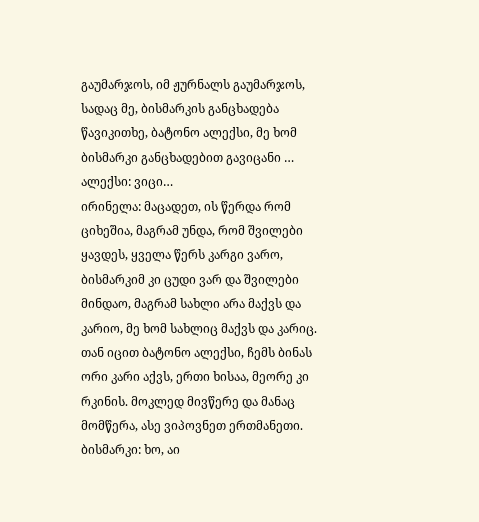გაუმარჯოს, იმ ჟურნალს გაუმარჯოს, სადაც მე, ბისმარკის განცხადება წავიკითხე, ბატონო ალექსი, მე ხომ ბისმარკი განცხადებით გავიცანი …
ალექსი: ვიცი…
ირინელა: მაცადეთ, ის წერდა რომ ციხეშია, მაგრამ უნდა, რომ შვილები ყავდეს, ყველა წერს კარგი ვარო, ბისმარკიმ კი ცუდი ვარ და შვილები მინდაო, მაგრამ სახლი არა მაქვს და კარიო, მე ხომ სახლიც მაქვს და კარიც. თან იცით ბატონო ალექსი, ჩემს ბინას ორი კარი აქვს, ერთი ხისაა, მეორე კი რკინის. მოკლედ მივწერე და მანაც მომწერა, ასე ვიპოვნეთ ერთმანეთი.
ბისმარკი: ხო, აი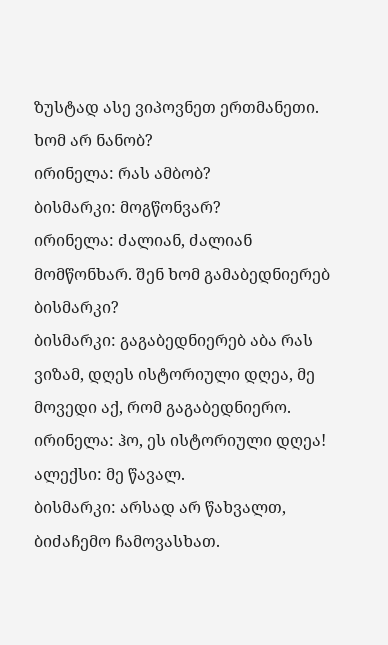ზუსტად ასე ვიპოვნეთ ერთმანეთი. ხომ არ ნანობ?
ირინელა: რას ამბობ?
ბისმარკი: მოგწონვარ?
ირინელა: ძალიან, ძალიან მომწონხარ. შენ ხომ გამაბედნიერებ ბისმარკი?
ბისმარკი: გაგაბედნიერებ აბა რას ვიზამ, დღეს ისტორიული დღეა, მე მოვედი აქ, რომ გაგაბედნიერო.
ირინელა: ჰო, ეს ისტორიული დღეა!
ალექსი: მე წავალ.
ბისმარკი: არსად არ წახვალთ, ბიძაჩემო ჩამოვასხათ.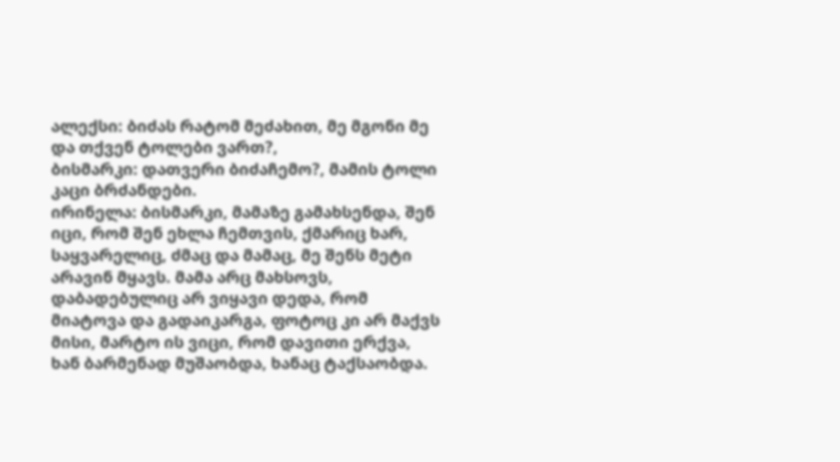ალექსი: ბიძას რატომ მეძახით, მე მგონი მე და თქვენ ტოლები ვართ?,
ბისმარკი: დათვერი ბიძაჩემო?, მამის ტოლი კაცი ბრძანდები.
ირინელა: ბისმარკი, მამაზე გამახსენდა, შენ იცი, რომ შენ ეხლა ჩემთვის, ქმარიც ხარ, საყვარელიც, ძმაც და მამაც, მე შენს მეტი არავინ მყავს. მამა არც მახსოვს, დაბადებულიც არ ვიყავი დედა, რომ მიატოვა და გადაიკარგა, ფოტოც კი არ მაქვს მისი, მარტო ის ვიცი, რომ დავითი ერქვა, ხან ბარმენად მუშაობდა, ხანაც ტაქსაობდა.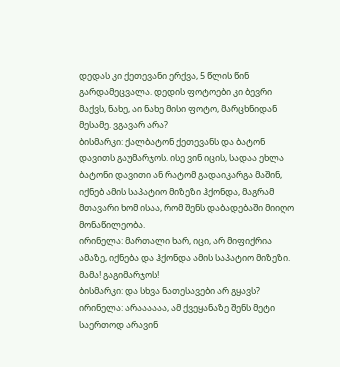დედას კი ქეთევანი ერქვა, 5 წლის წინ გარდამეცვალა. დედის ფოტოები კი ბევრი მაქვს, ნახე, აი ნახე მისი ფოტო, მარცხნიდან მესამე. ვგავარ არა?
ბისმარკი: ქალბატონ ქეთევანს და ბატონ დავითს გაუმარჯოს. ისე ვინ იცის, სადაა ეხლა ბატონი დავითი ან რატომ გადაიკარგა მაშინ, იქნებ ამის საპატიო მიზეზი ჰქონდა, მაგრამ მთავარი ხომ ისაა, რომ შენს დაბადებაში მიიღო მონაწილეობა.
ირინელა: მართალი ხარ, იცი, არ მიფიქრია ამაზე, იქნება და ჰქონდა ამის საპატიო მიზეზი. მამა! გაგიმარჯოს!
ბისმარკი: და სხვა ნათესავები არ გყავს?
ირინელა: არაააააა, ამ ქვეყანაზე შენს მეტი საერთოდ არავინ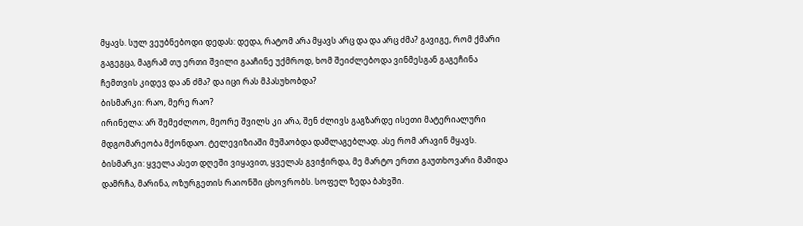მყავს. სულ ვეუბნებოდი დედას: დედა, რატომ არა მყავს არც და და არც ძმა? გავიგე, რომ ქმარი გაგეგცა, მაგრამ თუ ერთი შვილი გააჩინე უქმროდ, ხომ შეიძლებოდა ვინმესგან გაგეჩინა ჩემთვის კიდევ და ან ძმა? და იცი რას მპასუხობდა?
ბისმარკი: რაო, მერე რაო?
ირინელა: არ შემეძლოო, მეორე შვილს კი არა, შენ ძლივს გაგზარდე ისეთი მატერიალური მდგომარეობა მქონდაო. ტელევიზიაში მუშაობდა დამლაგებლად. ასე რომ არავინ მყავს.
ბისმარკი: ყველა ასეთ დღეში ვიყავით, ყველას გვიჭირდა, მე მარტო ერთი გაუთხოვარი მამიდა დამრჩა, მარინა, ოზურგეთის რაიონში ცხოვრობს. სოფელ ზედა ბახვში.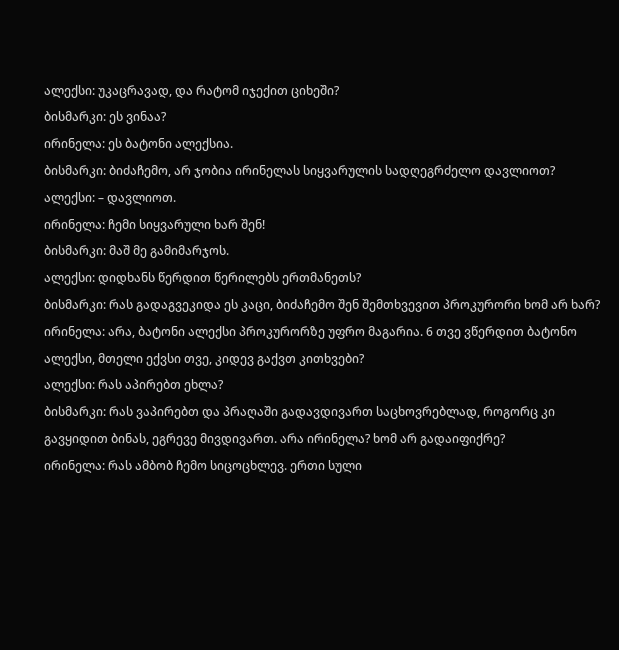ალექსი: უკაცრავად, და რატომ იჯექით ციხეში?
ბისმარკი: ეს ვინაა?
ირინელა: ეს ბატონი ალექსია.
ბისმარკი: ბიძაჩემო, არ ჯობია ირინელას სიყვარულის სადღეგრძელო დავლიოთ?
ალექსი: – დავლიოთ.
ირინელა: ჩემი სიყვარული ხარ შენ!
ბისმარკი: მაშ მე გამიმარჯოს.
ალექსი: დიდხანს წერდით წერილებს ერთმანეთს?
ბისმარკი: რას გადაგვეკიდა ეს კაცი, ბიძაჩემო შენ შემთხვევით პროკურორი ხომ არ ხარ?
ირინელა: არა, ბატონი ალექსი პროკურორზე უფრო მაგარია. 6 თვე ვწერდით ბატონო ალექსი, მთელი ექვსი თვე, კიდევ გაქვთ კითხვები?
ალექსი: რას აპირებთ ეხლა?
ბისმარკი: რას ვაპირებთ და პრაღაში გადავდივართ საცხოვრებლად, როგორც კი გავყიდით ბინას, ეგრევე მივდივართ. არა ირინელა? ხომ არ გადაიფიქრე?
ირინელა: რას ამბობ ჩემო სიცოცხლევ. ერთი სული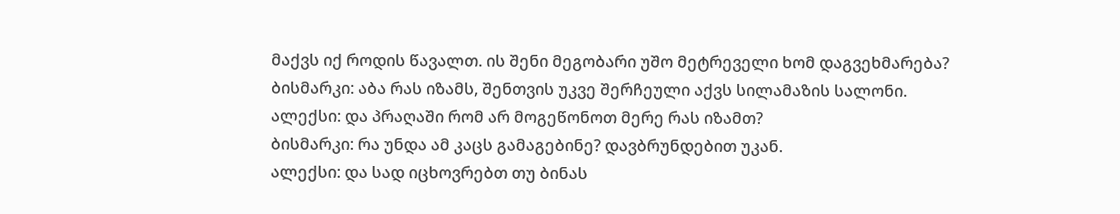მაქვს იქ როდის წავალთ. ის შენი მეგობარი უშო მეტრეველი ხომ დაგვეხმარება?
ბისმარკი: აბა რას იზამს, შენთვის უკვე შერჩეული აქვს სილამაზის სალონი.
ალექსი: და პრაღაში რომ არ მოგეწონოთ მერე რას იზამთ?
ბისმარკი: რა უნდა ამ კაცს გამაგებინე? დავბრუნდებით უკან.
ალექსი: და სად იცხოვრებთ თუ ბინას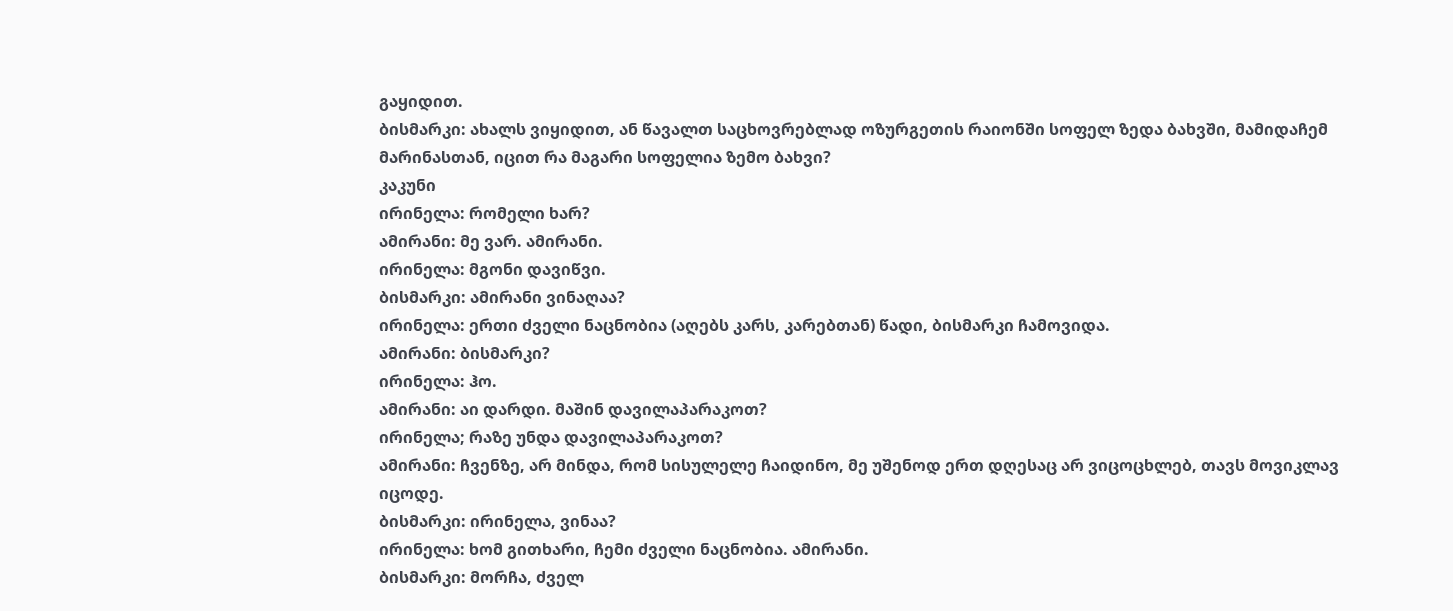გაყიდით.
ბისმარკი: ახალს ვიყიდით, ან წავალთ საცხოვრებლად ოზურგეთის რაიონში სოფელ ზედა ბახვში, მამიდაჩემ მარინასთან, იცით რა მაგარი სოფელია ზემო ბახვი?
კაკუნი
ირინელა: რომელი ხარ?
ამირანი: მე ვარ. ამირანი.
ირინელა: მგონი დავიწვი.
ბისმარკი: ამირანი ვინაღაა?
ირინელა: ერთი ძველი ნაცნობია (აღებს კარს, კარებთან) წადი, ბისმარკი ჩამოვიდა.
ამირანი: ბისმარკი?
ირინელა: ჰო.
ამირანი: აი დარდი. მაშინ დავილაპარაკოთ?
ირინელა; რაზე უნდა დავილაპარაკოთ?
ამირანი: ჩვენზე, არ მინდა, რომ სისულელე ჩაიდინო, მე უშენოდ ერთ დღესაც არ ვიცოცხლებ, თავს მოვიკლავ იცოდე.
ბისმარკი: ირინელა, ვინაა?
ირინელა: ხომ გითხარი, ჩემი ძველი ნაცნობია. ამირანი.
ბისმარკი: მორჩა, ძველ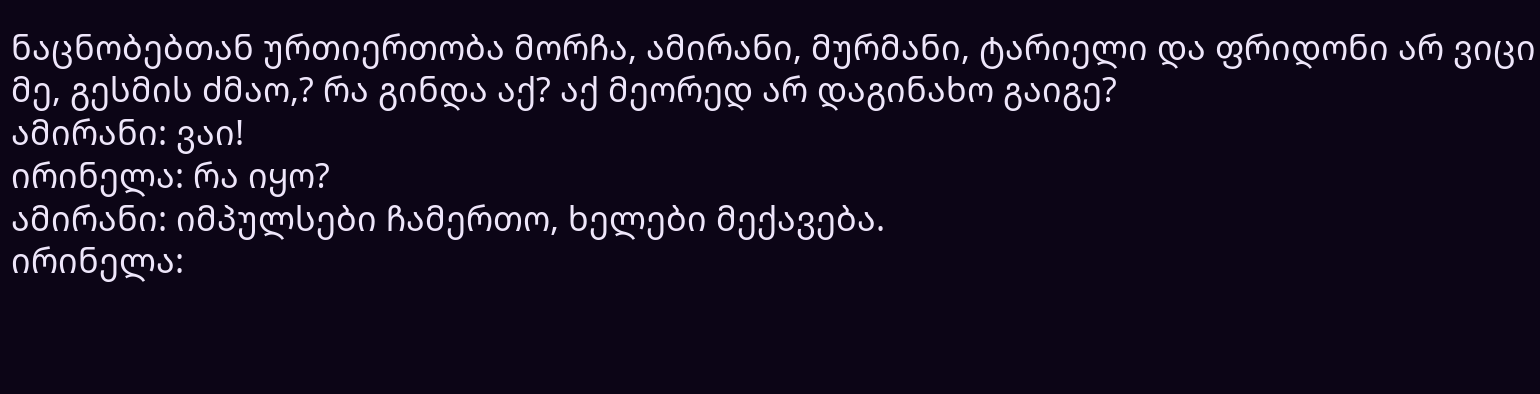ნაცნობებთან ურთიერთობა მორჩა, ამირანი, მურმანი, ტარიელი და ფრიდონი არ ვიცი მე, გესმის ძმაო,? რა გინდა აქ? აქ მეორედ არ დაგინახო გაიგე?
ამირანი: ვაი!
ირინელა: რა იყო?
ამირანი: იმპულსები ჩამერთო, ხელები მექავება.
ირინელა: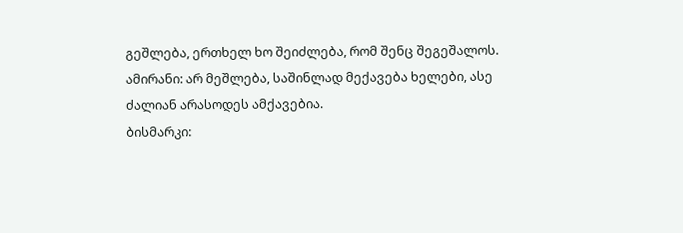გეშლება, ერთხელ ხო შეიძლება, რომ შენც შეგეშალოს.
ამირანი: არ მეშლება, საშინლად მექავება ხელები, ასე ძალიან არასოდეს ამქავებია.
ბისმარკი: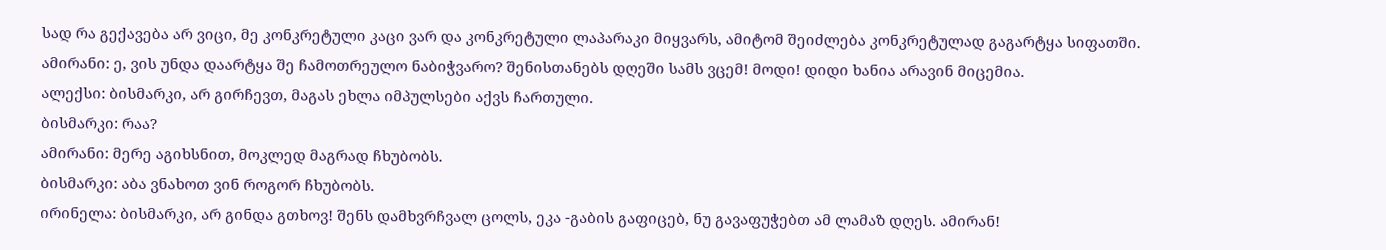სად რა გექავება არ ვიცი, მე კონკრეტული კაცი ვარ და კონკრეტული ლაპარაკი მიყვარს, ამიტომ შეიძლება კონკრეტულად გაგარტყა სიფათში.
ამირანი: ე, ვის უნდა დაარტყა შე ჩამოთრეულო ნაბიჭვარო? შენისთანებს დღეში სამს ვცემ! მოდი! დიდი ხანია არავინ მიცემია.
ალექსი: ბისმარკი, არ გირჩევთ, მაგას ეხლა იმპულსები აქვს ჩართული.
ბისმარკი: რაა?
ამირანი: მერე აგიხსნით, მოკლედ მაგრად ჩხუბობს.
ბისმარკი: აბა ვნახოთ ვინ როგორ ჩხუბობს.
ირინელა: ბისმარკი, არ გინდა გთხოვ! შენს დამხვრჩვალ ცოლს, ეკა -გაბის გაფიცებ, ნუ გავაფუჭებთ ამ ლამაზ დღეს. ამირან!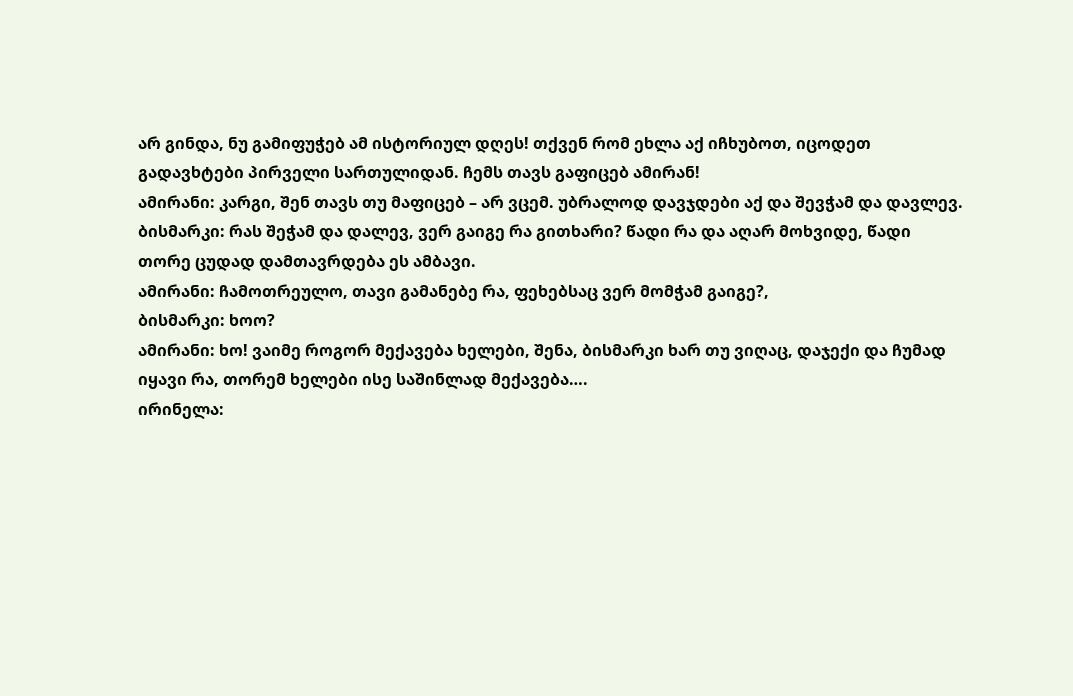არ გინდა, ნუ გამიფუჭებ ამ ისტორიულ დღეს! თქვენ რომ ეხლა აქ იჩხუბოთ, იცოდეთ გადავხტები პირველი სართულიდან. ჩემს თავს გაფიცებ ამირან!
ამირანი: კარგი, შენ თავს თუ მაფიცებ – არ ვცემ. უბრალოდ დავჯდები აქ და შევჭამ და დავლევ.
ბისმარკი: რას შეჭამ და დალევ, ვერ გაიგე რა გითხარი? წადი რა და აღარ მოხვიდე, წადი თორე ცუდად დამთავრდება ეს ამბავი.
ამირანი: ჩამოთრეულო, თავი გამანებე რა, ფეხებსაც ვერ მომჭამ გაიგე?,
ბისმარკი: ხოო?
ამირანი: ხო! ვაიმე როგორ მექავება ხელები, შენა, ბისმარკი ხარ თუ ვიღაც, დაჯექი და ჩუმად იყავი რა, თორემ ხელები ისე საშინლად მექავება….
ირინელა: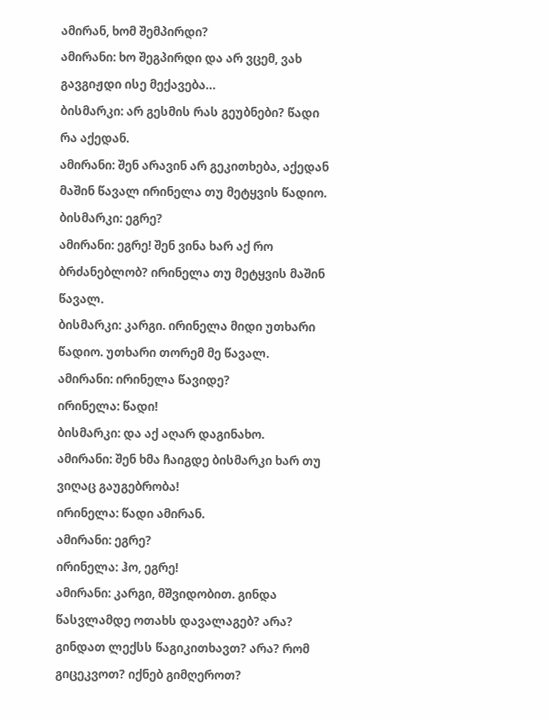ამირან, ხომ შემპირდი?
ამირანი: ხო შეგპირდი და არ ვცემ, ვახ გავგიჟდი ისე მექავება…
ბისმარკი: არ გესმის რას გეუბნები? წადი რა აქედან.
ამირანი: შენ არავინ არ გეკითხება, აქედან მაშინ წავალ ირინელა თუ მეტყვის წადიო.
ბისმარკი: ეგრე?
ამირანი: ეგრე! შენ ვინა ხარ აქ რო ბრძანებლობ? ირინელა თუ მეტყვის მაშინ წავალ.
ბისმარკი: კარგი. ირინელა მიდი უთხარი წადიო. უთხარი თორემ მე წავალ.
ამირანი: ირინელა წავიდე?
ირინელა: წადი!
ბისმარკი: და აქ აღარ დაგინახო.
ამირანი: შენ ხმა ჩაიგდე ბისმარკი ხარ თუ ვიღაც გაუგებრობა!
ირინელა: წადი ამირან.
ამირანი: ეგრე?
ირინელა: ჰო, ეგრე!
ამირანი: კარგი, მშვიდობით. გინდა წასვლამდე ოთახს დავალაგებ? არა? გინდათ ლექსს წაგიკითხავთ? არა? რომ გიცეკვოთ? იქნებ გიმღეროთ?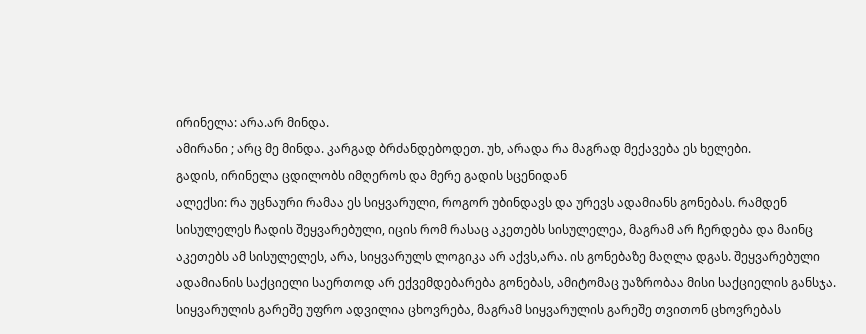ირინელა: არა.არ მინდა.
ამირანი ; არც მე მინდა. კარგად ბრძანდებოდეთ. უხ, არადა რა მაგრად მექავება ეს ხელები.
გადის, ირინელა ცდილობს იმღეროს და მერე გადის სცენიდან
ალექსი: რა უცნაური რამაა ეს სიყვარული, როგორ უბინდავს და ურევს ადამიანს გონებას. რამდენ სისულელეს ჩადის შეყვარებული, იცის რომ რასაც აკეთებს სისულელეა, მაგრამ არ ჩერდება და მაინც აკეთებს ამ სისულელეს, არა, სიყვარულს ლოგიკა არ აქვს,არა. ის გონებაზე მაღლა დგას. შეყვარებული ადამიანის საქციელი საერთოდ არ ექვემდებარება გონებას, ამიტომაც უაზრობაა მისი საქციელის განსჯა. სიყვარულის გარეშე უფრო ადვილია ცხოვრება, მაგრამ სიყვარულის გარეშე თვითონ ცხოვრებას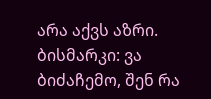არა აქვს აზრი.
ბისმარკი: ვა ბიძაჩემო, შენ რა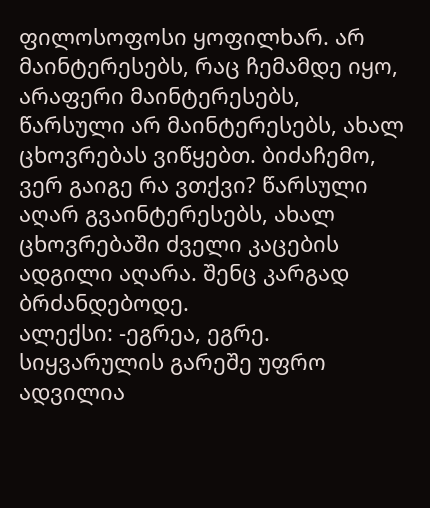ფილოსოფოსი ყოფილხარ. არ მაინტერესებს, რაც ჩემამდე იყო, არაფერი მაინტერესებს, წარსული არ მაინტერესებს, ახალ ცხოვრებას ვიწყებთ. ბიძაჩემო, ვერ გაიგე რა ვთქვი? წარსული აღარ გვაინტერესებს, ახალ ცხოვრებაში ძველი კაცების ადგილი აღარა. შენც კარგად ბრძანდებოდე.
ალექსი: -ეგრეა, ეგრე. სიყვარულის გარეშე უფრო ადვილია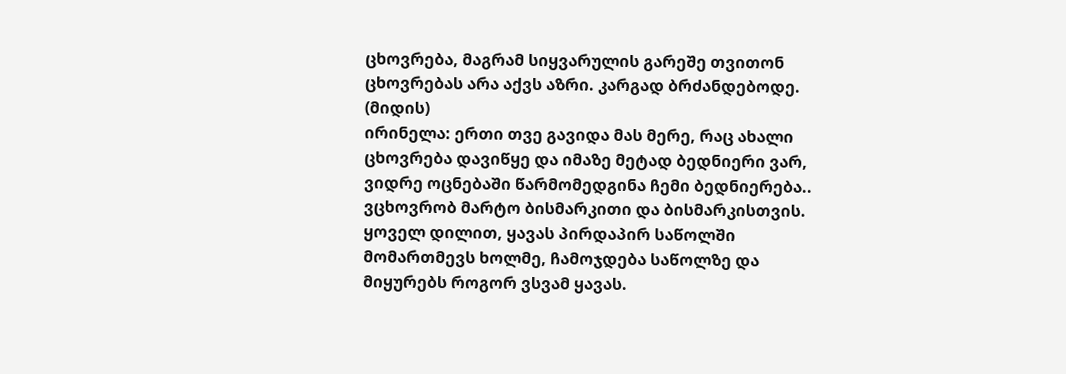ცხოვრება, მაგრამ სიყვარულის გარეშე თვითონ ცხოვრებას არა აქვს აზრი. კარგად ბრძანდებოდე.
(მიდის)
ირინელა: ერთი თვე გავიდა მას მერე, რაც ახალი ცხოვრება დავიწყე და იმაზე მეტად ბედნიერი ვარ, ვიდრე ოცნებაში წარმომედგინა ჩემი ბედნიერება.. ვცხოვრობ მარტო ბისმარკითი და ბისმარკისთვის. ყოველ დილით, ყავას პირდაპირ საწოლში მომართმევს ხოლმე, ჩამოჯდება საწოლზე და მიყურებს როგორ ვსვამ ყავას.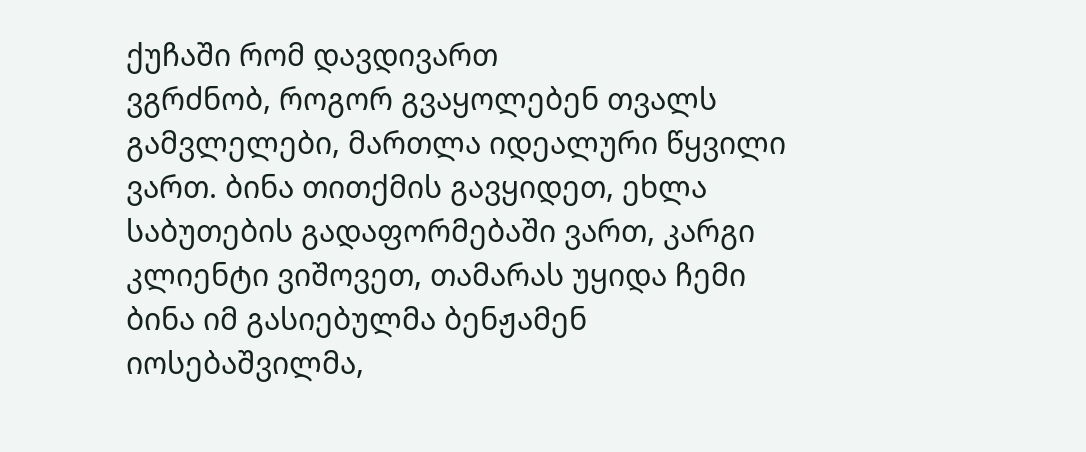ქუჩაში რომ დავდივართ
ვგრძნობ, როგორ გვაყოლებენ თვალს გამვლელები, მართლა იდეალური წყვილი ვართ. ბინა თითქმის გავყიდეთ, ეხლა საბუთების გადაფორმებაში ვართ, კარგი კლიენტი ვიშოვეთ, თამარას უყიდა ჩემი ბინა იმ გასიებულმა ბენჟამენ იოსებაშვილმა,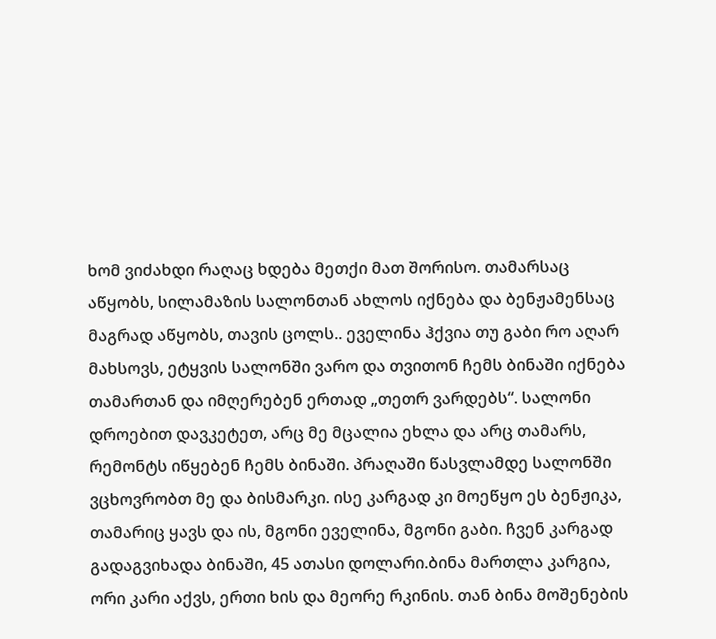ხომ ვიძახდი რაღაც ხდება მეთქი მათ შორისო. თამარსაც აწყობს, სილამაზის სალონთან ახლოს იქნება და ბენჟამენსაც მაგრად აწყობს, თავის ცოლს.. ეველინა ჰქვია თუ გაბი რო აღარ მახსოვს, ეტყვის სალონში ვარო და თვითონ ჩემს ბინაში იქნება თამართან და იმღერებენ ერთად „თეთრ ვარდებს“. სალონი დროებით დავკეტეთ, არც მე მცალია ეხლა და არც თამარს, რემონტს იწყებენ ჩემს ბინაში. პრაღაში წასვლამდე სალონში ვცხოვრობთ მე და ბისმარკი. ისე კარგად კი მოეწყო ეს ბენჟიკა, თამარიც ყავს და ის, მგონი ეველინა, მგონი გაბი. ჩვენ კარგად გადაგვიხადა ბინაში, 45 ათასი დოლარი.ბინა მართლა კარგია, ორი კარი აქვს, ერთი ხის და მეორე რკინის. თან ბინა მოშენების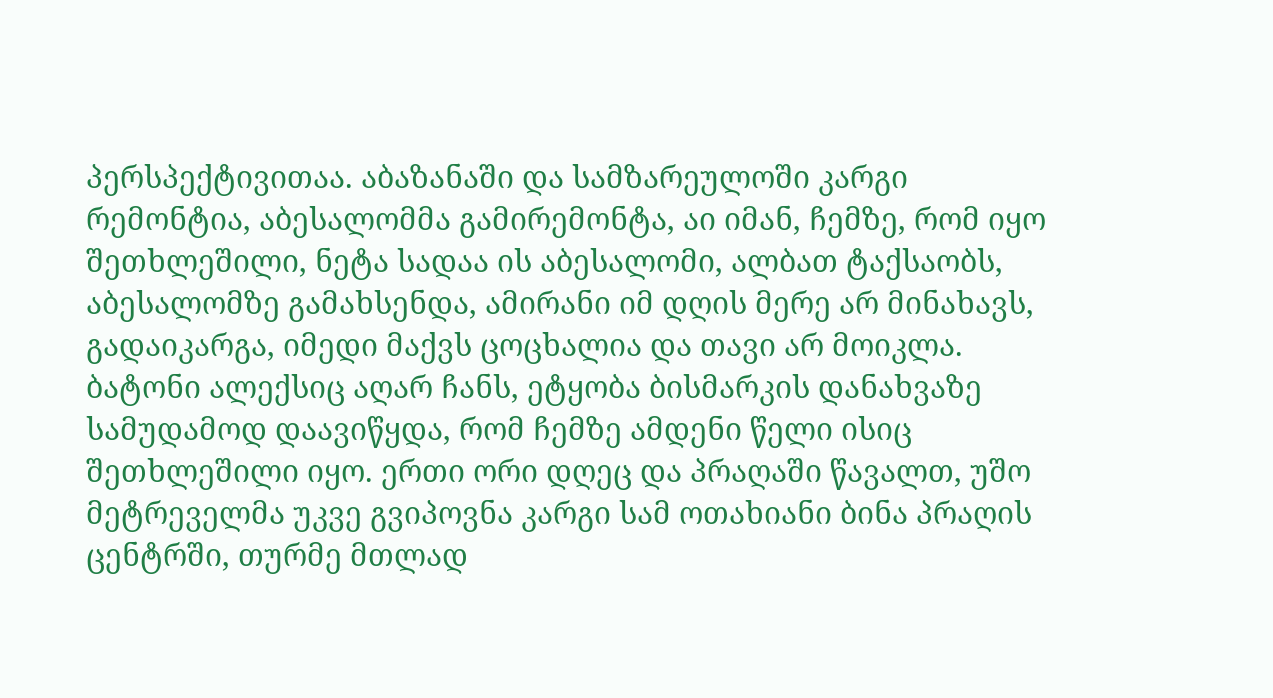პერსპექტივითაა. აბაზანაში და სამზარეულოში კარგი რემონტია, აბესალომმა გამირემონტა, აი იმან, ჩემზე, რომ იყო შეთხლეშილი, ნეტა სადაა ის აბესალომი, ალბათ ტაქსაობს, აბესალომზე გამახსენდა, ამირანი იმ დღის მერე არ მინახავს, გადაიკარგა, იმედი მაქვს ცოცხალია და თავი არ მოიკლა. ბატონი ალექსიც აღარ ჩანს, ეტყობა ბისმარკის დანახვაზე სამუდამოდ დაავიწყდა, რომ ჩემზე ამდენი წელი ისიც შეთხლეშილი იყო. ერთი ორი დღეც და პრაღაში წავალთ, უშო მეტრეველმა უკვე გვიპოვნა კარგი სამ ოთახიანი ბინა პრაღის ცენტრში, თურმე მთლად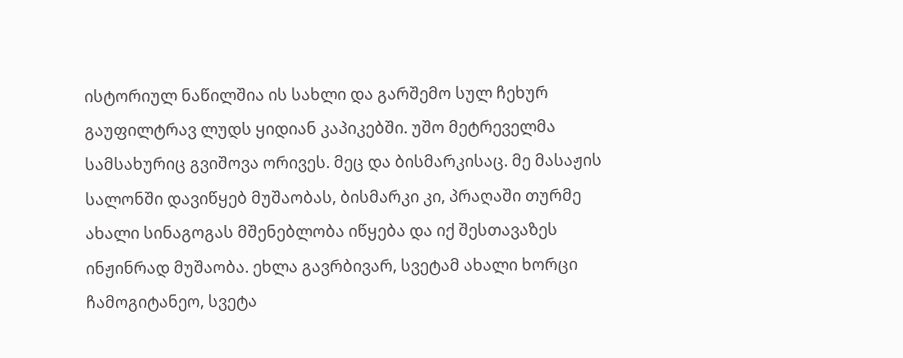ისტორიულ ნაწილშია ის სახლი და გარშემო სულ ჩეხურ გაუფილტრავ ლუდს ყიდიან კაპიკებში. უშო მეტრეველმა სამსახურიც გვიშოვა ორივეს. მეც და ბისმარკისაც. მე მასაჟის სალონში დავიწყებ მუშაობას, ბისმარკი კი, პრაღაში თურმე ახალი სინაგოგას მშენებლობა იწყება და იქ შესთავაზეს ინჟინრად მუშაობა. ეხლა გავრბივარ, სვეტამ ახალი ხორცი ჩამოგიტანეო, სვეტა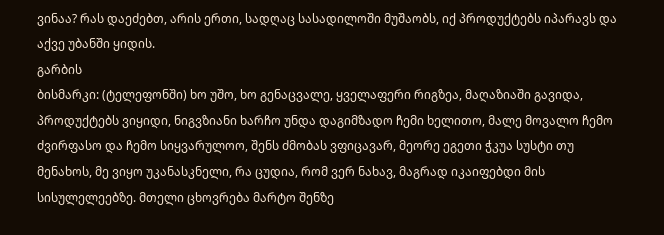ვინაა? რას დაეძებთ, არის ერთი, სადღაც სასადილოში მუშაობს, იქ პროდუქტებს იპარავს და აქვე უბანში ყიდის.
გარბის
ბისმარკი: (ტელეფონში) ხო უშო, ხო გენაცვალე, ყველაფერი რიგზეა, მაღაზიაში გავიდა, პროდუქტებს ვიყიდი, ნიგვზიანი ხარჩო უნდა დაგიმზადო ჩემი ხელითო, მალე მოვალო ჩემო ძვირფასო და ჩემო სიყვარულოო, შენს ძმობას ვფიცავარ, მეორე ეგეთი ჭკუა სუსტი თუ მენახოს, მე ვიყო უკანასკნელი, რა ცუდია, რომ ვერ ნახავ, მაგრად იკაიფებდი მის სისულელეებზე. მთელი ცხოვრება მარტო შენზე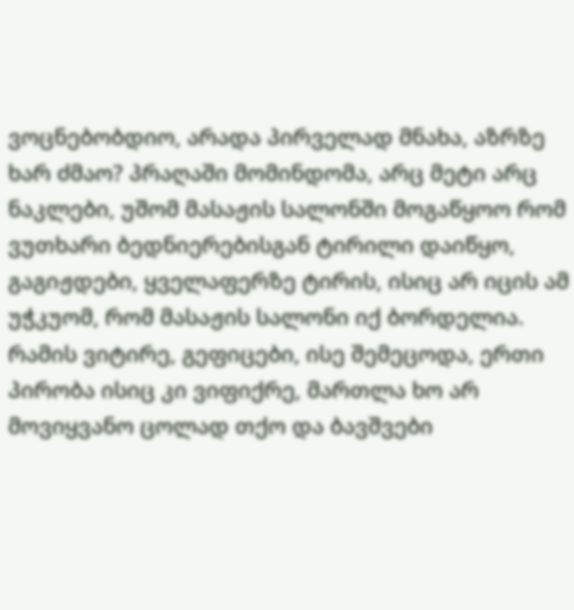ვოცნებობდიო, არადა პირველად მნახა, აზრზე ხარ ძმაო? პრაღაში მომინდომა, არც მეტი არც ნაკლები, უშომ მასაჟის სალონში მოგაწყოო რომ ვუთხარი ბედნიერებისგან ტირილი დაიწყო, გაგიჟდები, ყველაფერზე ტირის, ისიც არ იცის ამ უჭკუომ, რომ მასაჟის სალონი იქ ბორდელია. რამის ვიტირე, გეფიცები, ისე შემეცოდა, ერთი პირობა ისიც კი ვიფიქრე, მართლა ხო არ მოვიყვანო ცოლად თქო და ბავშვები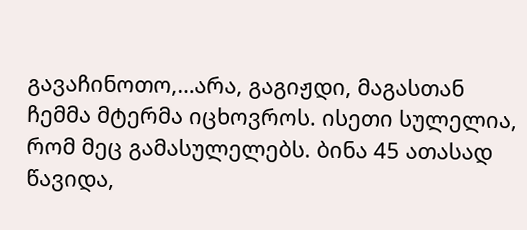გავაჩინოთო,…არა, გაგიჟდი, მაგასთან ჩემმა მტერმა იცხოვროს. ისეთი სულელია, რომ მეც გამასულელებს. ბინა 45 ათასად წავიდა,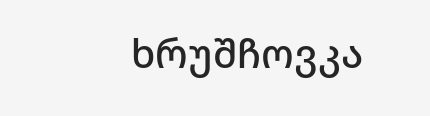ხრუშჩოვკა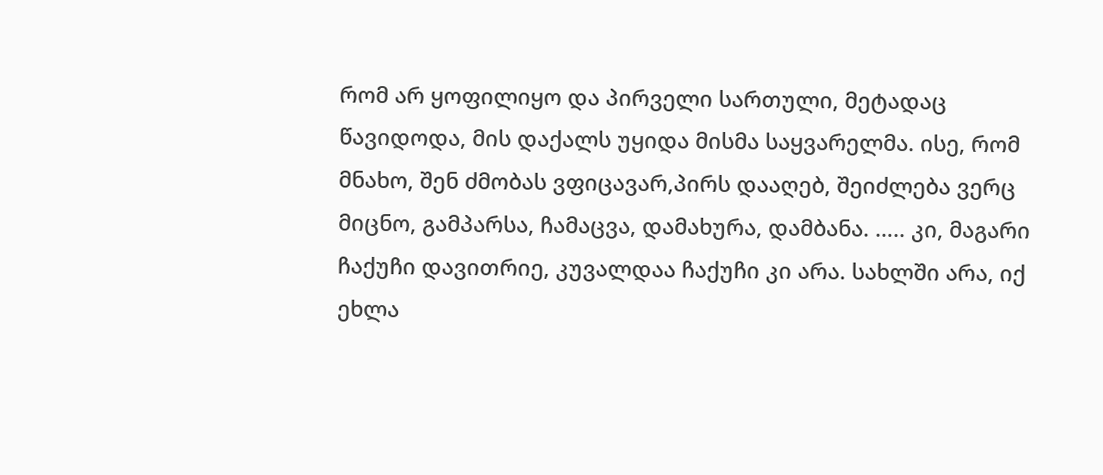რომ არ ყოფილიყო და პირველი სართული, მეტადაც წავიდოდა, მის დაქალს უყიდა მისმა საყვარელმა. ისე, რომ მნახო, შენ ძმობას ვფიცავარ,პირს დააღებ, შეიძლება ვერც მიცნო, გამპარსა, ჩამაცვა, დამახურა, დამბანა. ….. კი, მაგარი ჩაქუჩი დავითრიე, კუვალდაა ჩაქუჩი კი არა. სახლში არა, იქ ეხლა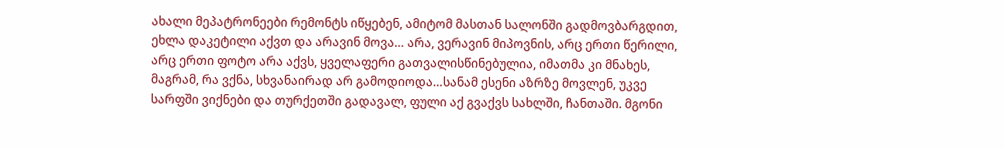ახალი მეპატრონეები რემონტს იწყებენ, ამიტომ მასთან სალონში გადმოვბარგდით, ეხლა დაკეტილი აქვთ და არავინ მოვა… არა, ვერავინ მიპოვნის, არც ერთი წერილი, არც ერთი ფოტო არა აქვს, ყველაფერი გათვალისწინებულია, იმათმა კი მნახეს, მაგრამ, რა ვქნა, სხვანაირად არ გამოდიოდა…სანამ ესენი აზრზე მოვლენ, უკვე სარფში ვიქნები და თურქეთში გადავალ, ფული აქ გვაქვს სახლში, ჩანთაში. მგონი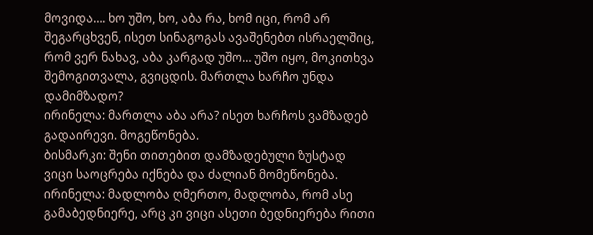მოვიდა…. ხო უშო, ხო, აბა რა, ხომ იცი, რომ არ შეგარცხვენ, ისეთ სინაგოგას ავაშენებთ ისრაელშიც, რომ ვერ ნახავ, აბა კარგად უშო… უშო იყო, მოკითხვა შემოგითვალა, გვიცდის. მართლა ხარჩო უნდა დამიმზადო?
ირინელა: მართლა აბა არა? ისეთ ხარჩოს ვამზადებ გადაირევი. მოგეწონება.
ბისმარკი: შენი თითებით დამზადებული ზუსტად ვიცი საოცრება იქნება და ძალიან მომეწონება.
ირინელა: მადლობა ღმერთო, მადლობა, რომ ასე გამაბედნიერე, არც კი ვიცი ასეთი ბედნიერება რითი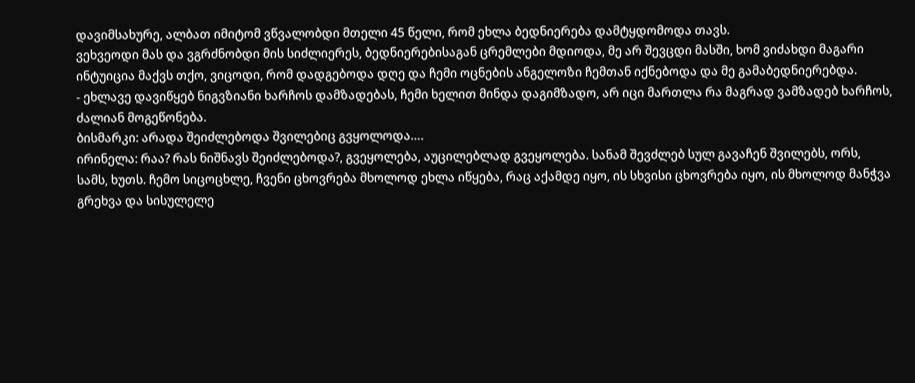დავიმსახურე, ალბათ იმიტომ ვწვალობდი მთელი 45 წელი, რომ ეხლა ბედნიერება დამტყდომოდა თავს.
ვეხვეოდი მას და ვგრძნობდი მის სიძლიერეს, ბედნიერებისაგან ცრემლები მდიოდა, მე არ შევცდი მასში, ხომ ვიძახდი მაგარი ინტუიცია მაქვს თქო, ვიცოდი, რომ დადგებოდა დღე და ჩემი ოცნების ანგელოზი ჩემთან იქნებოდა და მე გამაბედნიერებდა.
- ეხლავე დავიწყებ ნიგვზიანი ხარჩოს დამზადებას, ჩემი ხელით მინდა დაგიმზადო, არ იცი მართლა რა მაგრად ვამზადებ ხარჩოს, ძალიან მოგეწონება.
ბისმარკი: არადა შეიძლებოდა შვილებიც გვყოლოდა….
ირინელა: რაა? რას ნიშნავს შეიძლებოდა?, გვეყოლება, აუცილებლად გვეყოლება. სანამ შევძლებ სულ გავაჩენ შვილებს, ორს, სამს, ხუთს. ჩემო სიცოცხლე, ჩვენი ცხოვრება მხოლოდ ეხლა იწყება, რაც აქამდე იყო, ის სხვისი ცხოვრება იყო, ის მხოლოდ მანჭვა გრეხვა და სისულელე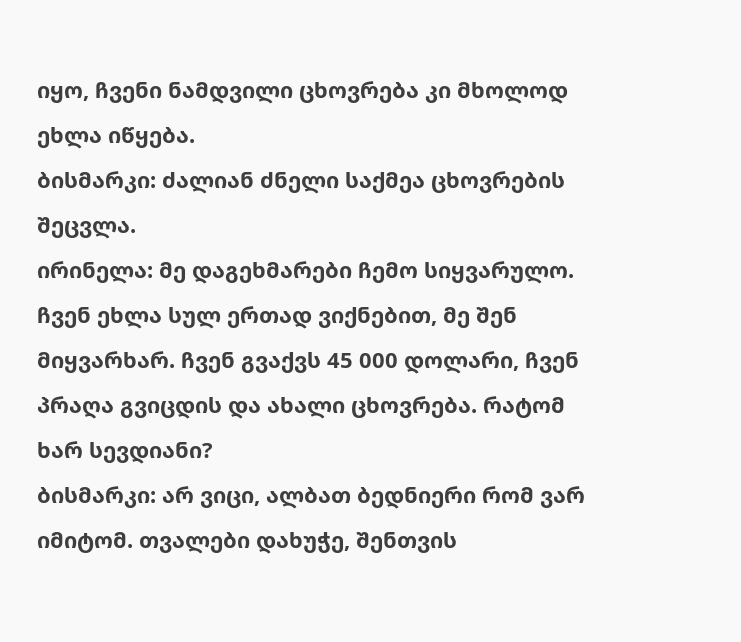იყო, ჩვენი ნამდვილი ცხოვრება კი მხოლოდ ეხლა იწყება.
ბისმარკი: ძალიან ძნელი საქმეა ცხოვრების შეცვლა.
ირინელა: მე დაგეხმარები ჩემო სიყვარულო. ჩვენ ეხლა სულ ერთად ვიქნებით, მე შენ მიყვარხარ. ჩვენ გვაქვს 45 000 დოლარი, ჩვენ პრაღა გვიცდის და ახალი ცხოვრება. რატომ ხარ სევდიანი?
ბისმარკი: არ ვიცი, ალბათ ბედნიერი რომ ვარ იმიტომ. თვალები დახუჭე, შენთვის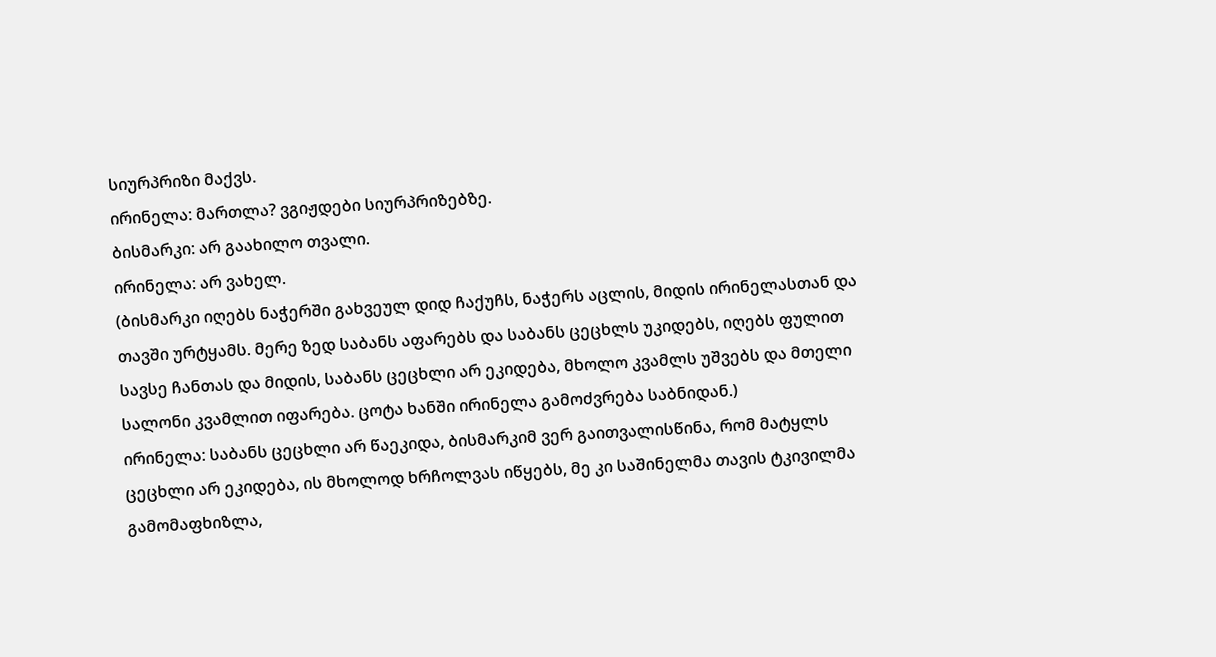სიურპრიზი მაქვს.
ირინელა: მართლა? ვგიჟდები სიურპრიზებზე.
ბისმარკი: არ გაახილო თვალი.
ირინელა: არ ვახელ.
(ბისმარკი იღებს ნაჭერში გახვეულ დიდ ჩაქუჩს, ნაჭერს აცლის, მიდის ირინელასთან და თავში ურტყამს. მერე ზედ საბანს აფარებს და საბანს ცეცხლს უკიდებს, იღებს ფულით სავსე ჩანთას და მიდის, საბანს ცეცხლი არ ეკიდება, მხოლო კვამლს უშვებს და მთელი სალონი კვამლით იფარება. ცოტა ხანში ირინელა გამოძვრება საბნიდან.)
ირინელა: საბანს ცეცხლი არ წაეკიდა, ბისმარკიმ ვერ გაითვალისწინა, რომ მატყლს ცეცხლი არ ეკიდება, ის მხოლოდ ხრჩოლვას იწყებს, მე კი საშინელმა თავის ტკივილმა გამომაფხიზლა,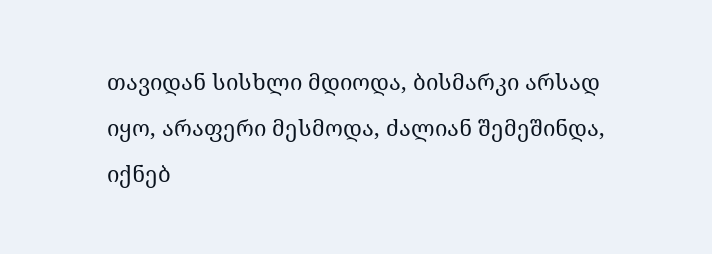თავიდან სისხლი მდიოდა, ბისმარკი არსად იყო, არაფერი მესმოდა, ძალიან შემეშინდა, იქნებ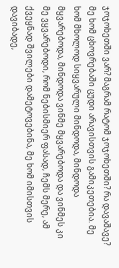ჯოჯოხეთში ვარ? მაგრამ რატომ ჯოჯოხეთში? რა დავაშავე? მე ხომ ცხოვრებაში ცუდი არავისთვის გამიკეთებია. მე ხომ მხოლოდ სიყვარული მინდოდა, მინდოდა მყვარებოდა, მინდოდა ვინმე მყვარებოდა და ვინმეს კი მე ვყვარებოდი, რომ ნებისმიერ ფასად, ჩემს მერე, ამ ქვეყნად შვილები დამეტოვებინა, მე ხომ იმისთვის დავიბადე,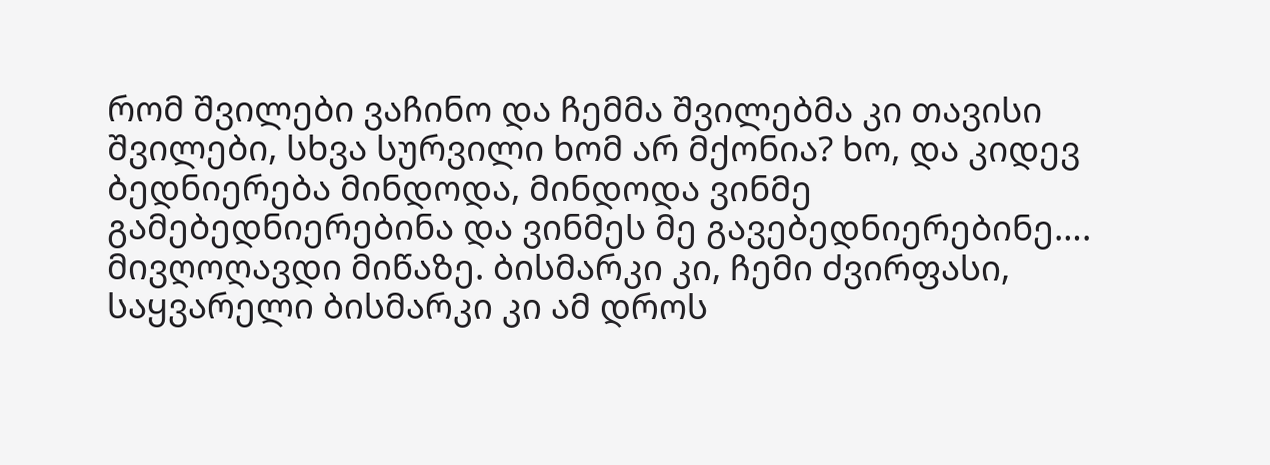რომ შვილები ვაჩინო და ჩემმა შვილებმა კი თავისი შვილები, სხვა სურვილი ხომ არ მქონია? ხო, და კიდევ ბედნიერება მინდოდა, მინდოდა ვინმე გამებედნიერებინა და ვინმეს მე გავებედნიერებინე…. მივღოღავდი მიწაზე. ბისმარკი კი, ჩემი ძვირფასი, საყვარელი ბისმარკი კი ამ დროს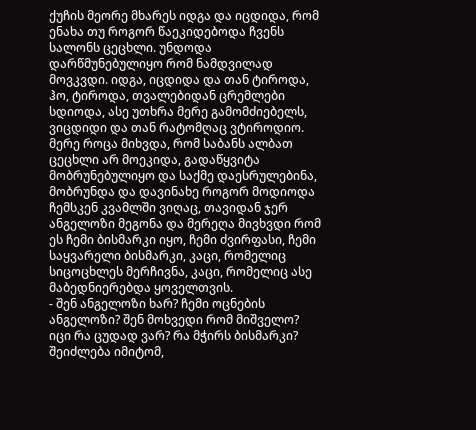ქუჩის მეორე მხარეს იდგა და იცდიდა, რომ ენახა თუ როგორ წაეკიდებოდა ჩვენს სალონს ცეცხლი. უნდოდა დარწმუნებულიყო რომ ნამდვილად მოვკვდი. იდგა, იცდიდა და თან ტიროდა, ჰო, ტიროდა, თვალებიდან ცრემლები სდიოდა, ასე უთხრა მერე გამომძიებელს, ვიცდიდი და თან რატომღაც ვტიროდიო. მერე როცა მიხვდა, რომ საბანს ალბათ ცეცხლი არ მოეკიდა, გადაწყვიტა მობრუნებულიყო და საქმე დაესრულებინა, მობრუნდა და დავინახე როგორ მოდიოდა ჩემსკენ კვამლში ვიღაც, თავიდან ჯერ ანგელოზი მეგონა და მერეღა მივხვდი რომ ეს ჩემი ბისმარკი იყო, ჩემი ძვირფასი, ჩემი საყვარელი ბისმარკი, კაცი, რომელიც სიცოცხლეს მერჩივნა, კაცი, რომელიც ასე მაბედნიერებდა ყოველთვის.
- შენ ანგელოზი ხარ? ჩემი ოცნების ანგელოზი? შენ მოხვედი რომ მიშველო? იცი რა ცუდად ვარ? რა მჭირს ბისმარკი? შეიძლება იმიტომ,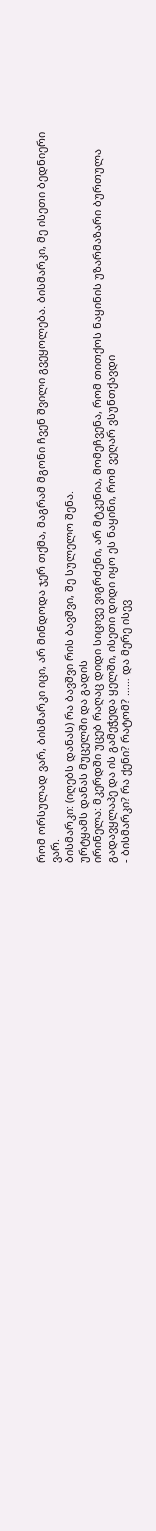რომ ორსულად ვარ, ბისმარკი იცი, არ მინდოდა ჯერ თქმა, მაგრამ მგონი ჩვენ შვილი გვეყოლება. ბისმარკი, მე ისეთი ბედნიერი ვარ.
ბისმარკი: (იღებს დანას) რა ბავშვი რის ბავშვი, შე სულელო შენა.
ურტყამს დანას მუცელში და გადის
ირინელა: მკერდში უცებ რაღაც დიდი სიცივე ვიგრძენი, არ მტკენია, მომეჩვენა, რომ თითქოს ნაყინის უზარმაზარი ბურთულა გადავყლაპე და ის გამეჭედა ყელში, ისეთი დიდი იყო ეს ნაყინი, რომ ვეღარ ვსუნთქავდი
- ბისმარკი? რა ქენი? რატომ? …… და მერე ისევ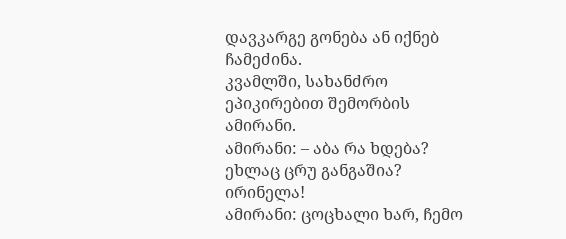დავკარგე გონება ან იქნებ ჩამეძინა.
კვამლში, სახანძრო ეპიკირებით შემორბის ამირანი.
ამირანი: – აბა რა ხდება? ეხლაც ცრუ განგაშია? ირინელა!
ამირანი: ცოცხალი ხარ, ჩემო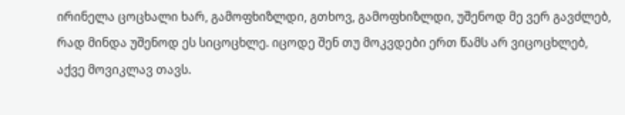ირინელა ცოცხალი ხარ, გამოფხიზლდი, გთხოვ, გამოფხიზლდი, უშენოდ მე ვერ გავძლებ, რად მინდა უშენოდ ეს სიცოცხლე. იცოდე შენ თუ მოკვდები ერთ წამს არ ვიცოცხლებ, აქვე მოვიკლავ თავს.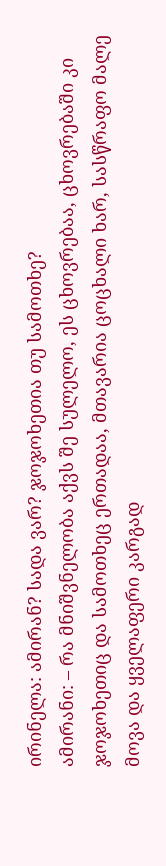ირინელა: ამირან? სადა ვარ? ჯოჯოხეთია თუ სამოთხე?
ამირანი: – რა მნიშვნელობა აქვს შე სულელო, ეს ცხოვრებაა, ცხოვრებაში კი ჯოჯოხეთიც და სამოთხეც ერთადაა, მთავარია ცოცხალი ხარ, სასწრაფო მალე მოვა და ყველაფერი კარგად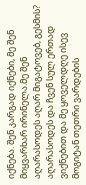იქნება. შენ კარგად იქნები, მე შენ მიყვარხარ ირინელა.მე შენ აღარასოდეს აღარ მიგატოვებ, გესმის? აღარასოდეს და ჩვენ სულ ერთად ვიქნებით და მე ყოველდღე ისევ მოგიტან თეთრი ვარდების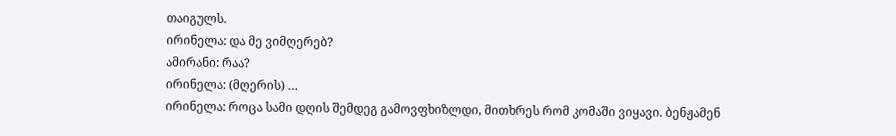თაიგულს.
ირინელა: და მე ვიმღერებ?
ამირანი: რაა?
ირინელა: (მღერის) …
ირინელა: როცა სამი დღის შემდეგ გამოვფხიზლდი, მითხრეს რომ კომაში ვიყავი. ბენჟამენ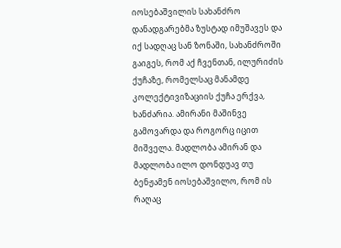იოსებაშვილის სახანძრო დანადგარებმა ზუსტად იმუშავეს და იქ სადღაც სან ზონაში, სახანძროში გაიგეს, რომ აქ ჩვენთან, ილურიძის ქუჩაზე, რომელსაც მანამდე კოლექტივიზაციის ქუჩა ერქვა, ხანძარია. ამირანი მაშინვე გამოვარდა და როგორც იცით მიშველა. მადლობა ამირან და მადლობა ილო დონდუავ თუ ბენჟამენ იოსებაშვილო, რომ ის რაღაც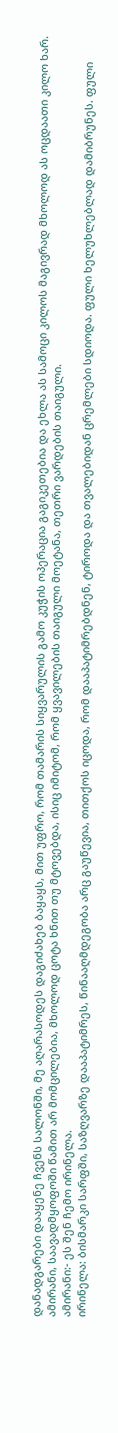დანადგარები დააყენე ჩვენს სალონში, მე აღარასოდეს დაგიძახებ ბაყაყს, მით უფრო, რომ თამარის სიყვარულის გამო კუჭის ოპერაცია გაგიკეთებია და ეხლა ას სამოცი კილოს მაგივრად მხოლოდ ას ოცდაათი კილო ხარ. ამირანი, საავადმყოფოში წამით არ მომცილებია, მხოლოდ ცოტა ხნით თუ მტოვებდა, ისიც იმიტომ, რომ ყვავილების თაიგული მოეტანა, თეთრი ვარდების თაიგული.
ამირანი:- ეს შენ ჩემო ირინელა.
ირინელა: ბისმარკი სარფში, საზღვარზე დააპატიმრეს, წინააღმდეგობა არც გაუწევია, თითქოს იცოდა, რომ დააპატიმრებდნენ, ტიროდა და თვალებიდან ცრემლები სდიოდა. ფული ხელუხლებლად დამიბრუნეს. ფული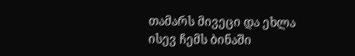თამარს მივეცი და ეხლა ისევ ჩემს ბინაში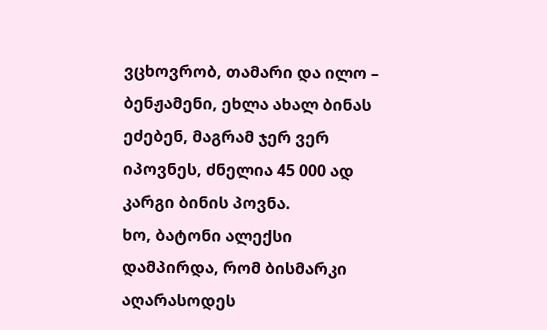ვცხოვრობ, თამარი და ილო – ბენჟამენი, ეხლა ახალ ბინას ეძებენ, მაგრამ ჯერ ვერ იპოვნეს, ძნელია 45 000 ად კარგი ბინის პოვნა.
ხო, ბატონი ალექსი დამპირდა, რომ ბისმარკი აღარასოდეს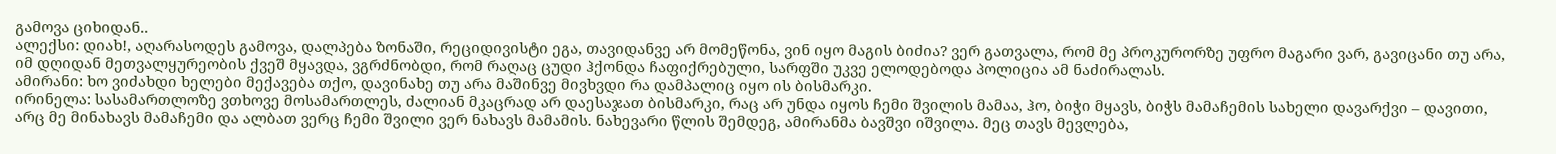გამოვა ციხიდან..
ალექსი: დიახ!, აღარასოდეს გამოვა, დალპება ზონაში, რეციდივისტი ეგა, თავიდანვე არ მომეწონა, ვინ იყო მაგის ბიძია? ვერ გათვალა, რომ მე პროკურორზე უფრო მაგარი ვარ, გავიცანი თუ არა, იმ დღიდან მეთვალყურეობის ქვეშ მყავდა, ვგრძნობდი, რომ რაღაც ცუდი ჰქონდა ჩაფიქრებული, სარფში უკვე ელოდებოდა პოლიცია ამ ნაძირალას.
ამირანი: ხო ვიძახდი ხელები მექავება თქო, დავინახე თუ არა მაშინვე მივხვდი რა დამპალიც იყო ის ბისმარკი.
ირინელა: სასამართლოზე ვთხოვე მოსამართლეს, ძალიან მკაცრად არ დაესაჯათ ბისმარკი, რაც არ უნდა იყოს ჩემი შვილის მამაა, ჰო, ბიჭი მყავს, ბიჭს მამაჩემის სახელი დავარქვი – დავითი, არც მე მინახავს მამაჩემი და ალბათ ვერც ჩემი შვილი ვერ ნახავს მამამის. ნახევარი წლის შემდეგ, ამირანმა ბავშვი იშვილა. მეც თავს მევლება,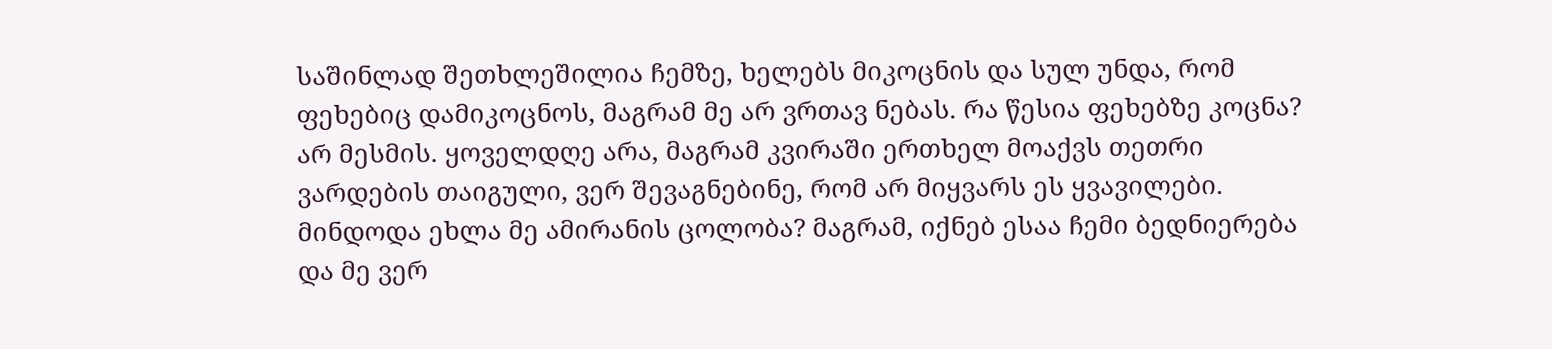საშინლად შეთხლეშილია ჩემზე, ხელებს მიკოცნის და სულ უნდა, რომ ფეხებიც დამიკოცნოს, მაგრამ მე არ ვრთავ ნებას. რა წესია ფეხებზე კოცნა? არ მესმის. ყოველდღე არა, მაგრამ კვირაში ერთხელ მოაქვს თეთრი ვარდების თაიგული, ვერ შევაგნებინე, რომ არ მიყვარს ეს ყვავილები. მინდოდა ეხლა მე ამირანის ცოლობა? მაგრამ, იქნებ ესაა ჩემი ბედნიერება და მე ვერ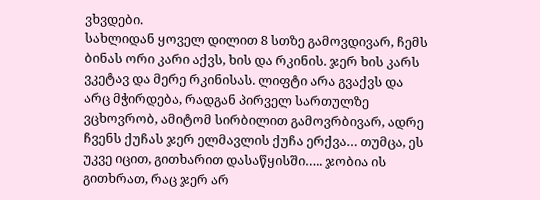ვხვდები.
სახლიდან ყოველ დილით 8 სთზე გამოვდივარ, ჩემს ბინას ორი კარი აქვს, ხის და რკინის. ჯერ ხის კარს ვკეტავ და მერე რკინისას. ლიფტი არა გვაქვს და არც მჭირდება, რადგან პირველ სართულზე ვცხოვრობ, ამიტომ სირბილით გამოვრბივარ, ადრე ჩვენს ქუჩას ჯერ ელმავლის ქუჩა ერქვა… თუმცა, ეს უკვე იცით, გითხარით დასაწყისში….. ჯობია ის გითხრათ, რაც ჯერ არ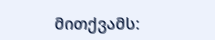მითქვამს: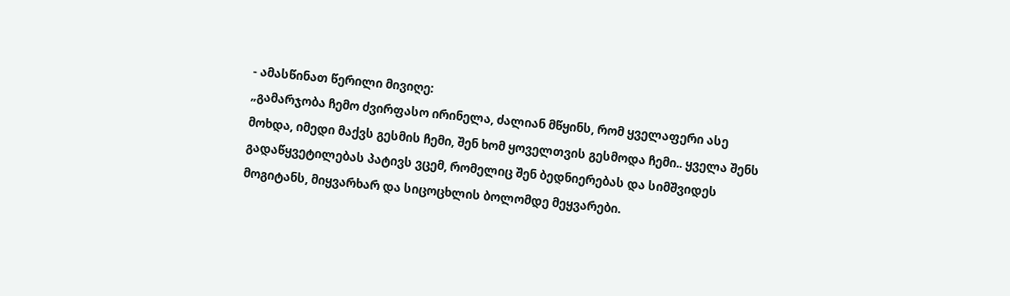- ამასწინათ წერილი მივიღე:
„გამარჯობა ჩემო ძვირფასო ირინელა, ძალიან მწყინს, რომ ყველაფერი ასე მოხდა, იმედი მაქვს გესმის ჩემი, შენ ხომ ყოველთვის გესმოდა ჩემი.. ყველა შენს გადაწყვეტილებას პატივს ვცემ, რომელიც შენ ბედნიერებას და სიმშვიდეს მოგიტანს, მიყვარხარ და სიცოცხლის ბოლომდე მეყვარები.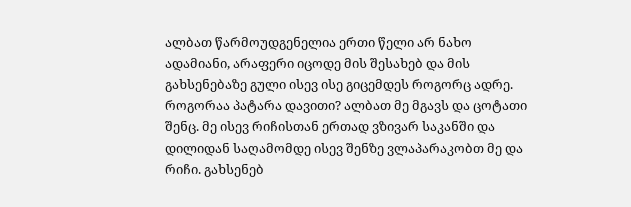ალბათ წარმოუდგენელია ერთი წელი არ ნახო ადამიანი, არაფერი იცოდე მის შესახებ და მის გახსენებაზე გული ისევ ისე გიცემდეს როგორც ადრე. როგორაა პატარა დავითი? ალბათ მე მგავს და ცოტათი შენც. მე ისევ რიჩისთან ერთად ვზივარ საკანში და დილიდან საღამომდე ისევ შენზე ვლაპარაკობთ მე და რიჩი. გახსენებ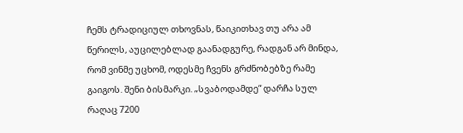ჩემს ტრადიციულ თხოვნას, წაიკითხავ თუ არა ამ წერილს, აუცილებლად გაანადგურე, რადგან არ მინდა, რომ ვინმე უცხომ, ოდესმე ჩვენს გრძნობებზე რამე გაიგოს. შენი ბისმარკი. „სვაბოდამდე“ დარჩა სულ რაღაც 7200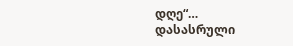დღე“…
დასასრული